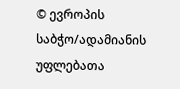© ევროპის საბჭო/ადამიანის უფლებათა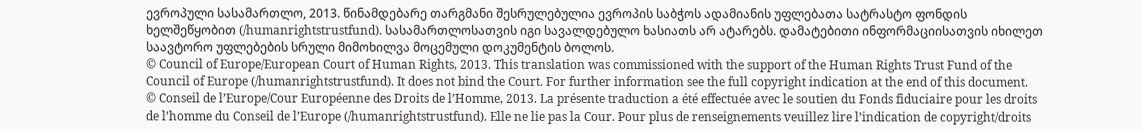ევროპული სასამართლო, 2013. წინამდებარე თარგმანი შესრულებულია ევროპის საბჭოს ადამიანის უფლებათა სატრასტო ფონდის ხელშეწყობით (/humanrightstrustfund). სასამართლოსათვის იგი სავალდებულო ხასიათს არ ატარებს. დამატებითი ინფორმაციისათვის იხილეთ საავტორო უფლებების სრული მიმოხილვა მოცემული დოკუმენტის ბოლოს.
© Council of Europe/European Court of Human Rights, 2013. This translation was commissioned with the support of the Human Rights Trust Fund of the Council of Europe (/humanrightstrustfund). It does not bind the Court. For further information see the full copyright indication at the end of this document.
© Conseil de l’Europe/Cour Européenne des Droits de l’Homme, 2013. La présente traduction a été effectuée avec le soutien du Fonds fiduciaire pour les droits de l’homme du Conseil de l’Europe (/humanrightstrustfund). Elle ne lie pas la Cour. Pour plus de renseignements veuillez lire l’indication de copyright/droits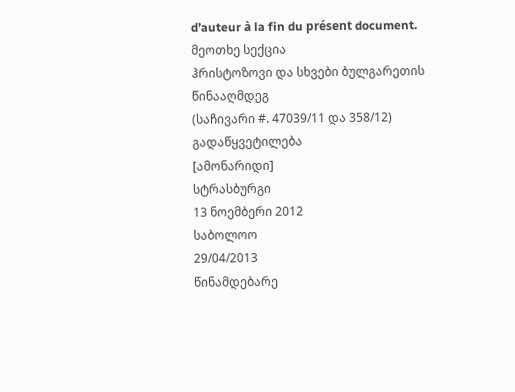d’auteur à la fin du présent document.
მეოთხე სექცია
ჰრისტოზოვი და სხვები ბულგარეთის წინააღმდეგ
(საჩივარი #. 47039/11 და 358/12)
გადაწყვეტილება
[ამონარიდი]
სტრასბურგი
13 ნოემბერი 2012
საბოლოო
29/04/2013
წინამდებარე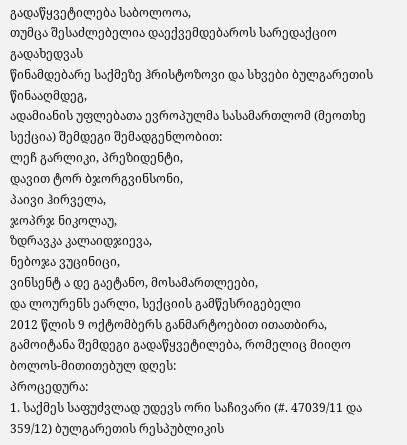გადაწყვეტილება საბოლოოა,
თუმცა შესაძლებელია დაექვემდებაროს სარედაქციო გადახედვას
წინამდებარე საქმეზე ჰრისტოზოვი და სხვები ბულგარეთის წინააღმდეგ,
ადამიანის უფლებათა ევროპულმა სასამართლომ (მეოთხე სექცია) შემდეგი შემადგენლობით:
ლეჩ გარლიკი, პრეზიდენტი,
დავით ტორ ბჯორგვინსონი,
პაივი ჰირველა,
ჯოპრჯ ნიკოლაუ,
ზდრავკა კალაიდჯიევა,
ნებოჯა ვუცინიცი,
ვინსენტ ა დე გაეტანო, მოსამართლეები,
და ლოურენს ეარლი, სექციის გამწესრიგებელი
2012 წლის 9 ოქტომბერს განმარტოებით ითათბირა,
გამოიტანა შემდეგი გადაწყვეტილება, რომელიც მიიღო ბოლოს-მითითებულ დღეს:
პროცედურა:
1. საქმეს საფუძვლად უდევს ორი საჩივარი (#. 47039/11 და 359/12) ბულგარეთის რესპუბლიკის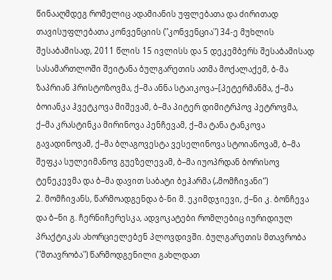წინააღმდეგ რომელიც ადამიანის უფლებათა და ძირითად თავისუფლებათა კონვენციის ("კონვენცია") 34-ე მუხლის შესაბამისად, 2011 წლის 15 ივლისს და 5 დეკემბერს შესაბამისად სასამართლოში შეიტანა ბულგარეთის ათმა მოქალაქემ, ბ-მა ზაპრიან ჰრისტოზოვმა, ქ–მა ანნა სტაიკოვა–[პეტერმანმა, ქ–მა ბოიანკა ჰვეტკოვა მიშევამ, ბ–მა პიტერ დიმიტრპოვ პეტროვმა, ქ–მა კრასტინკა მირინოვა პენჩევამ, ქ–მა ტანა ტანკოვა გავადინოვამ, ქ–მა ბლაგოვესტა ვესელინოვა სტოიანოვამ, ბ–მა შეფკა სულეიმანოვ გუეზელევამ, ბ–მა იუოპრდან ბორისოვ ტენეკევმა და ბ–მა დავით საბატი ბეჰარმა („მომჩივანი“)
2. მომჩივანს, წარმოადგენდა ბ-ნი მ. ეკიმდჯიევი, ქ–ნი კ. ბონჩევა და ბ–ნი გ. ჩერნიჩერესკა, ადვოკატები რომლებიც იურიდიულ პრაქტიკას ახორციელებენ პლოვდივში. ბულგარეთის მთავრობა ("მთავრობა") წარმოდგენილი გახლდათ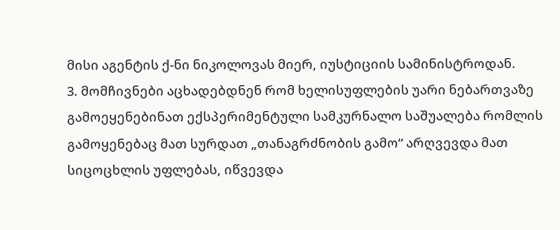მისი აგენტის ქ-ნი ნიკოლოვას მიერ, იუსტიციის სამინისტროდან.
3. მომჩივნები აცხადებდნენ რომ ხელისუფლების უარი ნებართვაზე გამოეყენებინათ ექსპერიმენტული სამკურნალო საშუალება რომლის გამოყენებაც მათ სურდათ „თანაგრძნობის გამო“ არღვევდა მათ სიცოცხლის უფლებას, იწვევდა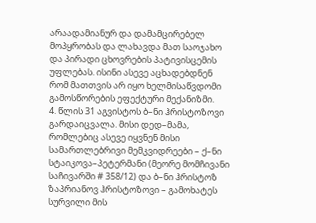არაადამიანურ და დამამცირებელ მოპყრობას და ლახავდა მათ საოჯახო და პირადი ცხოვრების პატივისცემის უფლებას. ისინი ასევე აცხადებდნენ რომ მათთვის არ იყო ხელმისაწვდომი გამოსწორების ეფექტური მექანიზმი.
4. წლის 31 აგვისტოს ბ–ნი ჰრისტოზოვი გარდაიცვალა. მისი დედ–მამა, რომლებიც ასევე იყვნენ მისი სამართლებრივი მემკვიდრეები – ქ–ნი სტაიკოვა–პეტერმანი (მეორე მომჩივანი საჩივარში # 358/12) და ბ–ნი ჰრისტოზ ზაპრიანოვ ჰრისტოზოვი – გამოხატეს სურვილი მის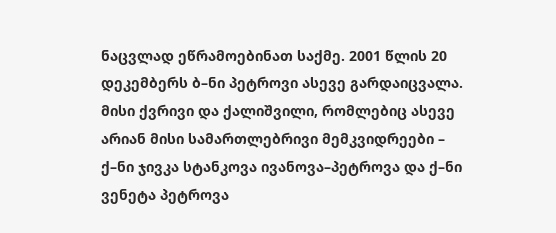ნაცვლად ეწრამოებინათ საქმე. 2001 წლის 20 დეკემბერს ბ–ნი პეტროვი ასევე გარდაიცვალა. მისი ქვრივი და ქალიშვილი, რომლებიც ასევე არიან მისი სამართლებრივი მემკვიდრეები – ქ–ნი ჯივკა სტანკოვა ივანოვა–პეტროვა და ქ–ნი ვენეტა პეტროვა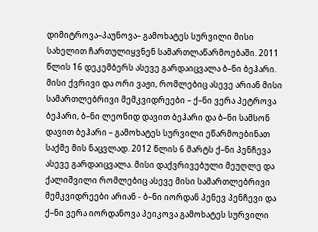დიმიტროვა–პაუნოვა– გამოხატეს სურვილი მისი სახელით ჩართულიყვნენ სამართლაწარმოებაში. 2011 წლის 16 დეკემბერს ასევე გარდაიცვალა ბ–ნი ბეჰარი. მისი ქვრივი და ორი ვაჟი, რომლებიც ასევე არიან მისი სამართლებრივი მემკვიდრეები – ქ–ნი ვერა პეტროვა ბეჰარი, ბ–ნი ლეონიდ დავით ბეჰარი და ბ–ნი სამსონ დავით ბეჰარი – გამოხატეს სურვილი ეწარმოებინათ საქმე მის ნაცვლად. 2012 წლის 6 მარტს ქ–ნი პენჩევა ასევე გარდაიცვალა. მისი დაქვრივებული მეუღლე და ქალიშვილი რომლებიც ასევე მისი სამართლებრივი მემკვიდრეები არიან - ბ–ნი იორდან პენევ პენჩევი და ქ–ნი ვერა იორდანოვა პეიკოვა გამოხატეს სურვილი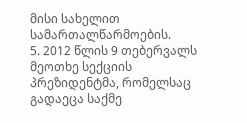მისი სახელით სამართალწარმოების.
5. 2012 წლის 9 თებერვალს მეოთხე სექციის პრეზიდენტმა, რომელსაც გადაეცა საქმე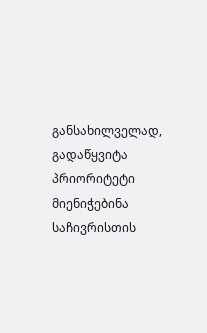განსახილველად, გადაწყვიტა პრიორიტეტი მიენიჭებინა საჩივრისთის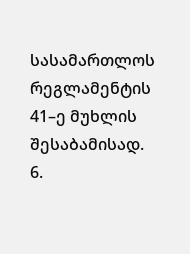სასამართლოს რეგლამენტის 41–ე მუხლის შესაბამისად.
6.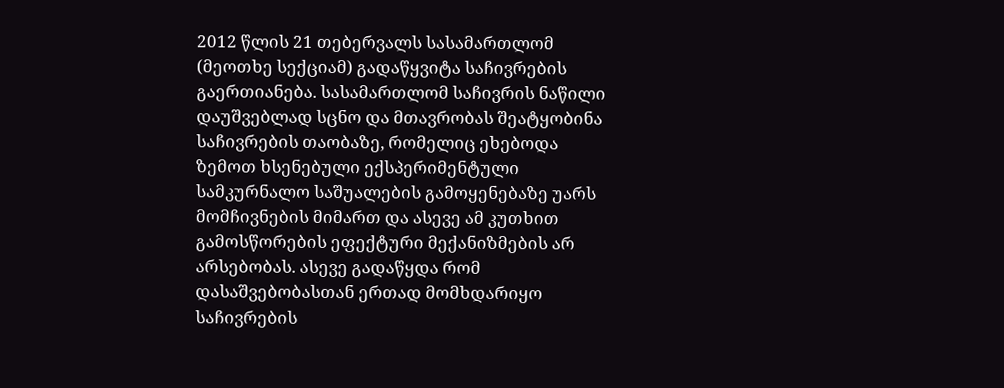2012 წლის 21 თებერვალს სასამართლომ (მეოთხე სექციამ) გადაწყვიტა საჩივრების გაერთიანება. სასამართლომ საჩივრის ნაწილი დაუშვებლად სცნო და მთავრობას შეატყობინა საჩივრების თაობაზე, რომელიც ეხებოდა ზემოთ ხსენებული ექსპერიმენტული სამკურნალო საშუალების გამოყენებაზე უარს მომჩივნების მიმართ და ასევე ამ კუთხით გამოსწორების ეფექტური მექანიზმების არ არსებობას. ასევე გადაწყდა რომ დასაშვებობასთან ერთად მომხდარიყო საჩივრების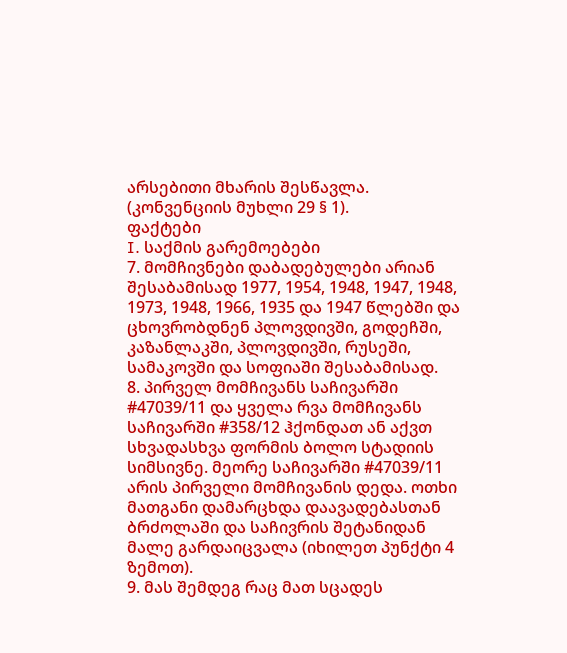არსებითი მხარის შესწავლა. (კონვენციის მუხლი 29 § 1).
ფაქტები
I. საქმის გარემოებები
7. მომჩივნები დაბადებულები არიან შესაბამისად 1977, 1954, 1948, 1947, 1948, 1973, 1948, 1966, 1935 და 1947 წლებში და ცხოვრობდნენ პლოვდივში, გოდეჩში, კაზანლაკში, პლოვდივში, რუსეში, სამაკოვში და სოფიაში შესაბამისად.
8. პირველ მომჩივანს საჩივარში #47039/11 და ყველა რვა მომჩივანს საჩივარში #358/12 ჰქონდათ ან აქვთ სხვადასხვა ფორმის ბოლო სტადიის სიმსივნე. მეორე საჩივარში #47039/11 არის პირველი მომჩივანის დედა. ოთხი მათგანი დამარცხდა დაავადებასთან ბრძოლაში და საჩივრის შეტანიდან მალე გარდაიცვალა (იხილეთ პუნქტი 4 ზემოთ).
9. მას შემდეგ რაც მათ სცადეს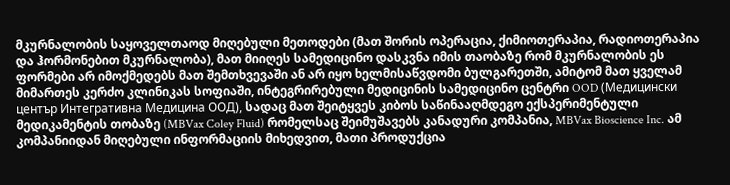მკურნალობის საყოველთაოდ მიღებული მეთოდები (მათ შორის ოპერაცია, ქიმიოთერაპია, რადიოთერაპია და ჰორმონებით მკურნალობა), მათ მიიღეს სამედიცინო დასკვნა იმის თაობაზე რომ მკურნალობის ეს ფორმები არ იმოქმედებს მათ შემთხვევაში ან არ იყო ხელმისაწვდომი ბულგარეთში, ამიტომ მათ ყველამ მიმართეს კერძო კლინიკას სოფიაში, ინტეგრირებული მედიცინის სამედიცინო ცენტრი OOD (Медицински център Интегративна Медицина ООД), სადაც მათ შეიტყვეს კიბოს საწინააღმდეგო ექსპერიმენტული მედიკამენტის თობაზე (MBVax Coley Fluid) რომელსაც შეიმუშავებს კანადური კომპანია, MBVax Bioscience Inc. ამ კომპანიიდან მიღებული ინფორმაციის მიხედვით, მათი პროდუქცია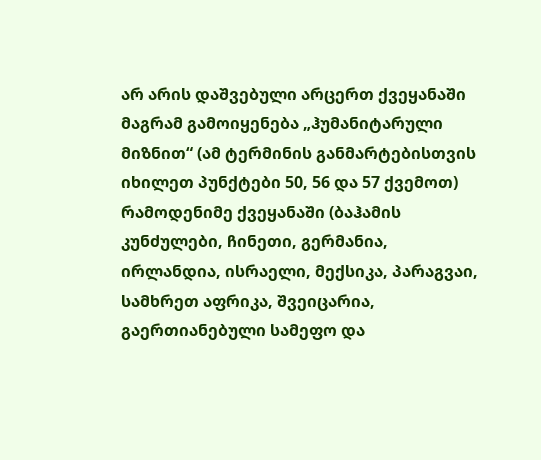არ არის დაშვებული არცერთ ქვეყანაში მაგრამ გამოიყენება „ჰუმანიტარული მიზნით“ (ამ ტერმინის განმარტებისთვის იხილეთ პუნქტები 50, 56 და 57 ქვემოთ) რამოდენიმე ქვეყანაში (ბაჰამის კუნძულები, ჩინეთი, გერმანია, ირლანდია, ისრაელი, მექსიკა, პარაგვაი, სამხრეთ აფრიკა, შვეიცარია, გაერთიანებული სამეფო და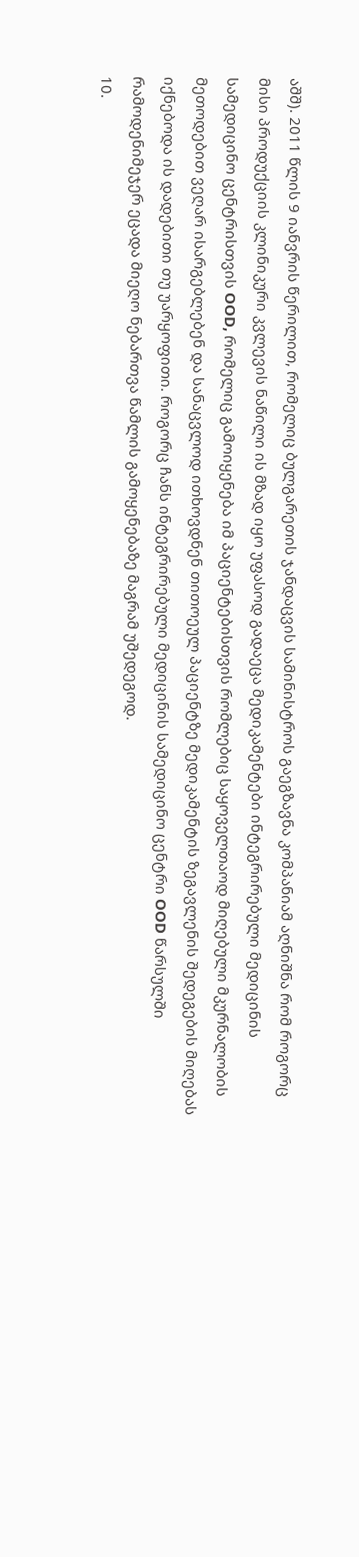აშშ). 2011 წლის 9 იანვრის წერილით, რომელიც ბულგარეთის ჯანდაცვის სამინისტროს გაეგზავნა კომპანიამ აღნიშნა რომ როგორც მისი პროდუქციის კლინიკური კვლევის ნაწილი ის მზად იყო უფასოდ გადაეცა მედიკამენტები ინტეგრირებული მედიცინის სამედიცინო ცენტრისთვის OOD, რომელიც გამოიყენება იმ პაციენტებისთვის რომლებიც საყოველთაოდ მიღებული მკურნალობის მეთოდებით ვეღარ ისარგებლებენ და სანაცვლოდ ითხოვდნენ თითოეულ პაციენტზე მედიკამენტის ზეგავლენის შედეგების მიღებას იქნებოდა ის დადებითი თუ უარყოფითი. როგორც ჩანს ინტეგრირებული მედიცინის სამედიცინო ცენტრი OOD წარსულში რამოდენიმეჯერ ეცადა მიეღო ნებართვა წამლის გამოყენებაზე მაგრამ უშედეგოდ.
10.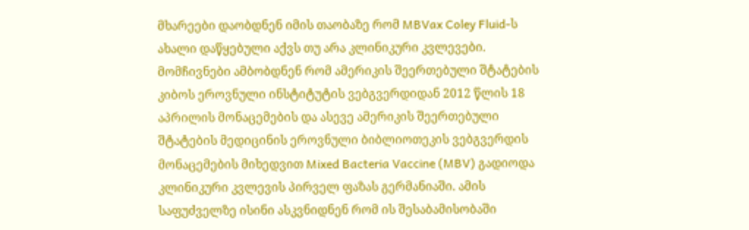მხარეები დაობდნენ იმის თაობაზე რომ MBVax Coley Fluid-ს ახალი დაწყებული აქვს თუ არა კლინიკური კვლევები. მომჩივნები ამბობდნენ რომ ამერიკის შეერთებული შტატების კიბოს ეროვნული ინსტიტუტის ვებგვერდიდან 2012 წლის 18 აპრილის მონაცემების და ასევე ამერიკის შეერთებული შტატების მედიცინის ეროვნული ბიბლიოთეკის ვებგვერდის მონაცემების მიხედვით Mixed Bacteria Vaccine (MBV) გადიოდა კლინიკური კვლევის პირველ ფაზას გერმანიაში. ამის საფუძველზე ისინი ასკვნიდნენ რომ ის შესაბამისობაში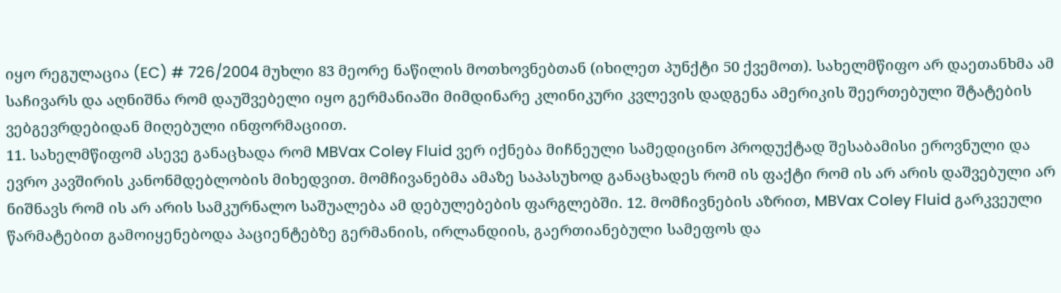იყო რეგულაცია (EC) # 726/2004 მუხლი 83 მეორე ნაწილის მოთხოვნებთან (იხილეთ პუნქტი 50 ქვემოთ). სახელმწიფო არ დაეთანხმა ამ საჩივარს და აღნიშნა რომ დაუშვებელი იყო გერმანიაში მიმდინარე კლინიკური კვლევის დადგენა ამერიკის შეერთებული შტატების ვებგევრდებიდან მიღებული ინფორმაციით.
11. სახელმწიფომ ასევე განაცხადა რომ MBVax Coley Fluid ვერ იქნება მიჩნეული სამედიცინო პროდუქტად შესაბამისი ეროვნული და ევრო კავშირის კანონმდებლობის მიხედვით. მომჩივანებმა ამაზე საპასუხოდ განაცხადეს რომ ის ფაქტი რომ ის არ არის დაშვებული არ ნიშნავს რომ ის არ არის სამკურნალო საშუალება ამ დებულებების ფარგლებში. 12. მომჩივნების აზრით, MBVax Coley Fluid გარკვეული წარმატებით გამოიყენებოდა პაციენტებზე გერმანიის, ირლანდიის, გაერთიანებული სამეფოს და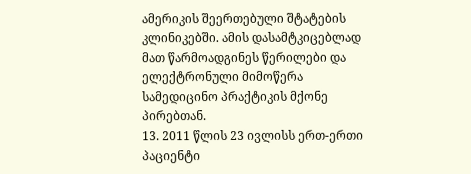ამერიკის შეერთებული შტატების კლინიკებში. ამის დასამტკიცებლად მათ წარმოადგინეს წერილები და ელექტრონული მიმოწერა სამედიცინო პრაქტიკის მქონე პირებთან.
13. 2011 წლის 23 ივლისს ერთ-ერთი პაციენტი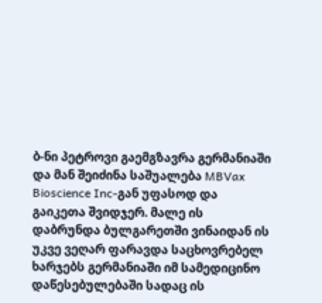ბ-ნი პეტროვი გაემგზავრა გერმანიაში და მან შეიძინა საშუალება MBVax Bioscience Inc-გან უფასოდ და გაიკეთა შვიდჯერ. მალე ის დაბრუნდა ბულგარეთში ვინაიდან ის უკვე ვეღარ ფარავდა საცხოვრებელ ხარჯებს გერმანიაში იმ სამედიცინო დაწესებულებაში სადაც ის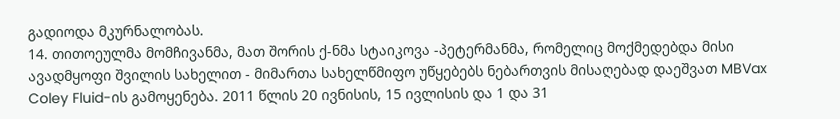გადიოდა მკურნალობას.
14. თითოეულმა მომჩივანმა, მათ შორის ქ-ნმა სტაიკოვა -პეტერმანმა, რომელიც მოქმედებდა მისი ავადმყოფი შვილის სახელით - მიმართა სახელწმიფო უწყებებს ნებართვის მისაღებად დაეშვათ MBVax Coley Fluid-ის გამოყენება. 2011 წლის 20 ივნისის, 15 ივლისის და 1 და 31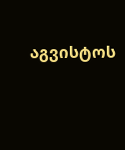აგვისტოს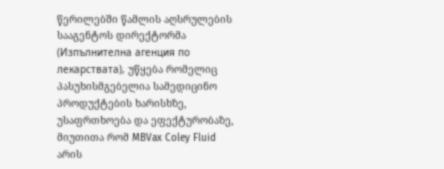წერილებში წამლის აღსრულების სააგენტოს დირექტორმა (Изпълнителна агенция по лекарствата), უწყება რომელიც პასუხისმგებელია სამედიცინო პროდუქტების ხარისხზე, უსაფრთხოება და ეფექტურობაზე, მიუთითა რომ MBVax Coley Fluid არის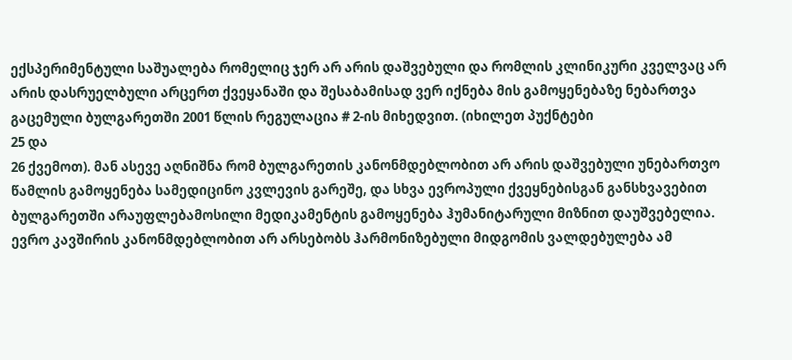ექსპერიმენტული საშუალება რომელიც ჯერ არ არის დაშვებული და რომლის კლინიკური კველვაც არ არის დასრუელბული არცერთ ქვეყანაში და შესაბამისად ვერ იქნება მის გამოყენებაზე ნებართვა გაცემული ბულგარეთში 2001 წლის რეგულაცია # 2-ის მიხედვით. (იხილეთ პუქნტები
25 და
26 ქვემოთ). მან ასევე აღნიშნა რომ ბულგარეთის კანონმდებლობით არ არის დაშვებული უნებართვო წამლის გამოყენება სამედიცინო კვლევის გარეშე, და სხვა ევროპული ქვეყნებისგან განსხვავებით ბულგარეთში არაუფლებამოსილი მედიკამენტის გამოყენება ჰუმანიტარული მიზნით დაუშვებელია. ევრო კავშირის კანონმდებლობით არ არსებობს ჰარმონიზებული მიდგომის ვალდებულება ამ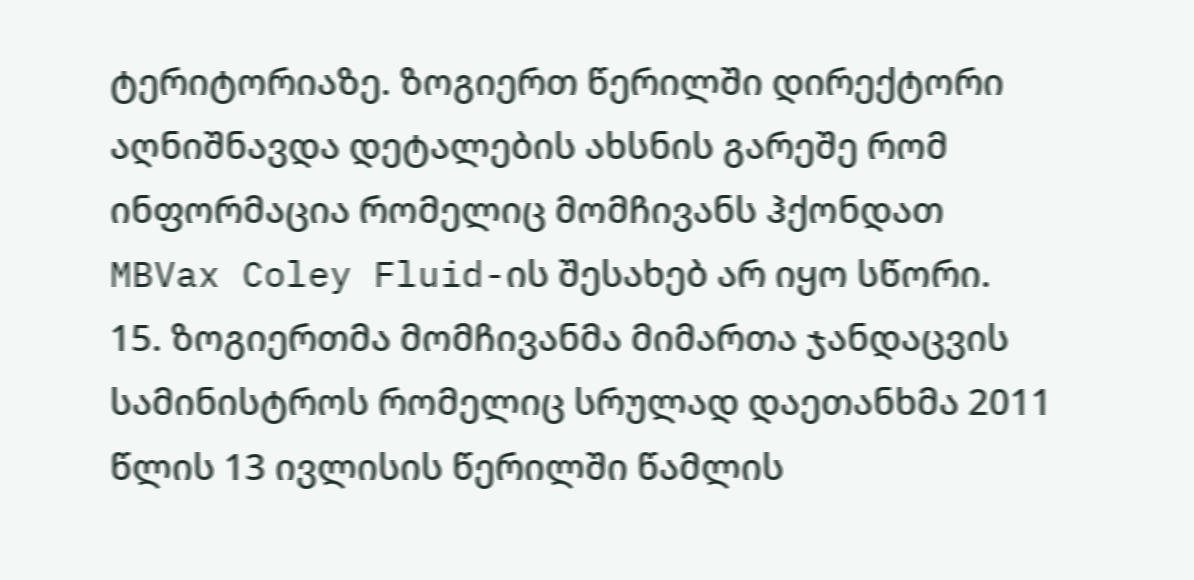ტერიტორიაზე. ზოგიერთ წერილში დირექტორი აღნიშნავდა დეტალების ახსნის გარეშე რომ ინფორმაცია რომელიც მომჩივანს ჰქონდათ MBVax Coley Fluid-ის შესახებ არ იყო სწორი.
15. ზოგიერთმა მომჩივანმა მიმართა ჯანდაცვის სამინისტროს რომელიც სრულად დაეთანხმა 2011 წლის 13 ივლისის წერილში წამლის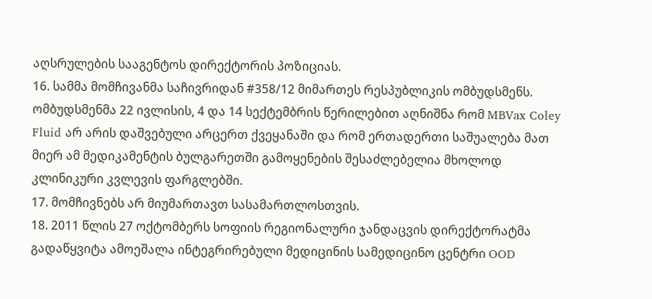აღსრულების სააგენტოს დირექტორის პოზიციას.
16. სამმა მომჩივანმა საჩივრიდან #358/12 მიმართეს რესპუბლიკის ომბუდსმენს. ომბუდსმენმა 22 ივლისის, 4 და 14 სექტემბრის წერილებით აღნიშნა რომ MBVax Coley Fluid არ არის დაშვებული არცერთ ქვეყანაში და რომ ერთადერთი საშუალება მათ მიერ ამ მედიკამენტის ბულგარეთში გამოყენების შესაძლებელია მხოლოდ კლინიკური კვლევის ფარგლებში.
17. მომჩივნებს არ მიუმართავთ სასამართლოსთვის.
18. 2011 წლის 27 ოქტომბერს სოფიის რეგიონალური ჯანდაცვის დირექტორატმა გადაწყვიტა ამოეშალა ინტეგრირებული მედიცინის სამედიცინო ცენტრი OOD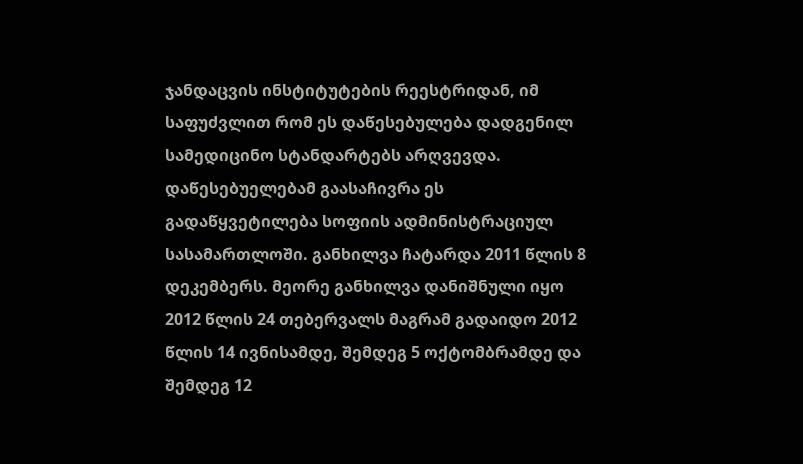ჯანდაცვის ინსტიტუტების რეესტრიდან, იმ საფუძვლით რომ ეს დაწესებულება დადგენილ სამედიცინო სტანდარტებს არღვევდა. დაწესებუელებამ გაასაჩივრა ეს გადაწყვეტილება სოფიის ადმინისტრაციულ სასამართლოში. განხილვა ჩატარდა 2011 წლის 8 დეკემბერს. მეორე განხილვა დანიშნული იყო 2012 წლის 24 თებერვალს მაგრამ გადაიდო 2012 წლის 14 ივნისამდე, შემდეგ 5 ოქტომბრამდე და შემდეგ 12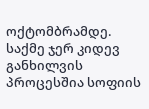ოქტომბრამდე. საქმე ჯერ კიდევ განხილვის პროცესშია სოფიის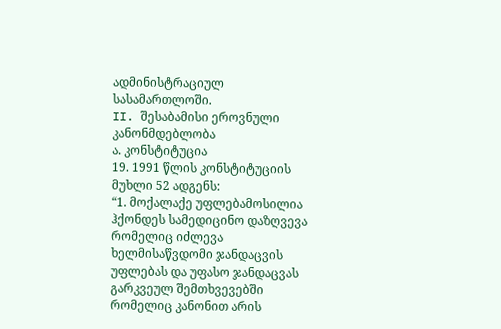ადმინისტრაციულ სასამართლოში.
II. შესაბამისი ეროვნული კანონმდებლობა
ა. კონსტიტუცია
19. 1991 წლის კონსტიტუციის მუხლი 52 ადგენს:
“1. მოქალაქე უფლებამოსილია ჰქონდეს სამედიცინო დაზღვევა რომელიც იძლევა ხელმისაწვდომი ჯანდაცვის უფლებას და უფასო ჯანდაცვას გარკვეულ შემთხვევებში რომელიც კანონით არის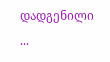დადგენილი ...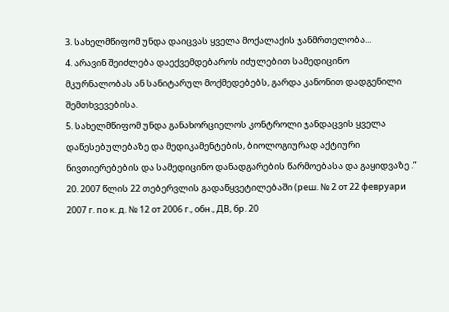3. სახელმწიფომ უნდა დაიცვას ყველა მოქალაქის ჯანმრთელობა...
4. არავინ შეიძლება დაექვემდებაროს იძულებით სამედიცინო მკურნალობას ან სანიტარულ მოქმედებებს, გარდა კანონით დადგენილი შემთხვევებისა.
5. სახელმწიფომ უნდა განახორციელოს კონტროლი ჯანდაცვის ყველა დაწესებულებაზე და მედიკამენტების, ბიოლოგიურად აქტიური ნივთიერებების და სამედიცინო დანადგარების წარმოებასა და გაყიდვაზე .”
20. 2007 წლის 22 თებერვლის გადაწყვეტილებაში (реш. № 2 от 22 февруари 2007 г. по к. д. № 12 от 2006 г., обн., ДВ, бр. 20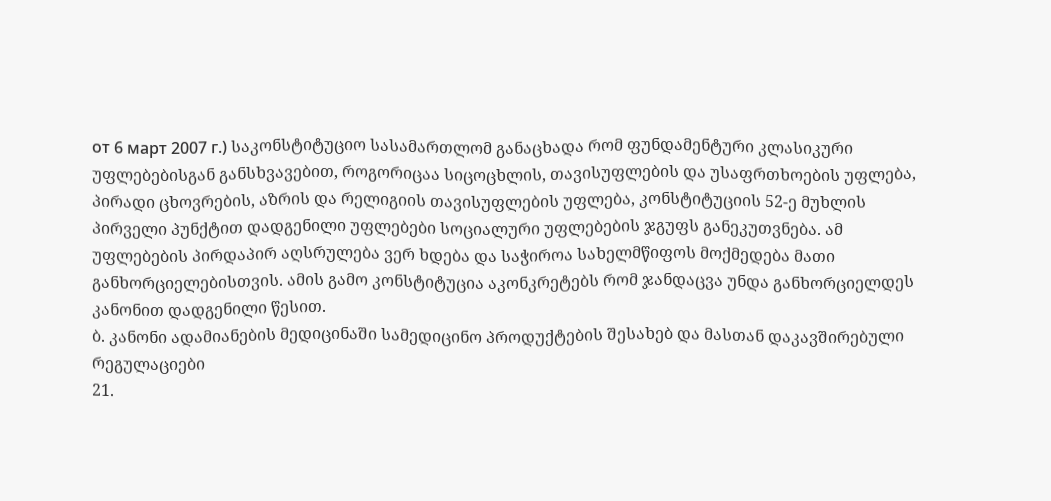от 6 март 2007 г.) საკონსტიტუციო სასამართლომ განაცხადა რომ ფუნდამენტური კლასიკური უფლებებისგან განსხვავებით, როგორიცაა სიცოცხლის, თავისუფლების და უსაფრთხოების უფლება, პირადი ცხოვრების, აზრის და რელიგიის თავისუფლების უფლება, კონსტიტუციის 52-ე მუხლის პირველი პუნქტით დადგენილი უფლებები სოციალური უფლებების ჯგუფს განეკუთვნება. ამ უფლებების პირდაპირ აღსრულება ვერ ხდება და საჭიროა სახელმწიფოს მოქმედება მათი განხორციელებისთვის. ამის გამო კონსტიტუცია აკონკრეტებს რომ ჯანდაცვა უნდა განხორციელდეს კანონით დადგენილი წესით.
ბ. კანონი ადამიანების მედიცინაში სამედიცინო პროდუქტების შესახებ და მასთან დაკავშირებული რეგულაციები
21.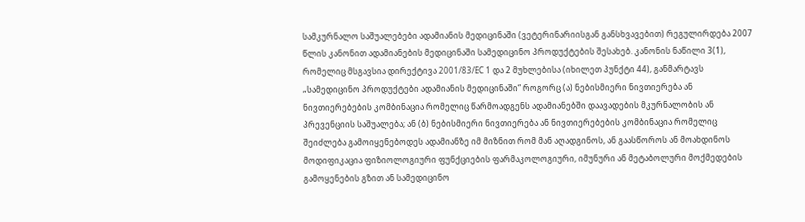სამკურნალო საშუალებები ადამიანის მედიცინაში (ვეტერინარიისგან განსხვავებით) რეგულირდება 2007 წლის კანონით ადამიანების მედიცინაში სამედიცინო პროდუქტების შესახებ. კანონის ნაწილი 3(1), რომელიც მსგავსია დირექტივა 2001/83/EC 1 და 2 მუხლებისა (იხილეთ პუნქტი 44), განმარტავს „სამედიცინო პროდუქტები ადამიანის მედიცინაში“ როგორც (ა) ნებისმიერი ნივთიერება ან ნივთიერებების კომბინაცია რომელიც წარმოადგენს ადამიანებში დაავადების მკურნალობის ან პრევენციის საშუალება; ან (ბ) ნებისმიერი ნივთიერება ან ნივთიერებების კომბინაცია რომელიც შეიძლება გამოიყენებოდეს ადამიანზე იმ მიზნით რომ მან აღადგინოს, ან გაასწოროს ან მოახდინოს მოდიფიკაცია ფიზიოლოგიური ფუნქციების ფარმაკოლოგიური, იმუნური ან მეტაბოლური მოქმედების გამოყენების გზით ან სამედიცინო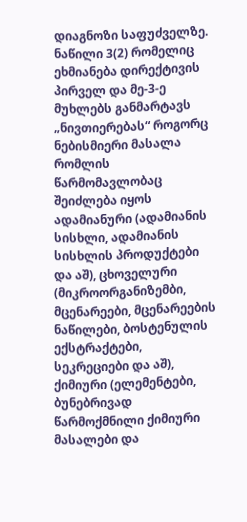დიაგნოზი საფუძველზე. ნაწილი 3(2) რომელიც ეხმიანება დირექტივის პირველ და მე-3-ე მუხლებს განმარტავს „ნივთიერებას“ როგორც ნებისმიერი მასალა რომლის წარმომავლობაც შეიძლება იყოს ადამიანური (ადამიანის სისხლი, ადამიანის სისხლის პროდუქტები და აშ), ცხოველური (მიკროორგანიზემბი, მცენარეები, მცენარეების ნაწილები, ბოსტენულის ექსტრაქტები, სეკრეციები და აშ), ქიმიური (ელემენტები, ბუნებრივად წარმოქმნილი ქიმიური მასალები და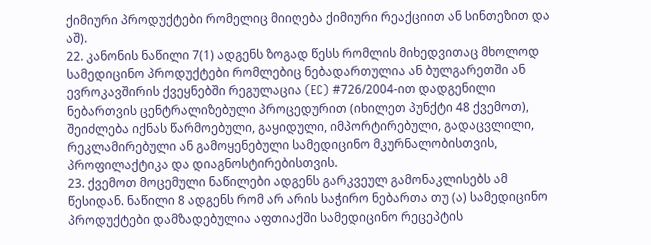ქიმიური პროდუქტები რომელიც მიიღება ქიმიური რეაქციით ან სინთეზით და აშ).
22. კანონის ნაწილი 7(1) ადგენს ზოგად წესს რომლის მიხედვითაც მხოლოდ სამედიცინო პროდუქტები რომლებიც ნებადართულია ან ბულგარეთში ან ევროკავშირის ქვეყნებში რეგულაცია (EC) #726/2004-ით დადგენილი ნებართვის ცენტრალიზებული პროცედურით (იხილეთ პუნქტი 48 ქვემოთ), შეიძლება იქნას წარმოებული, გაყიდული, იმპორტირებული, გადაცვლილი, რეკლამირებული ან გამოყენებული სამედიცინო მკურნალობისთვის, პროფილაქტიკა და დიაგნოსტირებისთვის.
23. ქვემოთ მოცემული ნაწილები ადგენს გარკვეულ გამონაკლისებს ამ წესიდან. ნაწილი 8 ადგენს რომ არ არის საჭირო ნებართა თუ (ა) სამედიცინო პროდუქტები დამზადებულია აფთიაქში სამედიცინო რეცეპტის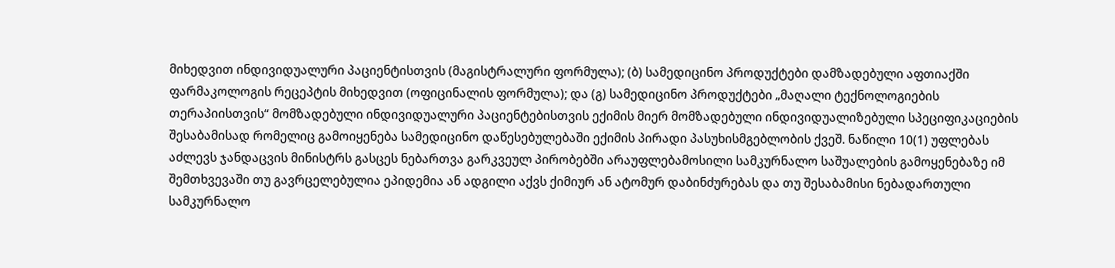მიხედვით ინდივიდუალური პაციენტისთვის (მაგისტრალური ფორმულა); (ბ) სამედიცინო პროდუქტები დამზადებული აფთიაქში ფარმაკოლოგის რეცეპტის მიხედვით (ოფიცინალის ფორმულა); და (გ) სამედიცინო პროდუქტები „მაღალი ტექნოლოგიების თერაპიისთვის“ მომზადებული ინდივიდუალური პაციენტებისთვის ექიმის მიერ მომზადებული ინდივიდუალიზებული სპეციფიკაციების შესაბამისად რომელიც გამოიყენება სამედიცინო დაწესებულებაში ექიმის პირადი პასუხისმგებლობის ქვეშ. ნაწილი 10(1) უფლებას აძლევს ჯანდაცვის მინისტრს გასცეს ნებართვა გარკვეულ პირობებში არაუფლებამოსილი სამკურნალო საშუალების გამოყენებაზე იმ შემთხვევაში თუ გავრცელებულია ეპიდემია ან ადგილი აქვს ქიმიურ ან ატომურ დაბინძურებას და თუ შესაბამისი ნებადართული სამკურნალო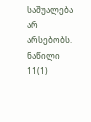საშუალება არ არსებობს. ნაწილი 11(1)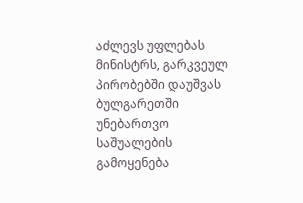აძლევს უფლებას მინისტრს, გარკვეულ პირობებში დაუშვას ბულგარეთში უნებართვო საშუალების გამოყენება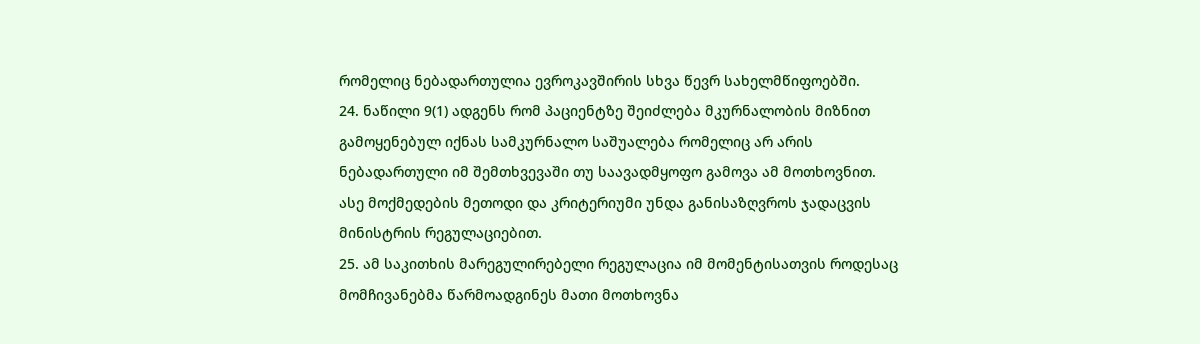რომელიც ნებადართულია ევროკავშირის სხვა წევრ სახელმწიფოებში.
24. ნაწილი 9(1) ადგენს რომ პაციენტზე შეიძლება მკურნალობის მიზნით გამოყენებულ იქნას სამკურნალო საშუალება რომელიც არ არის ნებადართული იმ შემთხვევაში თუ საავადმყოფო გამოვა ამ მოთხოვნით. ასე მოქმედების მეთოდი და კრიტერიუმი უნდა განისაზღვროს ჯადაცვის მინისტრის რეგულაციებით.
25. ამ საკითხის მარეგულირებელი რეგულაცია იმ მომენტისათვის როდესაც მომჩივანებმა წარმოადგინეს მათი მოთხოვნა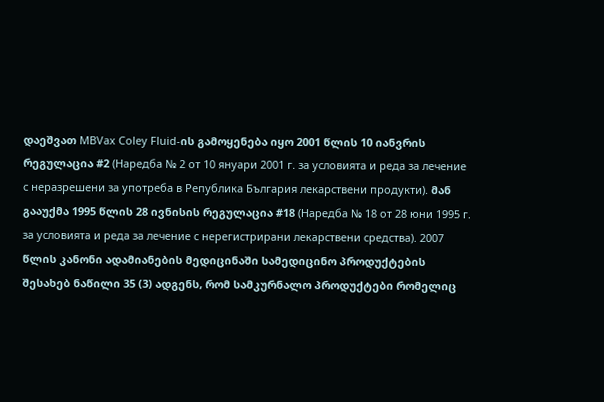დაეშვათ MBVax Coley Fluid-ის გამოყენება იყო 2001 წლის 10 იანვრის რეგულაცია #2 (Наредба № 2 от 10 януари 2001 г. за условията и реда за лечение с неразрешени за употреба в Република България лекарствени продукти). მან გააუქმა 1995 წლის 28 ივნისის რეგულაცია #18 (Наредба № 18 от 28 юни 1995 г. за условията и реда за лечение с нерегистрирани лекарствени средства). 2007 წლის კანონი ადამიანების მედიცინაში სამედიცინო პროდუქტების შესახებ ნაწილი 35 (3) ადგენს, რომ სამკურნალო პროდუქტები რომელიც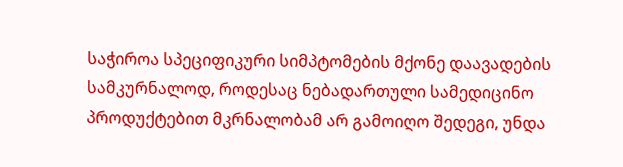საჭიროა სპეციფიკური სიმპტომების მქონე დაავადების სამკურნალოდ, როდესაც ნებადართული სამედიცინო პროდუქტებით მკრნალობამ არ გამოიღო შედეგი, უნდა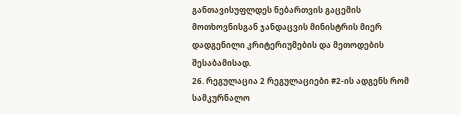განთავისუფლდეს ნებართვის გაცემის მოთხოვნისგან ჯანდაცვის მინისტრის მიერ დადგენილი კრიტერიუმების და მეთოდების შესაბამისად.
26. რეგულაცია 2 რეგულაციები #2-ის ადგენს რომ სამკურნალო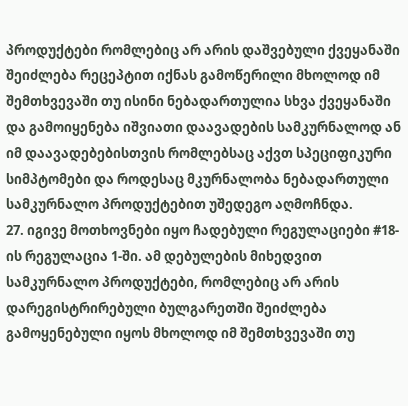პროდუქტები რომლებიც არ არის დაშვებული ქვეყანაში შეიძლება რეცეპტით იქნას გამოწერილი მხოლოდ იმ შემთხვევაში თუ ისინი ნებადართულია სხვა ქვეყანაში და გამოიყენება იშვიათი დაავადების სამკურნალოდ ან იმ დაავადებებისთვის რომლებსაც აქვთ სპეციფიკური სიმპტომები და როდესაც მკურნალობა ნებადართული სამკურნალო პროდუქტებით უშედეგო აღმოჩნდა.
27. იგივე მოთხოვნები იყო ჩადებული რეგულაციები #18-ის რეგულაცია 1-ში. ამ დებულების მიხედვით სამკურნალო პროდუქტები, რომლებიც არ არის დარეგისტრირებული ბულგარეთში შეიძლება გამოყენებული იყოს მხოლოდ იმ შემთხვევაში თუ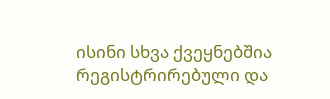ისინი სხვა ქვეყნებშია რეგისტრირებული და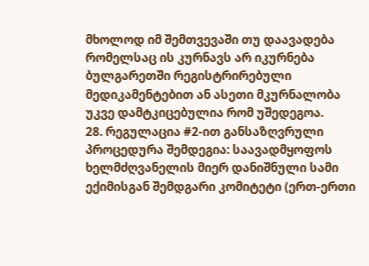მხოლოდ იმ შემთვევაში თუ დაავადება რომელსაც ის კურნავს არ იკურნება ბულგარეთში რეგისტრირებული მედიკამენტებით ან ასეთი მკურნალობა უკვე დამტკიცებულია რომ უშედეგოა.
28. რეგულაცია #2-ით განსაზღვრული პროცედურა შემდეგია: საავადმყოფოს ხელმძღვანელის მიერ დანიშნული სამი ექიმისგან შემდგარი კომიტეტი (ერთ-ერთი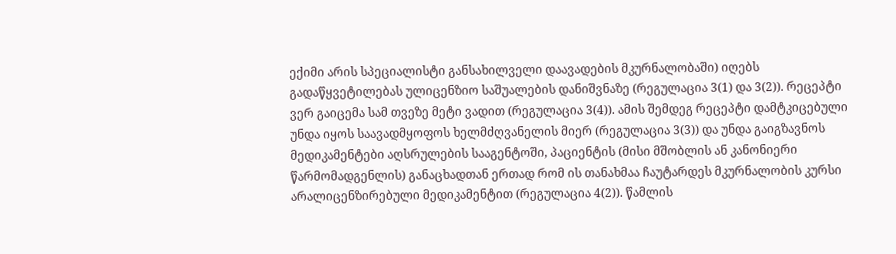ექიმი არის სპეციალისტი განსახილველი დაავადების მკურნალობაში) იღებს გადაწყვეტილებას ულიცენზიო საშუალების დანიშვნაზე (რეგულაცია 3(1) და 3(2)). რეცეპტი ვერ გაიცემა სამ თვეზე მეტი ვადით (რეგულაცია 3(4)). ამის შემდეგ რეცეპტი დამტკიცებული უნდა იყოს საავადმყოფოს ხელმძღვანელის მიერ (რეგულაცია 3(3)) და უნდა გაიგზავნოს მედიკამენტები აღსრულების სააგენტოში, პაციენტის (მისი მშობლის ან კანონიერი წარმომადგენლის) განაცხადთან ერთად რომ ის თანახმაა ჩაუტარდეს მკურნალობის კურსი არალიცენზირებული მედიკამენტით (რეგულაცია 4(2)). წამლის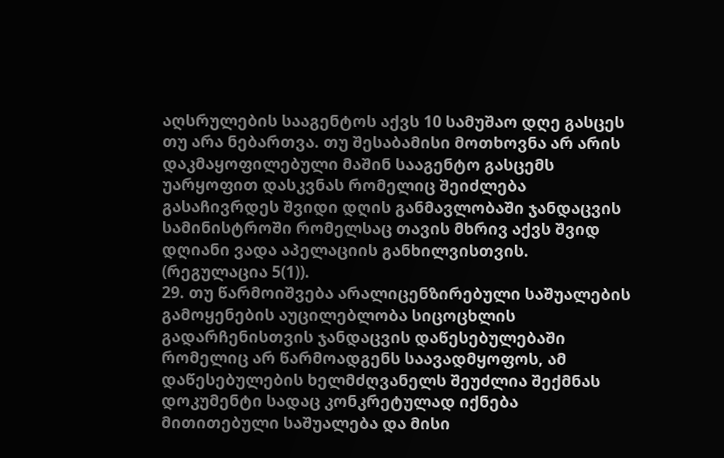აღსრულების სააგენტოს აქვს 10 სამუშაო დღე გასცეს თუ არა ნებართვა. თუ შესაბამისი მოთხოვნა არ არის დაკმაყოფილებული მაშინ სააგენტო გასცემს უარყოფით დასკვნას რომელიც შეიძლება გასაჩივრდეს შვიდი დღის განმავლობაში ჯანდაცვის სამინისტროში რომელსაც თავის მხრივ აქვს შვიდ დღიანი ვადა აპელაციის განხილვისთვის. (რეგულაცია 5(1)).
29. თუ წარმოიშვება არალიცენზირებული საშუალების გამოყენების აუცილებლობა სიცოცხლის გადარჩენისთვის ჯანდაცვის დაწესებულებაში რომელიც არ წარმოადგენს საავადმყოფოს, ამ დაწესებულების ხელმძღვანელს შეუძლია შექმნას დოკუმენტი სადაც კონკრეტულად იქნება მითითებული საშუალება და მისი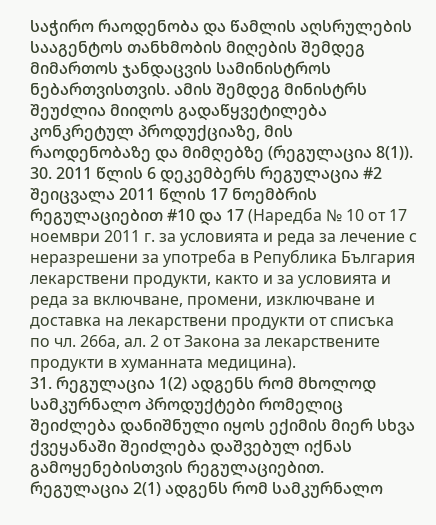საჭირო რაოდენობა და წამლის აღსრულების სააგენტოს თანხმობის მიღების შემდეგ მიმართოს ჯანდაცვის სამინისტროს ნებართვისთვის. ამის შემდეგ მინისტრს შეუძლია მიიღოს გადაწყვეტილება კონკრეტულ პროდუქციაზე, მის რაოდენობაზე და მიმღებზე (რეგულაცია 8(1)).
30. 2011 წლის 6 დეკემბერს რეგულაცია #2 შეიცვალა 2011 წლის 17 ნოემბრის რეგულაციებით #10 და 17 (Наредба № 10 от 17 ноември 2011 г. за условията и реда за лечение с неразрешени за употреба в Република България лекарствени продукти, както и за условията и реда за включване, промени, изключване и доставка на лекарствени продукти от списъка по чл. 266а, ал. 2 от Закона за лекарствените продукти в хуманната медицина).
31. რეგულაცია 1(2) ადგენს რომ მხოლოდ სამკურნალო პროდუქტები რომელიც შეიძლება დანიშნული იყოს ექიმის მიერ სხვა ქვეყანაში შეიძლება დაშვებულ იქნას გამოყენებისთვის რეგულაციებით. რეგულაცია 2(1) ადგენს რომ სამკურნალო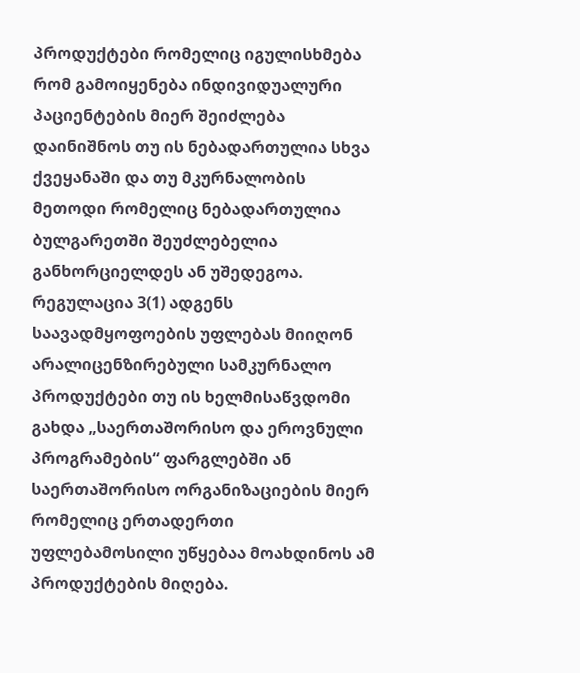პროდუქტები რომელიც იგულისხმება რომ გამოიყენება ინდივიდუალური პაციენტების მიერ შეიძლება დაინიშნოს თუ ის ნებადართულია სხვა ქვეყანაში და თუ მკურნალობის მეთოდი რომელიც ნებადართულია ბულგარეთში შეუძლებელია განხორციელდეს ან უშედეგოა. რეგულაცია 3(1) ადგენს საავადმყოფოების უფლებას მიიღონ არალიცენზირებული სამკურნალო პროდუქტები თუ ის ხელმისაწვდომი გახდა „საერთაშორისო და ეროვნული პროგრამების“ ფარგლებში ან საერთაშორისო ორგანიზაციების მიერ რომელიც ერთადერთი უფლებამოსილი უწყებაა მოახდინოს ამ პროდუქტების მიღება.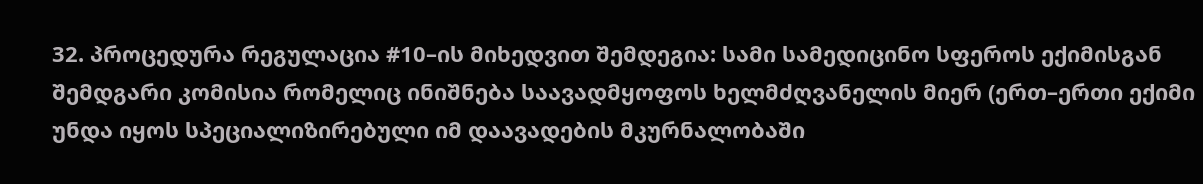32. პროცედურა რეგულაცია #10–ის მიხედვით შემდეგია: სამი სამედიცინო სფეროს ექიმისგან შემდგარი კომისია რომელიც ინიშნება საავადმყოფოს ხელმძღვანელის მიერ (ერთ–ერთი ექიმი უნდა იყოს სპეციალიზირებული იმ დაავადების მკურნალობაში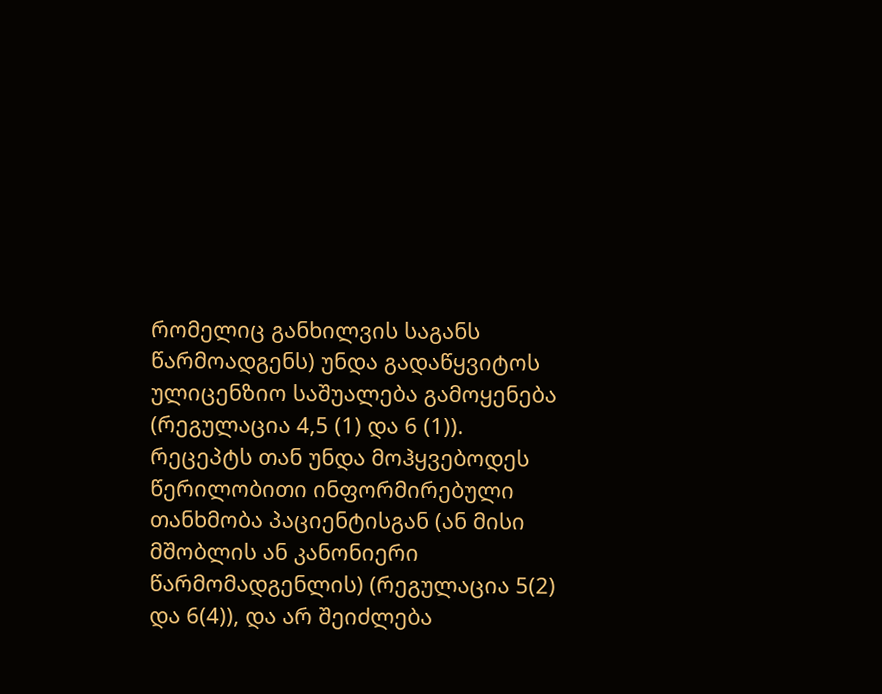რომელიც განხილვის საგანს წარმოადგენს) უნდა გადაწყვიტოს ულიცენზიო საშუალება გამოყენება (რეგულაცია 4,5 (1) და 6 (1)). რეცეპტს თან უნდა მოჰყვებოდეს წერილობითი ინფორმირებული თანხმობა პაციენტისგან (ან მისი მშობლის ან კანონიერი წარმომადგენლის) (რეგულაცია 5(2) და 6(4)), და არ შეიძლება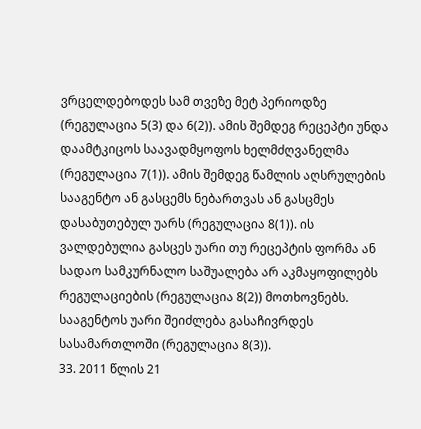ვრცელდებოდეს სამ თვეზე მეტ პერიოდზე (რეგულაცია 5(3) და 6(2)). ამის შემდეგ რეცეპტი უნდა დაამტკიცოს საავადმყოფოს ხელმძღვანელმა (რეგულაცია 7(1)). ამის შემდეგ წამლის აღსრულების სააგენტო ან გასცემს ნებართვას ან გასცმეს დასაბუთებულ უარს (რეგულაცია 8(1)). ის ვალდებულია გასცეს უარი თუ რეცეპტის ფორმა ან სადაო სამკურნალო საშუალება არ აკმაყოფილებს რეგულაციების (რეგულაცია 8(2)) მოთხოვნებს. სააგენტოს უარი შეიძლება გასაჩივრდეს სასამართლოში (რეგულაცია 8(3)).
33. 2011 წლის 21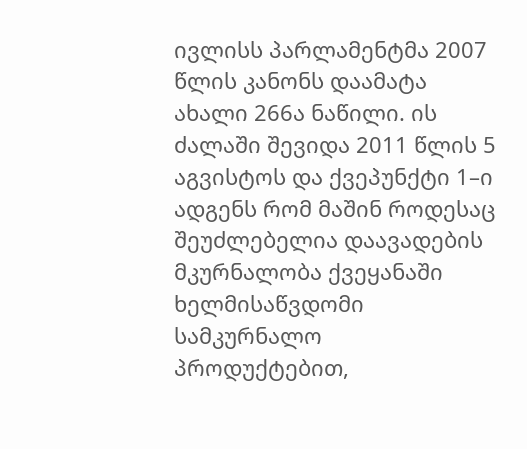ივლისს პარლამენტმა 2007 წლის კანონს დაამატა ახალი 266ა ნაწილი. ის ძალაში შევიდა 2011 წლის 5 აგვისტოს და ქვეპუნქტი 1–ი ადგენს რომ მაშინ როდესაც შეუძლებელია დაავადების მკურნალობა ქვეყანაში ხელმისაწვდომი სამკურნალო პროდუქტებით,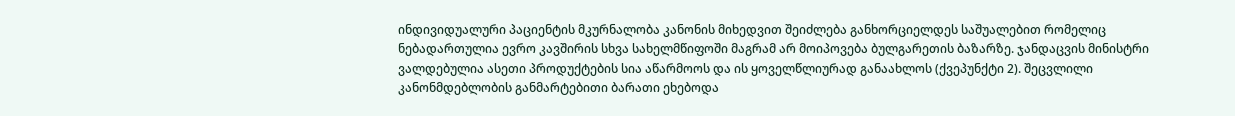ინდივიდუალური პაციენტის მკურნალობა კანონის მიხედვით შეიძლება განხორციელდეს საშუალებით რომელიც ნებადართულია ევრო კავშირის სხვა სახელმწიფოში მაგრამ არ მოიპოვება ბულგარეთის ბაზარზე. ჯანდაცვის მინისტრი ვალდებულია ასეთი პროდუქტების სია აწარმოოს და ის ყოველწლიურად განაახლოს (ქვეპუნქტი 2). შეცვლილი კანონმდებლობის განმარტებითი ბარათი ეხებოდა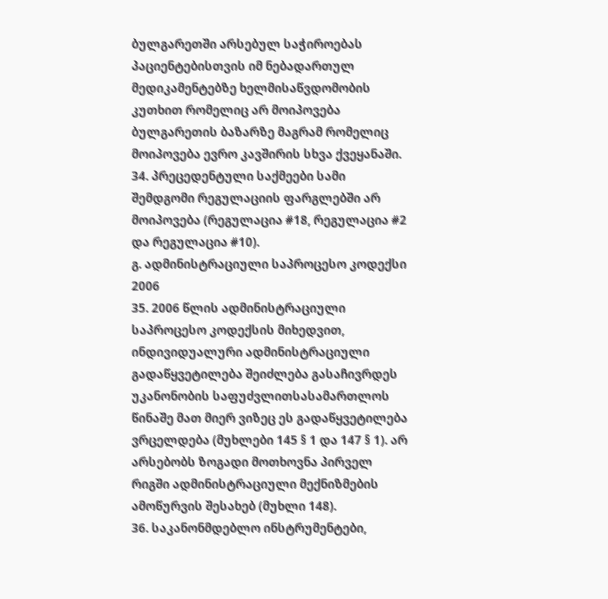ბულგარეთში არსებულ საჭიროებას პაციენტებისთვის იმ ნებადართულ მედიკამენტებზე ხელმისაწვდომობის კუთხით რომელიც არ მოიპოვება ბულგარეთის ბაზარზე მაგრამ რომელიც მოიპოვება ევრო კავშირის სხვა ქვეყანაში.
34. პრეცედენტული საქმეები სამი შემდგომი რეგულაციის ფარგლებში არ მოიპოვება (რეგულაცია #18, რეგულაცია #2 და რეგულაცია #10).
გ. ადმინისტრაციული საპროცესო კოდექსი 2006
35. 2006 წლის ადმინისტრაციული საპროცესო კოდექსის მიხედვით, ინდივიდუალური ადმინისტრაციული გადაწყვეტილება შეიძლება გასაჩივრდეს უკანონობის საფუძვლითსასამართლოს წინაშე მათ მიერ ვიზეც ეს გადაწყვეტილება ვრცელდება (მუხლები 145 § 1 და 147 § 1). არ არსებობს ზოგადი მოთხოვნა პირველ რიგში ადმინისტრაციული მექნიზმების ამოწურვის შესახებ (მუხლი 148).
36. საკანონმდებლო ინსტრუმენტები,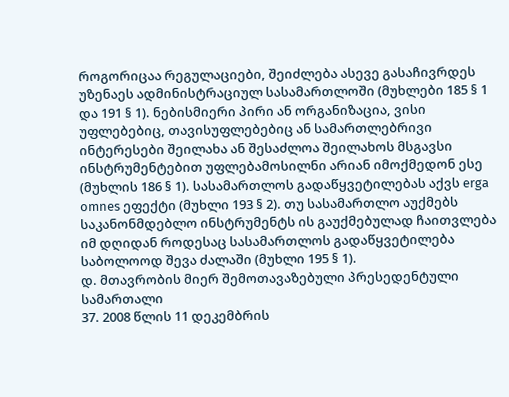როგორიცაა რეგულაციები, შეიძლება ასევე გასაჩივრდეს უზენაეს ადმინისტრაციულ სასამართლოში (მუხლები 185 § 1 და 191 § 1). ნებისმიერი პირი ან ორგანიზაცია, ვისი უფლებებიც, თავისუფლებებიც ან სამართლებრივი ინტერესები შეილახა ან შესაძლოა შეილახოს მსგავსი ინსტრუმენტებით უფლებამოსილნი არიან იმოქმედონ ესე (მუხლის 186 § 1). სასამართლოს გადაწყვეტილებას აქვს erga omnes ეფექტი (მუხლი 193 § 2). თუ სასამართლო აუქმებს საკანონმდებლო ინსტრუმენტს ის გაუქმებულად ჩაითვლება იმ დღიდან როდესაც სასამართლოს გადაწყვეტილება საბოლოოდ შევა ძალაში (მუხლი 195 § 1).
დ. მთავრობის მიერ შემოთავაზებული პრესედენტული სამართალი
37. 2008 წლის 11 დეკემბრის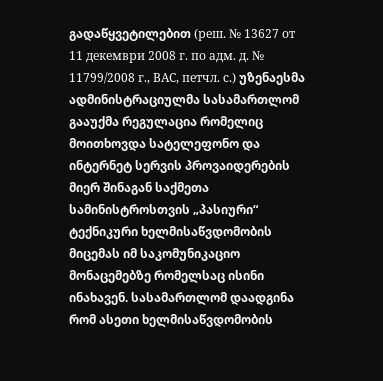გადაწყვეტილებით (реш. № 13627 от 11 декември 2008 г. по адм. д. № 11799/2008 г., ВАС, петчл. с.) უზენაესმა ადმინისტრაციულმა სასამართლომ გააუქმა რეგულაცია რომელიც მოითხოვდა სატელეფონო და ინტერნეტ სერვის პროვაიდერების მიერ შინაგან საქმეთა სამინისტროსთვის „პასიური“ ტექნიკური ხელმისაწვდომობის მიცემას იმ საკომუნიკაციო მონაცემებზე რომელსაც ისინი ინახავენ. სასამართლომ დაადგინა რომ ასეთი ხელმისაწვდომობის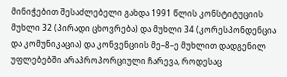მინიჭებით შესაძლებელი გახდა 1991 წლის კონსტიტუციის მუხლი 32 (პირადი ცხოვრება) და მუხლი 34 (კორესპონდენცია და კომუნიკაცია) და კონვენციის მე–8–ე მუხლით დადგენილ უფლებებში არაპროპორციული ჩარევა, როდესაც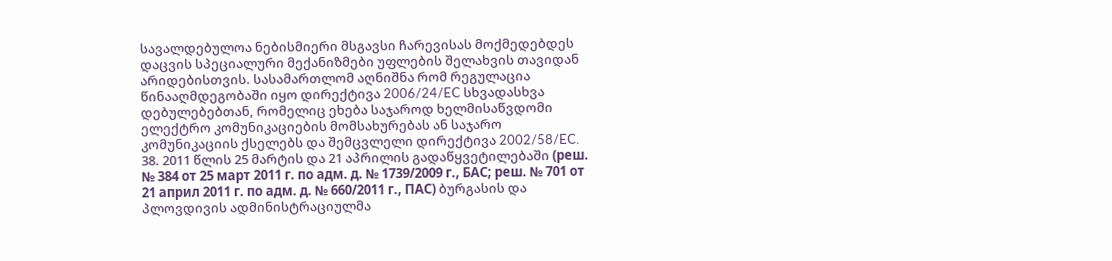სავალდებულოა ნებისმიერი მსგავსი ჩარევისას მოქმედებდეს დაცვის სპეციალური მექანიზმები უფლების შელახვის თავიდან არიდებისთვის. სასამართლომ აღნიშნა რომ რეგულაცია წინააღმდეგობაში იყო დირექტივა 2006/24/EC სხვადასხვა დებულებებთან, რომელიც ეხება საჯაროდ ხელმისაწვდომი ელექტრო კომუნიკაციების მომსახურებას ან საჯარო კომუნიკაციის ქსელებს და შემცვლელი დირექტივა 2002/58/EC.
38. 2011 წლის 25 მარტის და 21 აპრილის გადაწყვეტილებაში (реш. № 384 от 25 март 2011 г. по адм. д. № 1739/2009 г., БАС; реш. № 701 от 21 април 2011 г. по адм. д. № 660/2011 г., ПАС) ბურგასის და პლოვდივის ადმინისტრაციულმა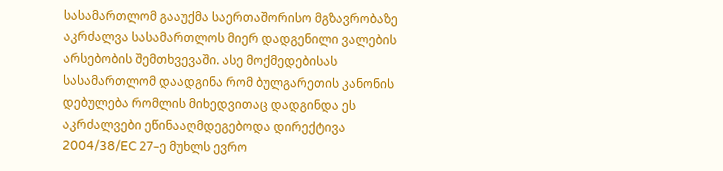სასამართლომ გააუქმა საერთაშორისო მგზავრობაზე აკრძალვა სასამართლოს მიერ დადგენილი ვალების არსებობის შემთხვევაში. ასე მოქმედებისას სასამართლომ დაადგინა რომ ბულგარეთის კანონის დებულება რომლის მიხედვითაც დადგინდა ეს აკრძალვები ეწინააღმდეგებოდა დირექტივა 2004/38/EC 27–ე მუხლს ევრო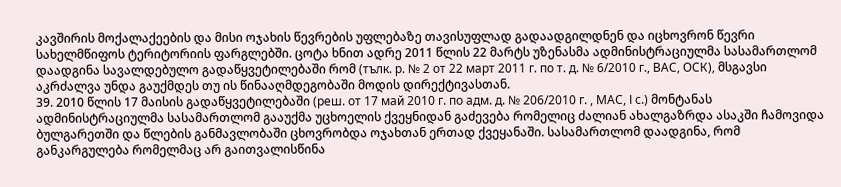კავშირის მოქალაქეების და მისი ოჯახის წევრების უფლებაზე თავისუფლად გადაადგილდნენ და იცხოვრონ წევრი სახელმწიფოს ტერიტორიის ფარგლებში. ცოტა ხნით ადრე 2011 წლის 22 მარტს უზენასმა ადმინისტრაციულმა სასამართლომ დაადგინა სავალდებულო გადაწყვეტილებაში რომ (тълк. р. № 2 от 22 март 2011 г. по т. д. № 6/2010 г., ВАС, ОСК), მსგავსი აკრძალვა უნდა გაუქმდეს თუ ის წინააღმდეგობაში მოდის დირექტივასთან.
39. 2010 წლის 17 მაისის გადაწყვეტილებაში (реш. от 17 май 2010 г. по адм. д. № 206/2010 г. , МАС, І с.) მონტანას ადმინისტრაციულმა სასამართლომ გააუქმა უცხოელის ქვეყნიდან გაძევება რომელიც ძალიან ახალგაზრდა ასაკში ჩამოვიდა ბულგარეთში და წლების განმავლობაში ცხოვრობდა ოჯახთან ერთად ქვეყანაში. სასამართლომ დაადგინა, რომ განკარგულება რომელმაც არ გაითვალისწინა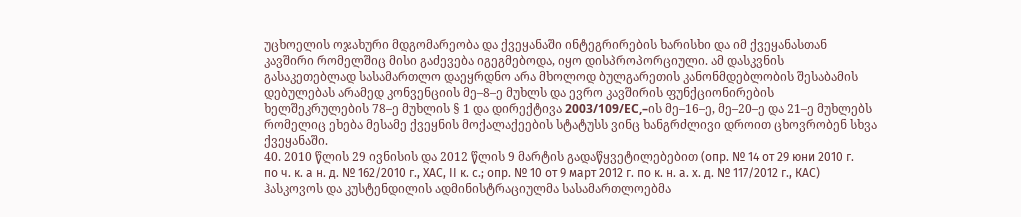უცხოელის ოჯახური მდგომარეობა და ქვეყანაში ინტეგრირების ხარისხი და იმ ქვეყანასთან კავშირი რომელშიც მისი გაძევება იგეგმებოდა, იყო დისპროპორციული. ამ დასკვნის გასაკეთებლად სასამართლო დაეყრდნო არა მხოლოდ ბულგარეთის კანონმდებლობის შესაბამის დებულებას არამედ კონვენციის მე–8–ე მუხლს და ევრო კავშირის ფუნქციონირების ხელშეკრულების 78–ე მუხლის § 1 და დირექტივა 2003/109/EC,–ის მე–16–ე, მე–20–ე და 21–ე მუხლებს რომელიც ეხება მესამე ქვეყნის მოქალაქეების სტატუსს ვინც ხანგრძლივი დროით ცხოვრობენ სხვა ქვეყანაში.
40. 2010 წლის 29 ივნისის და 2012 წლის 9 მარტის გადაწყვეტილებებით (опр. № 14 от 29 юни 2010 г. по ч. к. а н. д. № 162/2010 г., ХАС, ІІ к. с.; опр. № 10 от 9 март 2012 г. по к. н. а. х. д. № 117/2012 г., КАС) ჰასკოვოს და კუსტენდილის ადმინისტრაციულმა სასამართლოებმა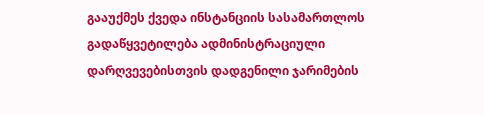გააუქმეს ქვედა ინსტანციის სასამართლოს გადაწყვეტილება ადმინისტრაციული დარღვევებისთვის დადგენილი ჯარიმების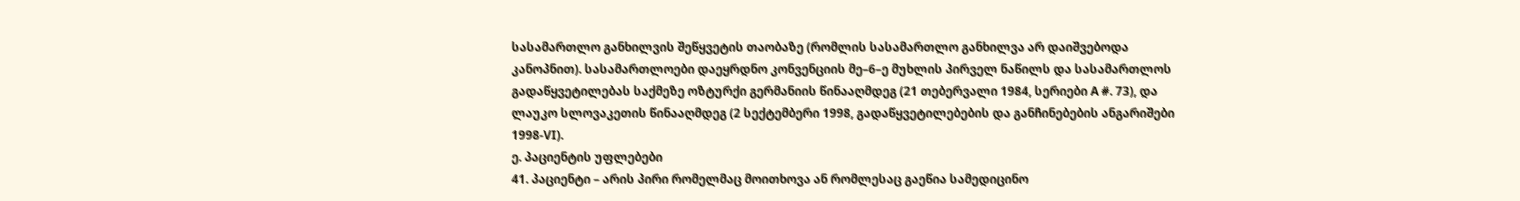სასამართლო განხილვის შეწყვეტის თაობაზე (რომლის სასამართლო განხილვა არ დაიშვებოდა კანოპნით). სასამართლოები დაეყრდნო კონვენციის მე–6–ე მუხლის პირველ ნაწილს და სასამართლოს გადაწყვეტილებას საქმეზე ოზტურქი გერმანიის წინააღმდეგ (21 თებერვალი 1984, სერიები A #. 73), და ლაუკო სლოვაკეთის წინააღმდეგ (2 სექტემბერი 1998, გადაწყვეტილებების და განჩინებების ანგარიშები 1998‑VI).
ე. პაციენტის უფლებები
41. პაციენტი – არის პირი რომელმაც მოითხოვა ან რომლესაც გაეწია სამედიცინო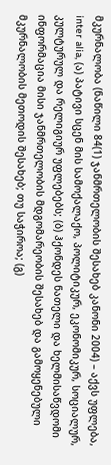მკურნალობა (ნაწილი 84(1) ჯანმრთელობის შესახებ კანონი 2004) – აქვს უფლება, inter alia, (ა) პატივი სცენ მის სამოქალაქო, პოლიტიკურ, ეკონომიკურ, სოციალურ, კულტურულ და რელიგიურ უფლებებს; (ბ) ჰქონდეს ნათელი და ხელმისაწვდომი ინფორმაცია მისი ჯანმრთელობის მდგომარეობის შესახებ და გამოყენებული მკურნალობის მეთოდის შესახებ; თუ საჭიროა; (გ)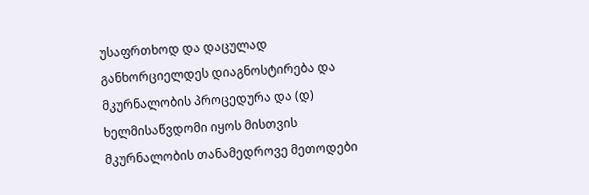უსაფრთხოდ და დაცულად განხორციელდეს დიაგნოსტირება და მკურნალობის პროცედურა და (დ) ხელმისაწვდომი იყოს მისთვის მკურნალობის თანამედროვე მეთოდები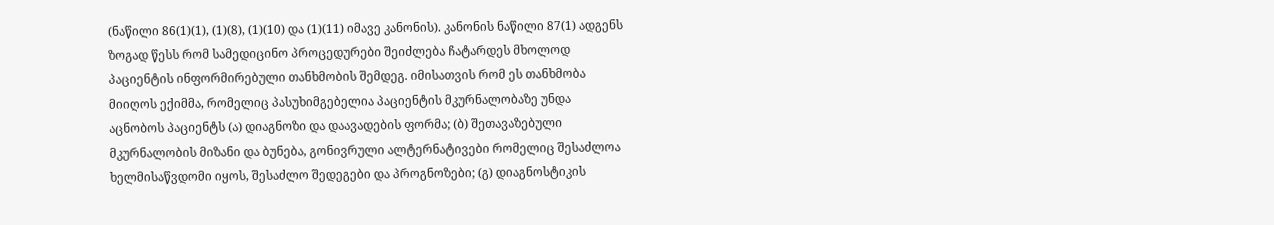(ნაწილი 86(1)(1), (1)(8), (1)(10) და (1)(11) იმავე კანონის). კანონის ნაწილი 87(1) ადგენს ზოგად წესს რომ სამედიცინო პროცედურები შეიძლება ჩატარდეს მხოლოდ პაციენტის ინფორმირებული თანხმობის შემდეგ. იმისათვის რომ ეს თანხმობა მიიღოს ექიმმა, რომელიც პასუხიმგებელია პაციენტის მკურნალობაზე უნდა აცნობოს პაციენტს (ა) დიაგნოზი და დაავადების ფორმა; (ბ) შეთავაზებული მკურნალობის მიზანი და ბუნება, გონივრული ალტერნატივები რომელიც შესაძლოა ხელმისაწვდომი იყოს, შესაძლო შედეგები და პროგნოზები; (გ) დიაგნოსტიკის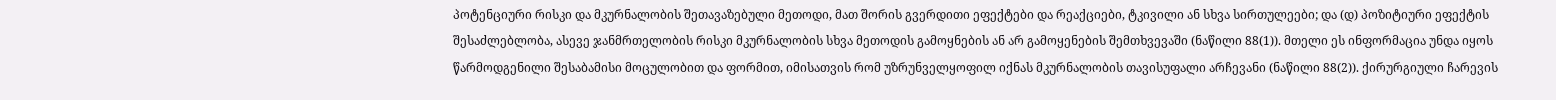პოტენციური რისკი და მკურნალობის შეთავაზებული მეთოდი, მათ შორის გვერდითი ეფექტები და რეაქციები, ტკივილი ან სხვა სირთულეები; და (დ) პოზიტიური ეფექტის შესაძლებლობა, ასევე ჯანმრთელობის რისკი მკურნალობის სხვა მეთოდის გამოყნების ან არ გამოყენების შემთხვევაში (ნაწილი 88(1)). მთელი ეს ინფორმაცია უნდა იყოს წარმოდგენილი შესაბამისი მოცულობით და ფორმით, იმისათვის რომ უზრუნველყოფილ იქნას მკურნალობის თავისუფალი არჩევანი (ნაწილი 88(2)). ქირურგიული ჩარევის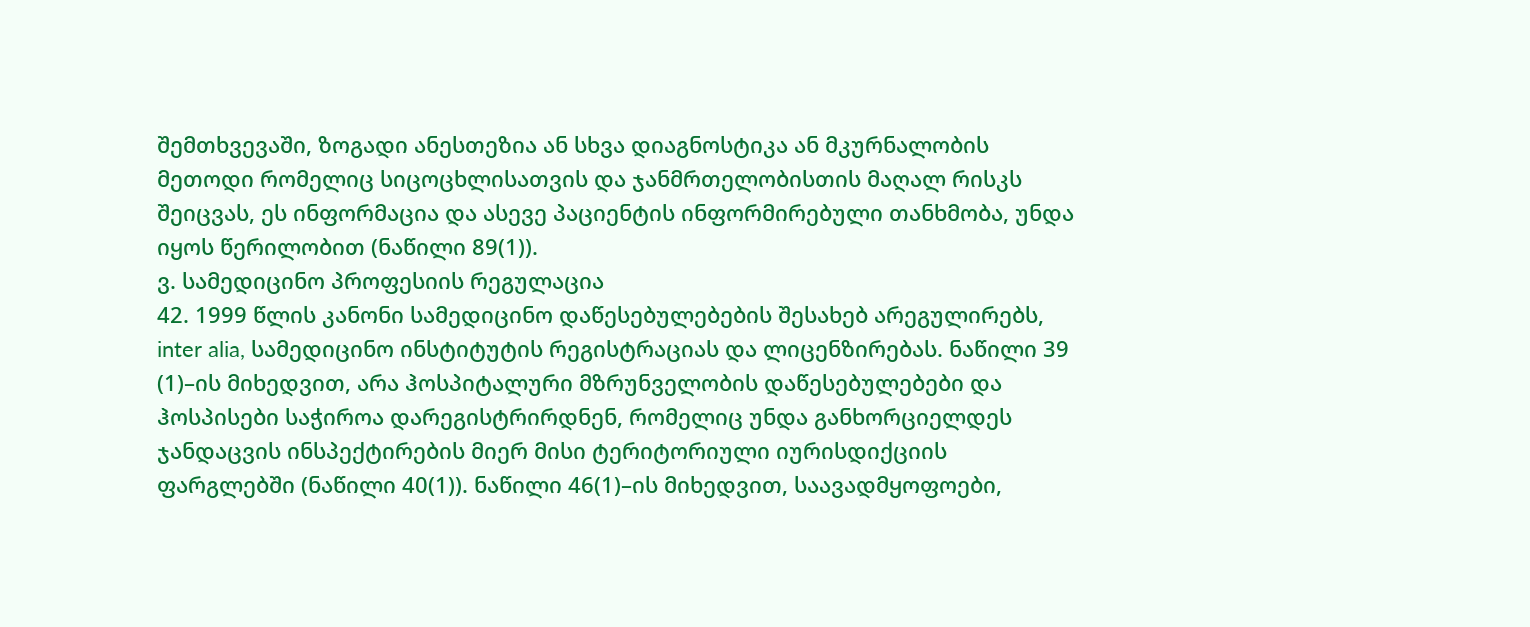შემთხვევაში, ზოგადი ანესთეზია ან სხვა დიაგნოსტიკა ან მკურნალობის მეთოდი რომელიც სიცოცხლისათვის და ჯანმრთელობისთის მაღალ რისკს შეიცვას, ეს ინფორმაცია და ასევე პაციენტის ინფორმირებული თანხმობა, უნდა იყოს წერილობით (ნაწილი 89(1)).
ვ. სამედიცინო პროფესიის რეგულაცია
42. 1999 წლის კანონი სამედიცინო დაწესებულებების შესახებ არეგულირებს, inter alia, სამედიცინო ინსტიტუტის რეგისტრაციას და ლიცენზირებას. ნაწილი 39 (1)–ის მიხედვით, არა ჰოსპიტალური მზრუნველობის დაწესებულებები და ჰოსპისები საჭიროა დარეგისტრირდნენ, რომელიც უნდა განხორციელდეს ჯანდაცვის ინსპექტირების მიერ მისი ტერიტორიული იურისდიქციის ფარგლებში (ნაწილი 40(1)). ნაწილი 46(1)–ის მიხედვით, საავადმყოფოები,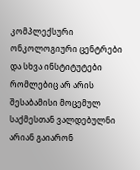კომპლექსური ონკოლოგიური ცენტრები და სხვა ინსტიტუტები რომლებიც არ არის შესაბამისი მოცემულ საქმესთან ვალდებულნი არიან გაიარონ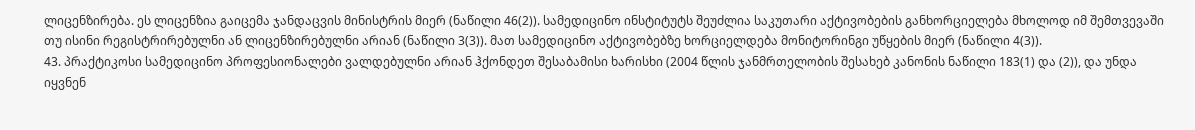ლიცენზირება. ეს ლიცენზია გაიცემა ჯანდაცვის მინისტრის მიერ (ნაწილი 46(2)). სამედიცინო ინსტიტუტს შეუძლია საკუთარი აქტივობების განხორციელება მხოლოდ იმ შემთვევაში თუ ისინი რეგისტრირებულნი ან ლიცენზირებულნი არიან (ნაწილი 3(3)). მათ სამედიცინო აქტივობებზე ხორციელდება მონიტორინგი უწყების მიერ (ნაწილი 4(3)).
43. პრაქტიკოსი სამედიცინო პროფესიონალები ვალდებულნი არიან ჰქონდეთ შესაბამისი ხარისხი (2004 წლის ჯანმრთელობის შესახებ კანონის ნაწილი 183(1) და (2)), და უნდა იყვნენ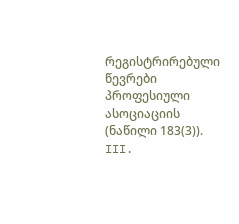რეგისტრირებული წევრები პროფესიული ასოციაციის (ნაწილი 183(3)).
III.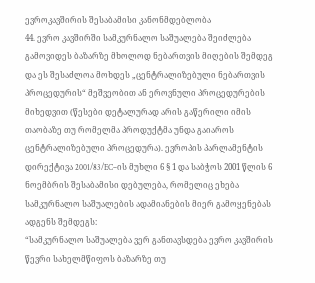ევროკავშირის შესაბამისი კანონმდებლობა
44. ევრო კავშირში სამკურნალო საშუალება შეიძლება გამოვიდეს ბაზარზე მხოლოდ ნებართვის მიღების შემდეგ და ეს შესაძლოა მოხდეს „ცენტრალიზებული ნებართვის პროცედურის“ მეშვეობით ან ეროვნული პროცედურების მიხედვით (წესები დეტალურად არის გაწერილი იმის თაობაზე თუ რომელმა პროდუქტმა უნდა გაიაროს ცენტრალიზებული პროცედურა). ევროპის პარლამენტის დირექტივა 2001/83/EC–ის მუხლი 6 § 1 და საბჭოს 2001 წლის 6 ნოემბრის შესაბამისი დებულება, რომელიც ეხება სამკურნალო საშუალების ადამიანების მიერ გამოყენებას ადგენს შემდეგს:
“სამკურნალო საშუალება ვერ განთავსდება ევრო კავშირის წევრი სახელმწიფოს ბაზარზე თუ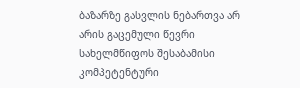ბაზარზე გასვლის ნებართვა არ არის გაცემული წევრი სახელმწიფოს შესაბამისი კომპეტენტური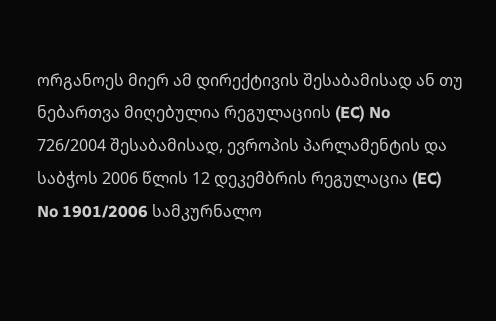ორგანოეს მიერ ამ დირექტივის შესაბამისად ან თუ ნებართვა მიღებულია რეგულაციის (EC) No 726/2004 შესაბამისად, ევროპის პარლამენტის და საბჭოს 2006 წლის 12 დეკემბრის რეგულაცია (EC) No 1901/2006 სამკურნალო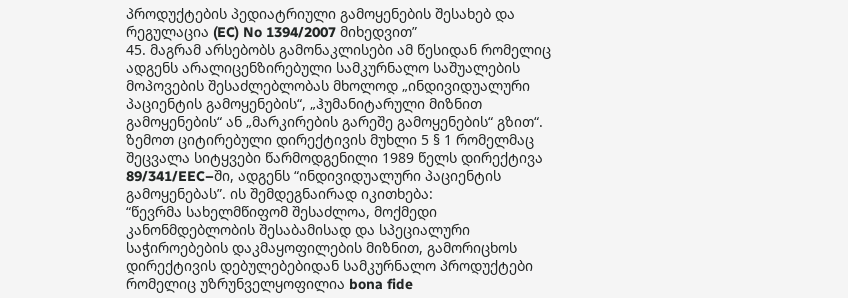პროდუქტების პედიატრიული გამოყენების შესახებ და რეგულაცია (EC) No 1394/2007 მიხედვით”
45. მაგრამ არსებობს გამონაკლისები ამ წესიდან რომელიც ადგენს არალიცენზირებული სამკურნალო საშუალების მოპოვების შესაძლებლობას მხოლოდ „ინდივიდუალური პაციენტის გამოყენების“, „ჰუმანიტარული მიზნით გამოყენების“ ან „მარკირების გარეშე გამოყენების“ გზით“. ზემოთ ციტირებული დირექტივის მუხლი 5 § 1 რომელმაც შეცვალა სიტყვები წარმოდგენილი 1989 წელს დირექტივა 89/341/EEC–ში, ადგენს “ინდივიდუალური პაციენტის გამოყენებას”. ის შემდეგნაირად იკითხება:
“წევრმა სახელმწიფომ შესაძლოა, მოქმედი კანონმდებლობის შესაბამისად და სპეციალური საჭიროებების დაკმაყოფილების მიზნით, გამორიცხოს დირექტივის დებულებებიდან სამკურნალო პროდუქტები რომელიც უზრუნველყოფილია bona fide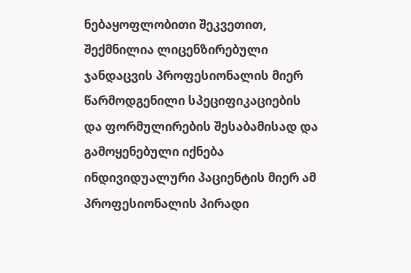ნებაყოფლობითი შეკვეთით, შექმნილია ლიცენზირებული ჯანდაცვის პროფესიონალის მიერ წარმოდგენილი სპეციფიკაციების და ფორმულირების შესაბამისად და გამოყენებული იქნება ინდივიდუალური პაციენტის მიერ ამ პროფესიონალის პირადი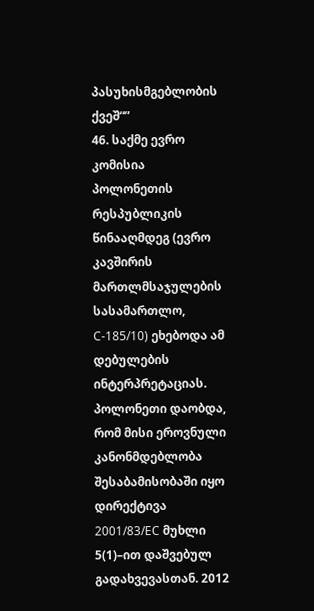პასუხისმგებლობის ქვეშ“”
46. საქმე ევრო კომისია პოლონეთის რესპუბლიკის წინააღმდეგ (ევრო კავშირის მართლმსაჯულების სასამართლო, C‑185/10) ეხებოდა ამ დებულების ინტერპრეტაციას. პოლონეთი დაობდა, რომ მისი ეროვნული კანონმდებლობა შესაბამისობაში იყო დირექტივა 2001/83/EC მუხლი 5(1)–ით დაშვებულ გადახვევასთან. 2012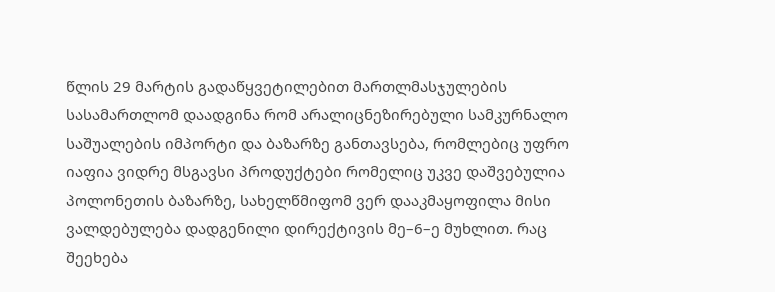წლის 29 მარტის გადაწყვეტილებით მართლმასჯულების სასამართლომ დაადგინა რომ არალიცნეზირებული სამკურნალო საშუალების იმპორტი და ბაზარზე განთავსება, რომლებიც უფრო იაფია ვიდრე მსგავსი პროდუქტები რომელიც უკვე დაშვებულია პოლონეთის ბაზარზე, სახელწმიფომ ვერ დააკმაყოფილა მისი ვალდებულება დადგენილი დირექტივის მე–6–ე მუხლით. რაც შეეხება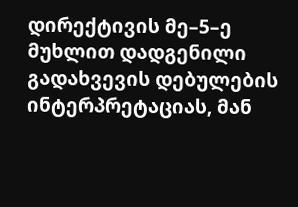დირექტივის მე–5–ე მუხლით დადგენილი გადახვევის დებულების ინტერპრეტაციას, მან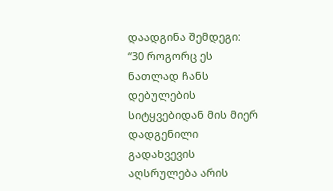დაადგინა შემდეგი:
“30 როგორც ეს ნათლად ჩანს დებულების სიტყვებიდან მის მიერ დადგენილი გადახვევის აღსრულება არის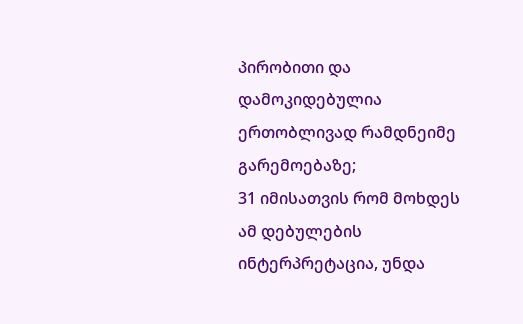პირობითი და დამოკიდებულია ერთობლივად რამდნეიმე გარემოებაზე;
31 იმისათვის რომ მოხდეს ამ დებულების ინტერპრეტაცია, უნდა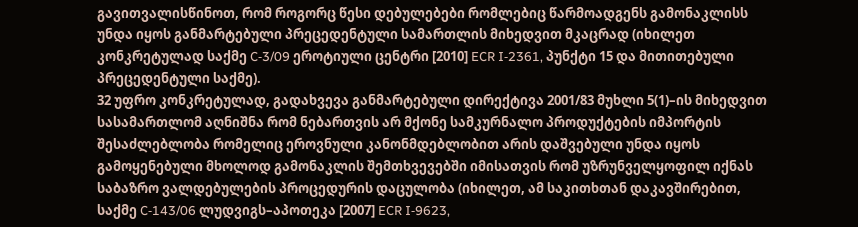გავითვალისწინოთ, რომ როგორც წესი დებულებები რომლებიც წარმოადგენს გამონაკლისს უნდა იყოს განმარტებული პრეცედენტული სამართლის მიხედვით მკაცრად (იხილეთ კონკრეტულად საქმე C‑3/09 ეროტიული ცენტრი [2010] ECR I‑2361, პუნქტი 15 და მითითებული პრეცედენტული საქმე).
32 უფრო კონკრეტულად, გადახვევა განმარტებული დირექტივა 2001/83 მუხლი 5(1)–ის მიხედვით სასამართლომ აღნიშნა რომ ნებართვის არ მქონე სამკურნალო პროდუქტების იმპორტის შესაძლებლობა რომელიც ეროვნული კანონმდებლობით არის დაშვებული უნდა იყოს გამოყენებული მხოლოდ გამონაკლის შემთხვევებში იმისათვის რომ უზრუნველყოფილ იქნას საბაზრო ვალდებულების პროცედურის დაცულობა (იხილეთ, ამ საკითხთან დაკავშირებით, საქმე C‑143/06 ლუდვიგს–აპოთეკა [2007] ECR I‑9623,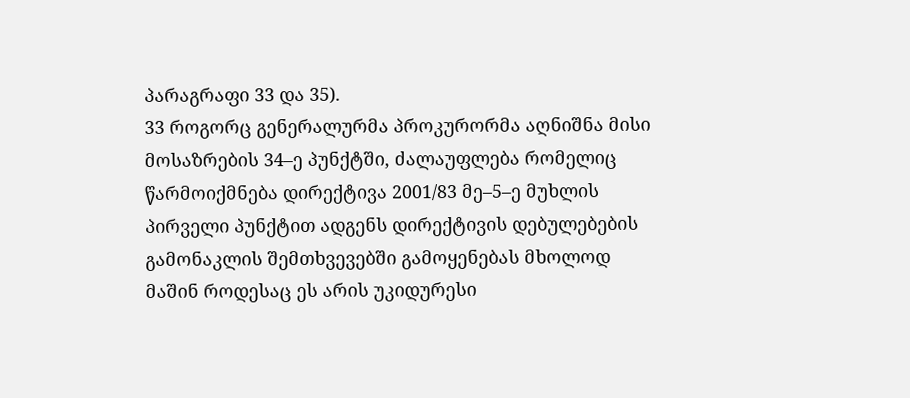პარაგრაფი 33 და 35).
33 როგორც გენერალურმა პროკურორმა აღნიშნა მისი მოსაზრების 34–ე პუნქტში, ძალაუფლება რომელიც წარმოიქმნება დირექტივა 2001/83 მე–5–ე მუხლის პირველი პუნქტით ადგენს დირექტივის დებულებების გამონაკლის შემთხვევებში გამოყენებას მხოლოდ მაშინ როდესაც ეს არის უკიდურესი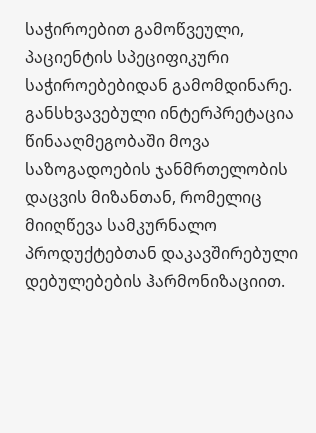საჭიროებით გამოწვეული, პაციენტის სპეციფიკური საჭიროებებიდან გამომდინარე. განსხვავებული ინტერპრეტაცია წინააღმეგობაში მოვა საზოგადოების ჯანმრთელობის დაცვის მიზანთან, რომელიც მიიღწევა სამკურნალო პროდუქტებთან დაკავშირებული დებულებების ჰარმონიზაციით.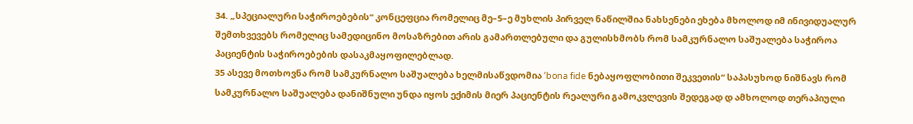34. „სპეციალური საჭიროებების“ კონცეფცია რომელიც მე–5–ე მუხლის პირველ ნაწილშია ნახსენები ეხება მხოლოდ იმ ინივიდუალურ შემთხვევებს რომელიც სამედიცინო მოსაზრებით არის გამართლებული და გულისხმობს რომ სამკურნალო საშუალება საჭიროა პაციენტის საჭიროებების დასაკმაყოფილებლად.
35 ასევე მოთხოვნა რომ სამკურნალო საშუალება ხელმისაწვდომია ‘bona fide ნებაყოფლობითი შეკვეთის“ საპასუხოდ ნიშნავს რომ სამკურნალო საშუალება დანიშნული უნდა იყოს ექიმის მიერ პაციენტის რეალური გამოკვლევის შედეგად დ ამხოლოდ თერაპიული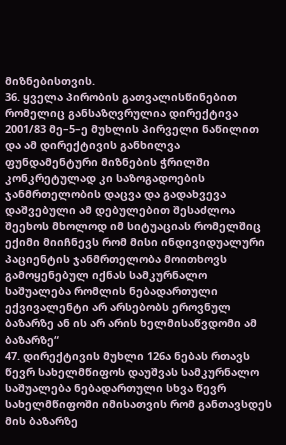მიზნებისთვის.
36. ყველა პირობის გათვალისწინებით რომელიც განსაზღვრულია დირექტივა 2001/83 მე–5–ე მუხლის პირველი ნაწილით და ამ დირექტივის განხილვა ფუნდამენტური მიზნების ჭრილში კონკრეტულად კი საზოგადოების ჯანმრთელობის დაცვა და გადახვევა დაშვებული ამ დებულებით შესაძლოა შეეხოს მხოლოდ იმ სიტუაციას რომელშიც ექიმი მიიჩნევს რომ მისი ინდივიდუალური პაციენტის ჯანმრთელობა მოითხოვს გამოყენებულ იქნას სამკურნალო საშუალება რომლის ნებადართული ექვივალენტი არ არსებობს ეროვნულ ბაზარზე ან ის არ არის ხელმისაწვდომი ამ ბაზარზე“
47. დირექტივის მუხლი 126ა ნებას რთავს წევრ სახელმწიფოს დაუშვას სამკურნალო საშუალება ნებადართული სხვა წევრ სახელმწიფოში იმისათვის რომ განთავსდეს მის ბაზარზე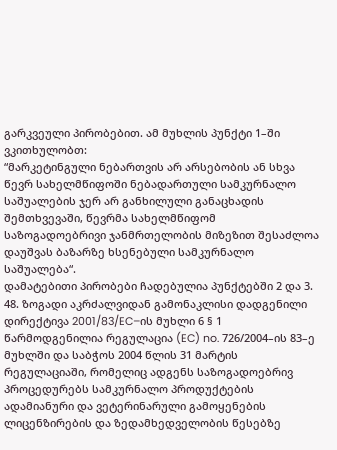გარკვეული პირობებით. ამ მუხლის პუნქტი 1–ში ვკითხულობთ:
“მარკეტინგული ნებართვის არ არსებობის ან სხვა წევრ სახელმწიფოში ნებადართული სამკურნალო საშუალების ჯერ არ განხილული განაცხადის შემთხვევაში, წევრმა სახელმწიფომ საზოგადოებრივი ჯანმრთელობის მიზეზით შესაძლოა დაუშვას ბაზარზე ხსენებული სამკურნალო საშუალება“.
დამატებითი პირობები ჩადებულია პუნქტებში 2 და 3.
48. ზოგადი აკრძალვიდან გამონაკლისი დადგენილი დირექტივა 2001/83/EC–ის მუხლი 6 § 1 წარმოდგენილია რეგულაცია (EC) no. 726/2004–ის 83–ე მუხლში და საბჭოს 2004 წლის 31 მარტის რეგულაციაში, რომელიც ადგენს საზოგადოებრივ პროცედურებს სამკურნალო პროდუქტების ადამიანური და ვეტერინარული გამოყენების ლიცენზირების და ზედამხედველობის წესებზე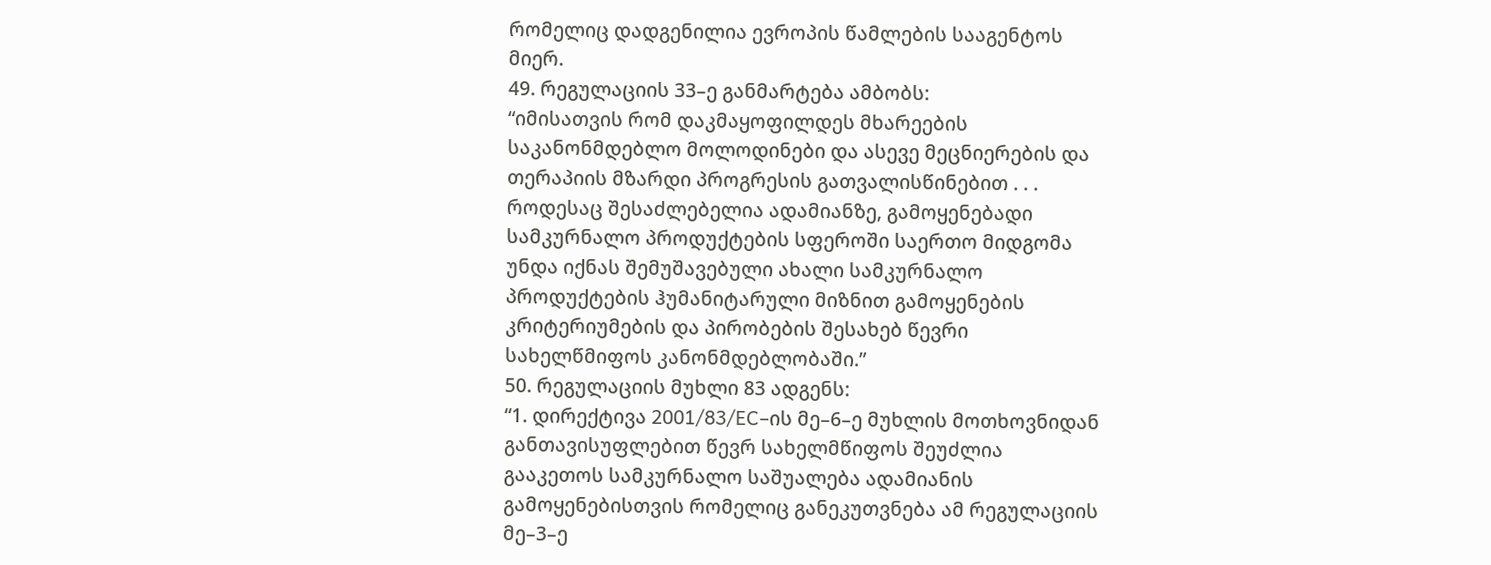რომელიც დადგენილია ევროპის წამლების სააგენტოს მიერ.
49. რეგულაციის 33–ე განმარტება ამბობს:
“იმისათვის რომ დაკმაყოფილდეს მხარეების საკანონმდებლო მოლოდინები და ასევე მეცნიერების და თერაპიის მზარდი პროგრესის გათვალისწინებით . . . როდესაც შესაძლებელია ადამიანზე, გამოყენებადი სამკურნალო პროდუქტების სფეროში საერთო მიდგომა უნდა იქნას შემუშავებული ახალი სამკურნალო პროდუქტების ჰუმანიტარული მიზნით გამოყენების კრიტერიუმების და პირობების შესახებ წევრი სახელწმიფოს კანონმდებლობაში.”
50. რეგულაციის მუხლი 83 ადგენს:
“1. დირექტივა 2001/83/EC–ის მე–6–ე მუხლის მოთხოვნიდან განთავისუფლებით წევრ სახელმწიფოს შეუძლია გააკეთოს სამკურნალო საშუალება ადამიანის გამოყენებისთვის რომელიც განეკუთვნება ამ რეგულაციის მე–3–ე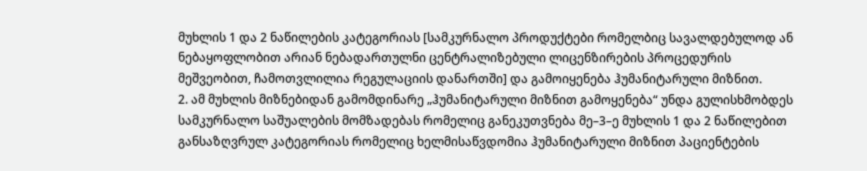მუხლის 1 და 2 ნაწილების კატეგორიას [სამკურნალო პროდუქტები რომელბიც სავალდებულოდ ან ნებაყოფლობით არიან ნებადართულნი ცენტრალიზებული ლიცენზირების პროცედურის მეშვეობით, ჩამოთვლილია რეგულაციის დანართში] და გამოიყენება ჰუმანიტარული მიზნით.
2. ამ მუხლის მიზნებიდან გამომდინარე „ჰუმანიტარული მიზნით გამოყენება“ უნდა გულისხმობდეს სამკურნალო საშუალების მომზადებას რომელიც განეკუთვნება მე–3–ე მუხლის 1 და 2 ნაწილებით განსაზღვრულ კატეგორიას რომელიც ხელმისაწვდომია ჰუმანიტარული მიზნით პაციენტების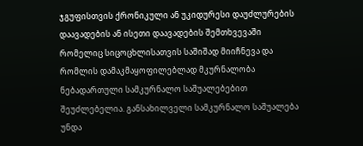ჯგუფისთვის ქრონიკული ან უკიდურესი დაუძლურების დაავადების ან ისეთი დაავადების შემთხვევაში რომელიც სიცოცხლისათვის საშიშად მიიჩნევა და რომლის დამაკმაყოფილებლად მკურნალობა ნებადართული სამკურნალო საშუალებებით შეუძლებელია. განსახილველი სამკურნალო საშუალება უნდა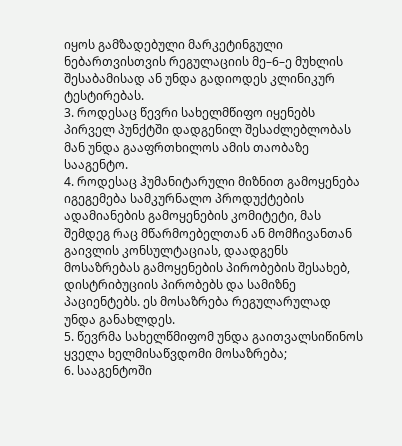იყოს გამზადებული მარკეტინგული ნებართვისთვის რეგულაციის მე–6–ე მუხლის შესაბამისად ან უნდა გადიოდეს კლინიკურ ტესტირებას.
3. როდესაც წევრი სახელმწიფო იყენებს პირველ პუნქტში დადგენილ შესაძლებლობას მან უნდა გააფრთხილოს ამის თაობაზე სააგენტო.
4. როდესაც ჰუმანიტარული მიზნით გამოყენება იგეგემება სამკურნალო პროდუქტების ადამიანების გამოყენების კომიტეტი, მას შემდეგ რაც მწარმოებელთან ან მომჩივანთან გაივლის კონსულტაციას, დაადგენს მოსაზრებას გამოყენების პირობების შესახებ, დისტრიბუციის პირობებს და სამიზნე პაციენტებს. ეს მოსაზრება რეგულარულად უნდა განახლდეს.
5. წევრმა სახელწმიფომ უნდა გაითვალსიწინოს ყველა ხელმისაწვდომი მოსაზრება;
6. სააგენტოში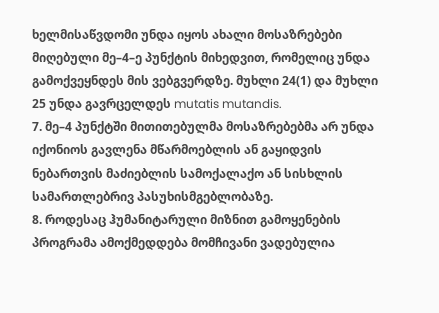ხელმისაწვდომი უნდა იყოს ახალი მოსაზრებები მიღებული მე–4–ე პუნქტის მიხედვით, რომელიც უნდა გამოქვეყნდეს მის ვებგვერდზე. მუხლი 24(1) და მუხლი 25 უნდა გავრცელდეს mutatis mutandis.
7. მე–4 პუნქტში მითითებულმა მოსაზრებებმა არ უნდა იქონიოს გავლენა მწარმოებლის ან გაყიდვის ნებართვის მაძიებლის სამოქალაქო ან სისხლის სამართლებრივ პასუხისმგებლობაზე.
8. როდესაც ჰუმანიტარული მიზნით გამოყენების პროგრამა ამოქმედდება მომჩივანი ვადებულია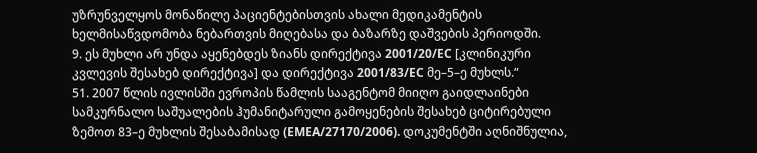უზრუნველყოს მონაწილე პაციენტებისთვის ახალი მედიკამენტის ხელმისაწვდომობა ნებართვის მიღებასა და ბაზარზე დაშვების პერიოდში.
9. ეს მუხლი არ უნდა აყენებდეს ზიანს დირექტივა 2001/20/EC [კლინიკური კვლევის შესახებ დირექტივა] და დირექტივა 2001/83/EC მე–5–ე მუხლს.“
51. 2007 წლის ივლისში ევროპის წამლის სააგენტომ მიიღო გაიდლაინები სამკურნალო საშუალების ჰუმანიტარული გამოყენების შესახებ ციტირებული ზემოთ 83–ე მუხლის შესაბამისად (EMEA/27170/2006). დოკუმენტში აღნიშნულია,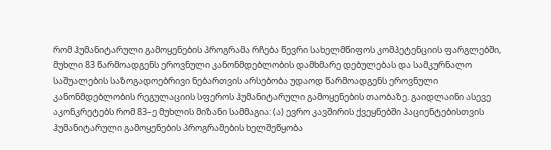რომ ჰუმანიტარული გამოყენების პროგრამა რჩება წევრი სახელმწიფოს კომპეტენციის ფარგლებში, მუხლი 83 წარმოადგენს ეროვნული კანონმდებლობის დამხმარე დებულებას და სამკურნალო საშუალების საზოგადოებრივი ნებართვის არსებობა უდაოდ წარმოადგენს ეროვნული კანონმდებლობის რეგულაციის სფეროს ჰუმანიტარული გამოყენების თაობაზე. გაიდლაინი ასევე აკონკრეტებს რომ 83–ე მუხლის მიზანი სამმაგია: (ა) ევრო კავშირის ქვეყნებში პაციენტებისთვის ჰუმანიტარული გამოყენების პროგრამების ხელშეწყობა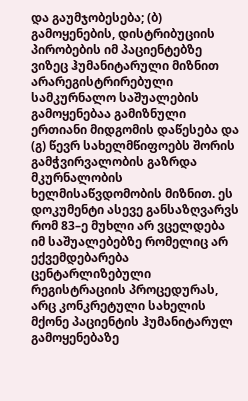და გაუმჯობესება; (ბ) გამოყენების, დისტრიბუციის პირობების იმ პაციენტებზე ვიზეც ჰუმანიტარული მიზნით არარეგისტრირებული სამკურნალო საშუალების გამოყენებაა გამიზნული ერთიანი მიდგომის დაწესება და (გ) წევრ სახელმწიფოებს შორის გამჭვირვალობის გაზრდა მკურნალობის ხელმისაწვდომობის მიზნით. ეს დოკუმენტი ასევე განსაზღვარვს რომ 83–ე მუხლი არ ვცელდება იმ საშუალებებზე რომელიც არ ექვემდებარება ცენტარლიზებული რეგისტრაციის პროცედურას, არც კონკრეტული სახელის მქონე პაციენტის ჰუმანიტარულ გამოყენებაზე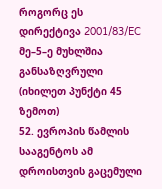როგორც ეს დირექტივა 2001/83/EC მე–5–ე მუხლშია განსაზღვრული (იხილეთ პუნქტი 45 ზემოთ)
52. ევროპის წამლის სააგენტოს ამ დროისთვის გაცემული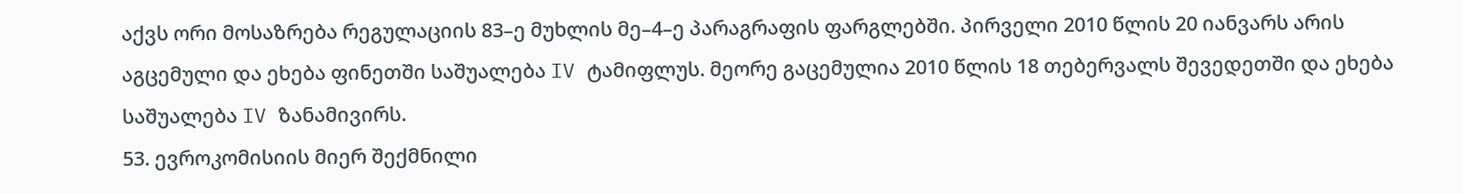აქვს ორი მოსაზრება რეგულაციის 83–ე მუხლის მე–4–ე პარაგრაფის ფარგლებში. პირველი 2010 წლის 20 იანვარს არის აგცემული და ეხება ფინეთში საშუალება IV ტამიფლუს. მეორე გაცემულია 2010 წლის 18 თებერვალს შევედეთში და ეხება საშუალება IV ზანამივირს.
53. ევროკომისიის მიერ შექმნილი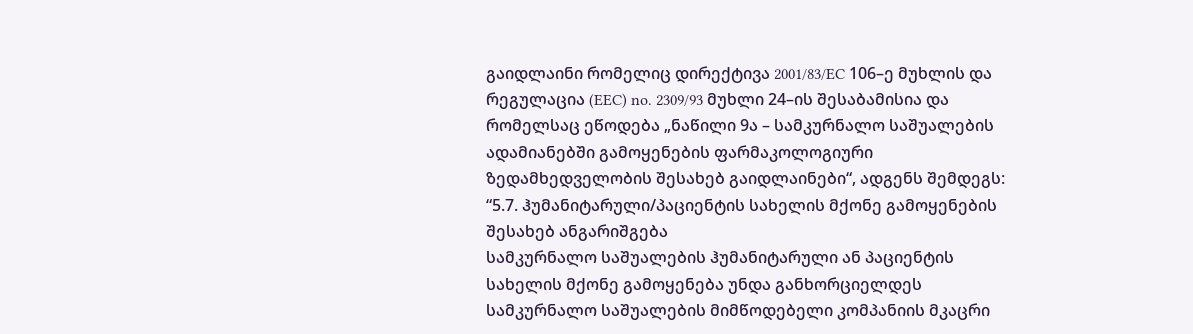გაიდლაინი რომელიც დირექტივა 2001/83/EC 106–ე მუხლის და რეგულაცია (EEC) no. 2309/93 მუხლი 24–ის შესაბამისია და რომელსაც ეწოდება „ნაწილი 9ა – სამკურნალო საშუალების ადამიანებში გამოყენების ფარმაკოლოგიური ზედამხედველობის შესახებ გაიდლაინები“, ადგენს შემდეგს:
“5.7. ჰუმანიტარული/პაციენტის სახელის მქონე გამოყენების შესახებ ანგარიშგება
სამკურნალო საშუალების ჰუმანიტარული ან პაციენტის სახელის მქონე გამოყენება უნდა განხორციელდეს სამკურნალო საშუალების მიმწოდებელი კომპანიის მკაცრი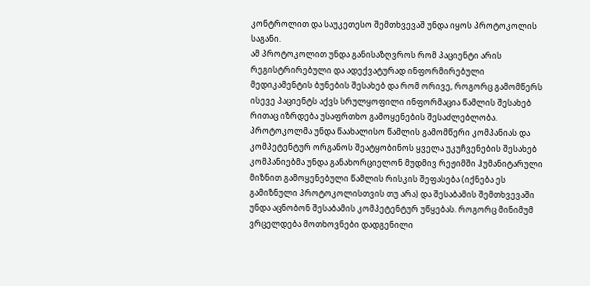კონტროლით და საუკეთესო შემთხვევაშ უნდა იყოს პროტოკოლის საგანი.
ამ პროტოკოლით უნდა განისაზღვროს რომ პაციენტი არის რეგისტრირებული და ადექვატურად ინფორმირებული მედიკამენტის ბუნების შესახებ და რომ ორივე, როგორც გამომწერს ისევე პაციენტს აქვს სრულყოფილი ინფორმაცია წამლის შესახებ რითაც იზრდება უსაფრთხო გამოყენების შესაძლებლობა. პროტოკოლმა უნდა წაახალისო წამლის გამომწერი კომპანიას და კომპეტენტურ ორგანოს შეატყობინოს ყველა უკუჩვენების შესახებ
კომპანიებმა უნდა განახორციელონ მუდმივ რეჟიმში ჰუმანიტარული მიზნით გამოყენებული წამლის რისკის შეფასება (იქნება ეს გამიზნული პროტოკოლისთვის თუ არა) და შესაბამის შემთხვევაში უნდა აცნობონ შესაბამის კომპეტენტურ უწყებას. როგორც მინიმუმ ვრცელდება მოთხოვნები დადგენილი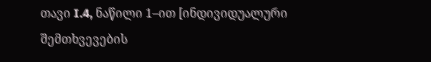თავი I.4, ნაწილი 1–ით [ინდივიდუალური შემთხვევების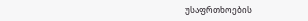უსაფრთხოების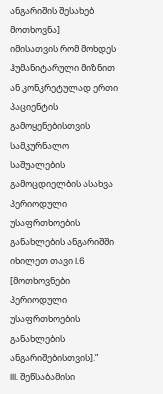ანგარიშის შესახებ მოთხოვნა]
იმისათვის რომ მოხდეს ჰუმანიტარული მიზნით ან კონკრეტულად ერთი პაციენტის გამოყენებისთვის სამკურნალო საშუალების გამოცდიელბის ასახვა პერიოდული უსაფრთხოების განახლების ანგარიშში იხილეთ თავი I.6 [მოთხოვნები პერიოდული უსაფრთხოების განახლების ანგარიშებისთვის].”
III. შეწსაბამისი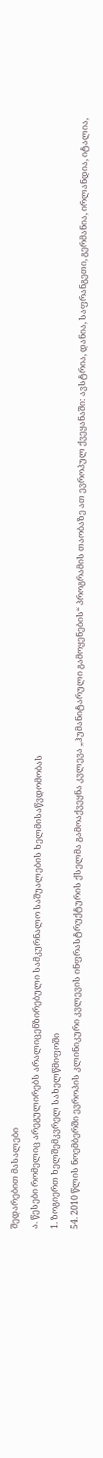შედარებით მასალები
ა. წესები რომელიც არეგულირებს არალიცენზირებული სამკურნალო საშუალების ხელმისაწვდომობას
1. ზოგიერთ ხელშემკვრელ სახელწმიფოში
54. 2010 წლის ნოემბერში ევროპის კლინიკური კვლევის ინფრასტრუქტურის ქსელმა გამოაქვეყნა კვლევა „ჰუმანიტარული გამოყენების“ პროგრამის თაობაზე ათ ევროპულ ქვეყანაში: ავსტრია, დანია, საფრანგეთი, გერმანია, ირლანდია, იტალია,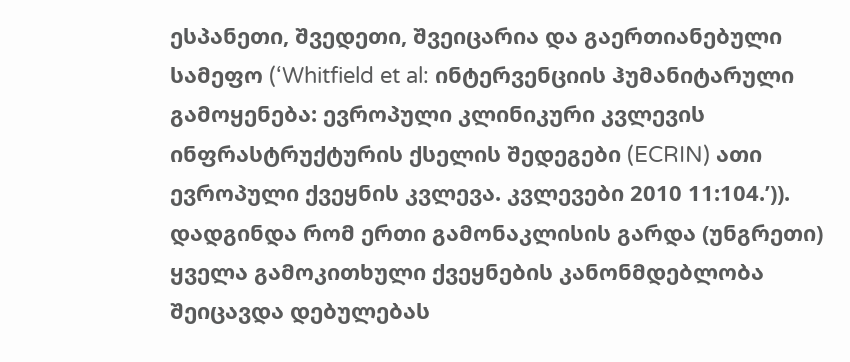ესპანეთი, შვედეთი, შვეიცარია და გაერთიანებული სამეფო (‘Whitfield et al: ინტერვენციის ჰუმანიტარული გამოყენება: ევროპული კლინიკური კვლევის ინფრასტრუქტურის ქსელის შედეგები (ECRIN) ათი ევროპული ქვეყნის კვლევა. კვლევები 2010 11:104.’)). დადგინდა რომ ერთი გამონაკლისის გარდა (უნგრეთი) ყველა გამოკითხული ქვეყნების კანონმდებლობა შეიცავდა დებულებას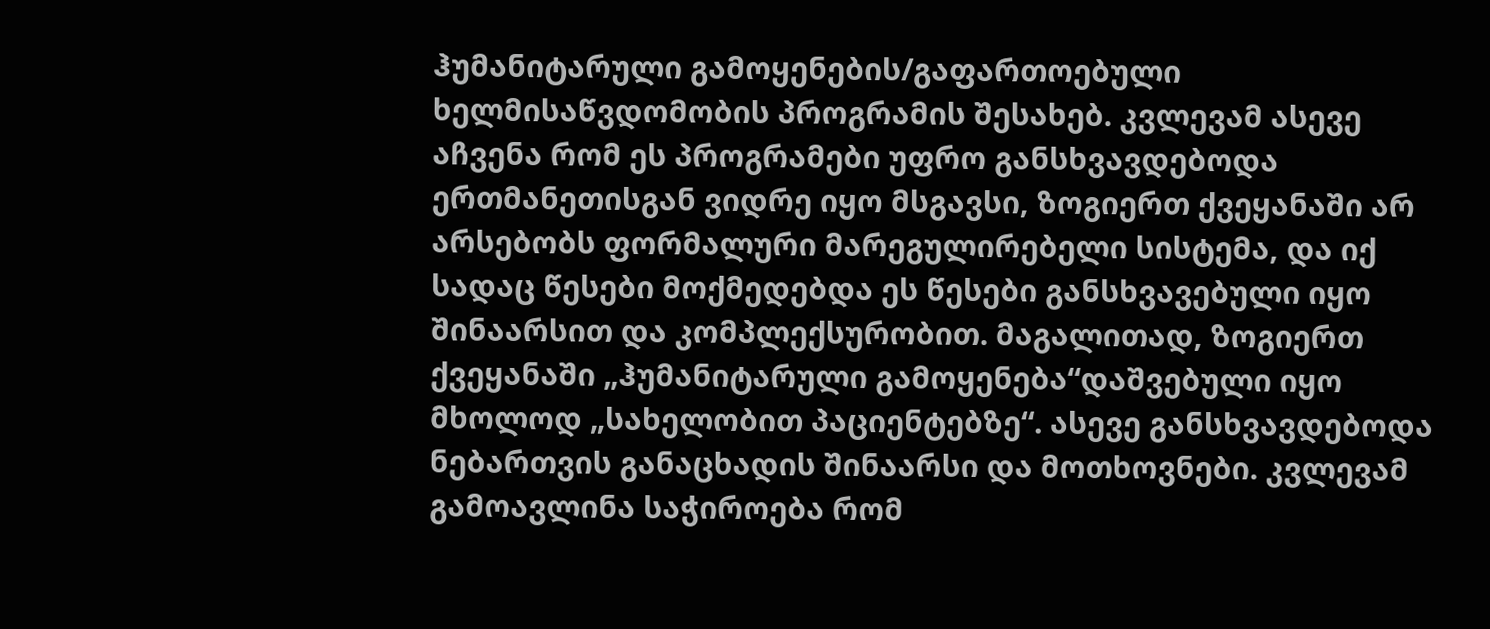ჰუმანიტარული გამოყენების/გაფართოებული ხელმისაწვდომობის პროგრამის შესახებ. კვლევამ ასევე აჩვენა რომ ეს პროგრამები უფრო განსხვავდებოდა ერთმანეთისგან ვიდრე იყო მსგავსი, ზოგიერთ ქვეყანაში არ არსებობს ფორმალური მარეგულირებელი სისტემა, და იქ სადაც წესები მოქმედებდა ეს წესები განსხვავებული იყო შინაარსით და კომპლექსურობით. მაგალითად, ზოგიერთ ქვეყანაში „ჰუმანიტარული გამოყენება“დაშვებული იყო მხოლოდ „სახელობით პაციენტებზე“. ასევე განსხვავდებოდა ნებართვის განაცხადის შინაარსი და მოთხოვნები. კვლევამ გამოავლინა საჭიროება რომ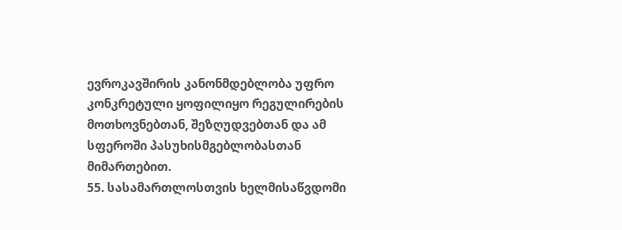ევროკავშირის კანონმდებლობა უფრო კონკრეტული ყოფილიყო რეგულირების მოთხოვნებთან, შეზღუდვებთან და ამ სფეროში პასუხისმგებლობასთან მიმართებით.
55. სასამართლოსთვის ხელმისაწვდომი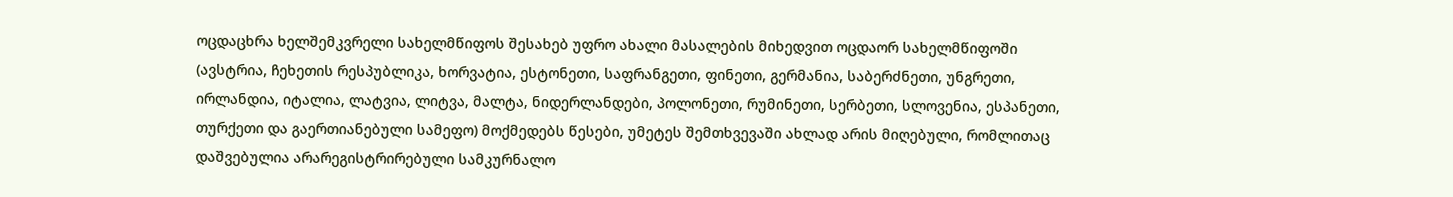ოცდაცხრა ხელშემკვრელი სახელმწიფოს შესახებ უფრო ახალი მასალების მიხედვით ოცდაორ სახელმწიფოში (ავსტრია, ჩეხეთის რესპუბლიკა, ხორვატია, ესტონეთი, საფრანგეთი, ფინეთი, გერმანია, საბერძნეთი, უნგრეთი, ირლანდია, იტალია, ლატვია, ლიტვა, მალტა, ნიდერლანდები, პოლონეთი, რუმინეთი, სერბეთი, სლოვენია, ესპანეთი, თურქეთი და გაერთიანებული სამეფო) მოქმედებს წესები, უმეტეს შემთხვევაში ახლად არის მიღებული, რომლითაც დაშვებულია არარეგისტრირებული სამკურნალო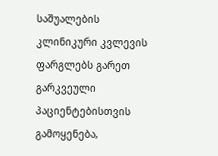საშუალების კლინიკური კვლევის ფარგლებს გარეთ გარკვეული პაციენტებისთვის გამოყენება,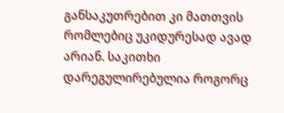განსაკუთრებით კი მათთვის რომლებიც უკიდურესად ავად არიან. საკითხი დარეგულირებულია როგორც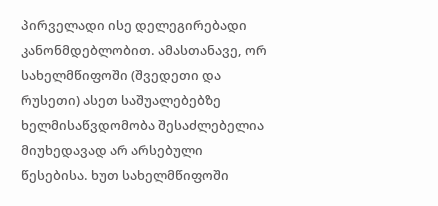პირველადი ისე დელეგირებადი კანონმდებლობით. ამასთანავე, ორ სახელმწიფოში (შვედეთი და რუსეთი) ასეთ საშუალებებზე ხელმისაწვდომობა შესაძლებელია მიუხედავად არ არსებული წესებისა. ხუთ სახელმწიფოში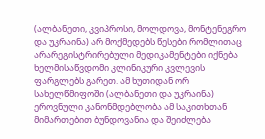(ალბანეთი, კვიპროსი, მოლდოვა, მონტენეგრო და უკრაინა) არ მოქმედებს წესები რომლითაც არარეგისტრირებული მედიკამენტები იქნება ხელმისაწვდომი კლინიკური კვლევის ფარგლებს გარეთ. ამ ხუთიდან ორ სახელწმიფოში (ალბანეთი და უკრაინა) ეროვნული კანონმდებლობა ამ საკითხთან მიმართებით ბუნდოვანია და შეიძლება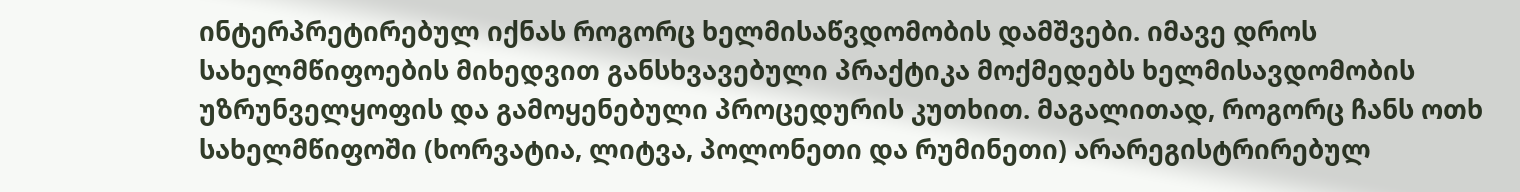ინტერპრეტირებულ იქნას როგორც ხელმისაწვდომობის დამშვები. იმავე დროს სახელმწიფოების მიხედვით განსხვავებული პრაქტიკა მოქმედებს ხელმისავდომობის უზრუნველყოფის და გამოყენებული პროცედურის კუთხით. მაგალითად, როგორც ჩანს ოთხ სახელმწიფოში (ხორვატია, ლიტვა, პოლონეთი და რუმინეთი) არარეგისტრირებულ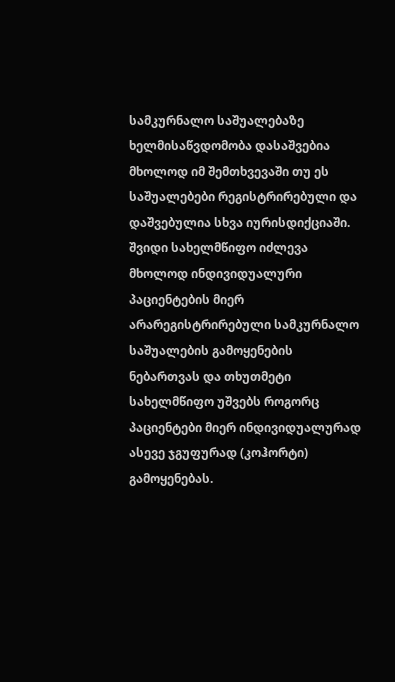სამკურნალო საშუალებაზე ხელმისაწვდომობა დასაშვებია მხოლოდ იმ შემთხვევაში თუ ეს საშუალებები რეგისტრირებული და დაშვებულია სხვა იურისდიქციაში. შვიდი სახელმწიფო იძლევა მხოლოდ ინდივიდუალური პაციენტების მიერ არარეგისტრირებული სამკურნალო საშუალების გამოყენების ნებართვას და თხუთმეტი სახელმწიფო უშვებს როგორც პაციენტები მიერ ინდივიდუალურად ასევე ჯგუფურად (კოჰორტი) გამოყენებას.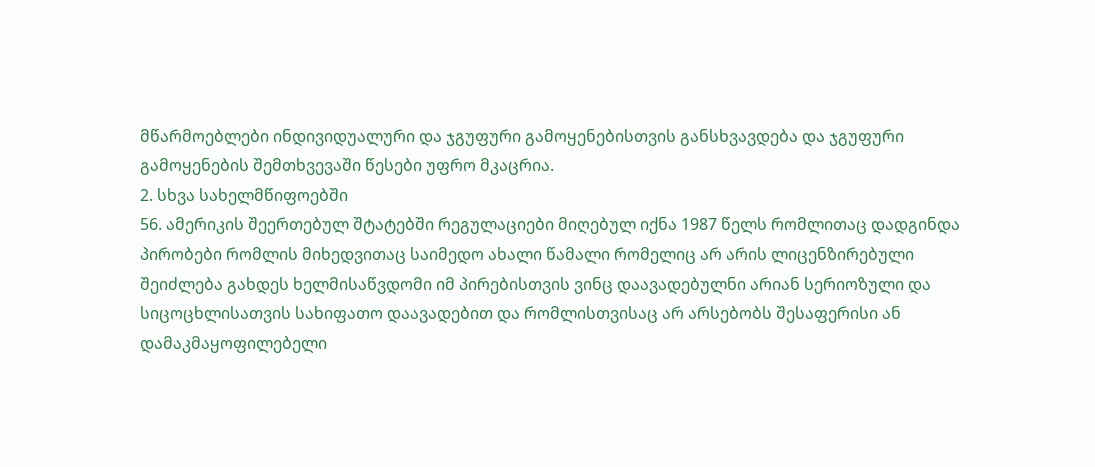მწარმოებლები ინდივიდუალური და ჯგუფური გამოყენებისთვის განსხვავდება და ჯგუფური გამოყენების შემთხვევაში წესები უფრო მკაცრია.
2. სხვა სახელმწიფოებში
56. ამერიკის შეერთებულ შტატებში რეგულაციები მიღებულ იქნა 1987 წელს რომლითაც დადგინდა პირობები რომლის მიხედვითაც საიმედო ახალი წამალი რომელიც არ არის ლიცენზირებული შეიძლება გახდეს ხელმისაწვდომი იმ პირებისთვის ვინც დაავადებულნი არიან სერიოზული და სიცოცხლისათვის სახიფათო დაავადებით და რომლისთვისაც არ არსებობს შესაფერისი ან დამაკმაყოფილებელი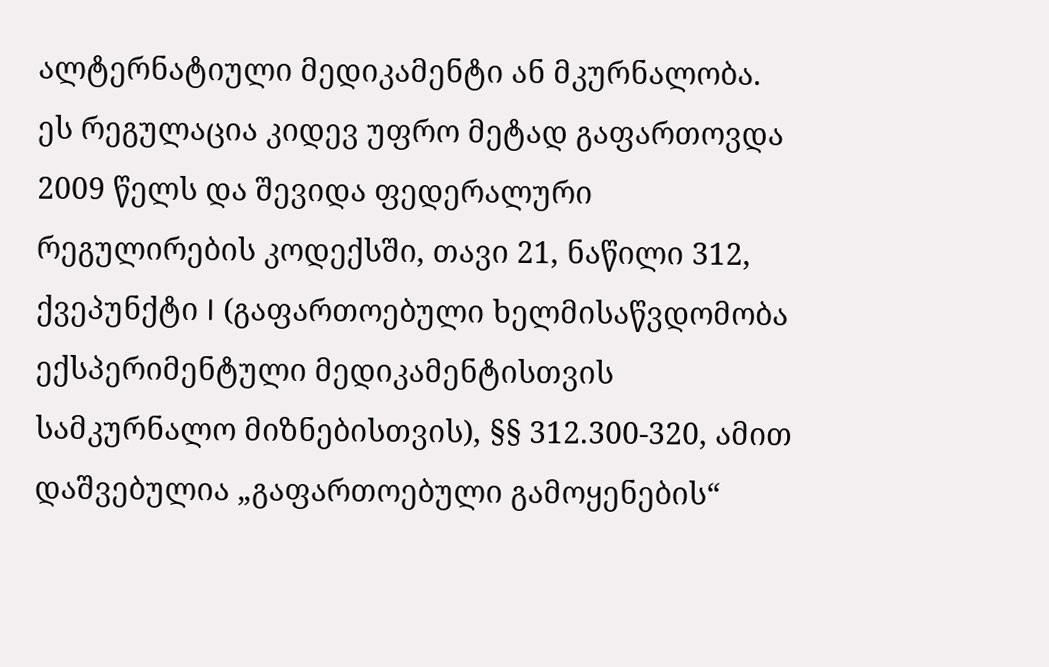ალტერნატიული მედიკამენტი ან მკურნალობა. ეს რეგულაცია კიდევ უფრო მეტად გაფართოვდა 2009 წელს და შევიდა ფედერალური რეგულირების კოდექსში, თავი 21, ნაწილი 312, ქვეპუნქტი I (გაფართოებული ხელმისაწვდომობა ექსპერიმენტული მედიკამენტისთვის სამკურნალო მიზნებისთვის), §§ 312.300‑320, ამით დაშვებულია „გაფართოებული გამოყენების“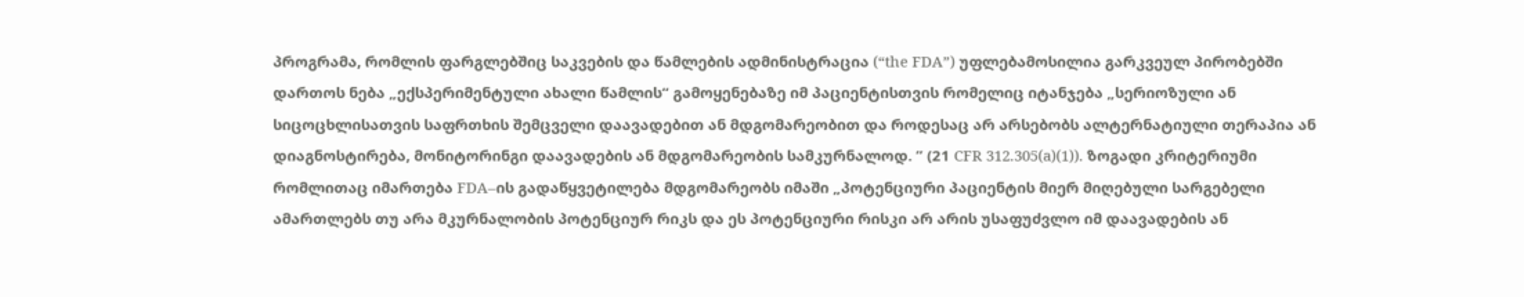პროგრამა, რომლის ფარგლებშიც საკვების და წამლების ადმინისტრაცია (“the FDA”) უფლებამოსილია გარკვეულ პირობებში დართოს ნება „ექსპერიმენტული ახალი წამლის“ გამოყენებაზე იმ პაციენტისთვის რომელიც იტანჯება „სერიოზული ან სიცოცხლისათვის საფრთხის შემცველი დაავადებით ან მდგომარეობით და როდესაც არ არსებობს ალტერნატიული თერაპია ან დიაგნოსტირება, მონიტორინგი დაავადების ან მდგომარეობის სამკურნალოდ. ” (21 CFR 312.305(a)(1)). ზოგადი კრიტერიუმი რომლითაც იმართება FDA–ის გადაწყვეტილება მდგომარეობს იმაში „პოტენციური პაციენტის მიერ მიღებული სარგებელი ამართლებს თუ არა მკურნალობის პოტენციურ რიკს და ეს პოტენციური რისკი არ არის უსაფუძვლო იმ დაავადების ან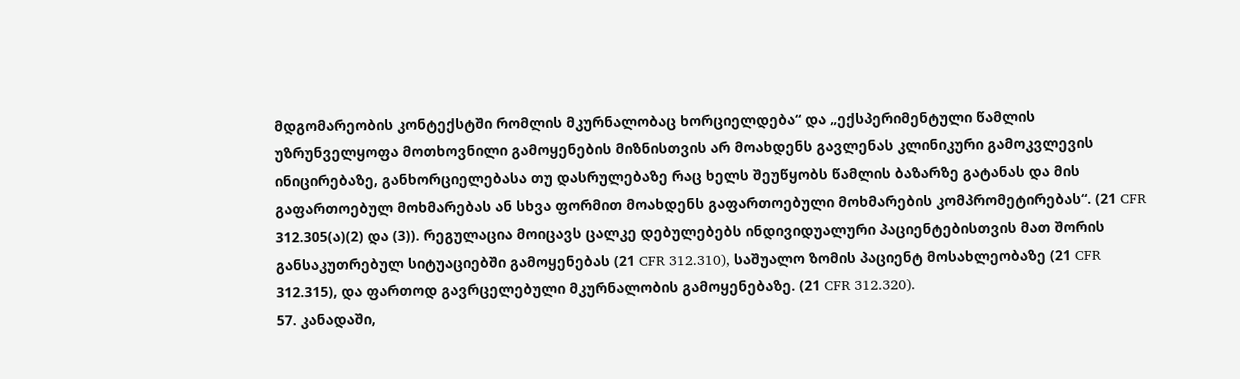მდგომარეობის კონტექსტში რომლის მკურნალობაც ხორციელდება“ და „ექსპერიმენტული წამლის უზრუნველყოფა მოთხოვნილი გამოყენების მიზნისთვის არ მოახდენს გავლენას კლინიკური გამოკვლევის ინიცირებაზე, განხორციელებასა თუ დასრულებაზე რაც ხელს შეუწყობს წამლის ბაზარზე გატანას და მის გაფართოებულ მოხმარებას ან სხვა ფორმით მოახდენს გაფართოებული მოხმარების კომპრომეტირებას“. (21 CFR 312.305(ა)(2) და (3)). რეგულაცია მოიცავს ცალკე დებულებებს ინდივიდუალური პაციენტებისთვის მათ შორის განსაკუთრებულ სიტუაციებში გამოყენებას (21 CFR 312.310), საშუალო ზომის პაციენტ მოსახლეობაზე (21 CFR 312.315), და ფართოდ გავრცელებული მკურნალობის გამოყენებაზე. (21 CFR 312.320).
57. კანადაში,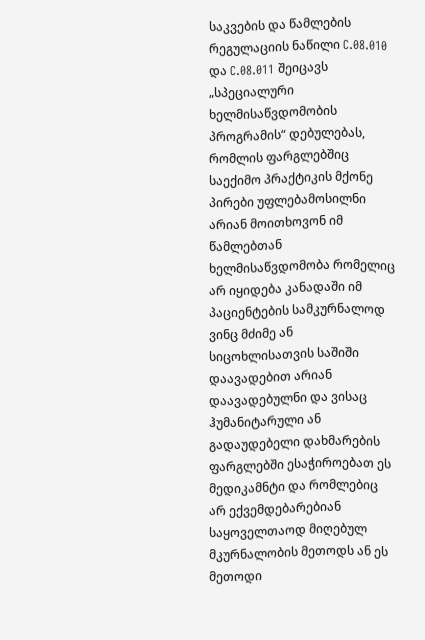საკვების და წამლების რეგულაციის ნაწილი C.08.010 და C.08.011 შეიცავს „სპეციალური ხელმისაწვდომობის პროგრამის“ დებულებას, რომლის ფარგლებშიც საექიმო პრაქტიკის მქონე პირები უფლებამოსილნი არიან მოითხოვონ იმ წამლებთან ხელმისაწვდომობა რომელიც არ იყიდება კანადაში იმ პაციენტების სამკურნალოდ ვინც მძიმე ან სიცოხლისათვის საშიში დაავადებით არიან დაავადებულნი და ვისაც ჰუმანიტარული ან გადაუდებელი დახმარების ფარგლებში ესაჭიროებათ ეს მედიკამნტი და რომლებიც არ ექვემდებარებიან საყოველთაოდ მიღებულ მკურნალობის მეთოდს ან ეს მეთოდი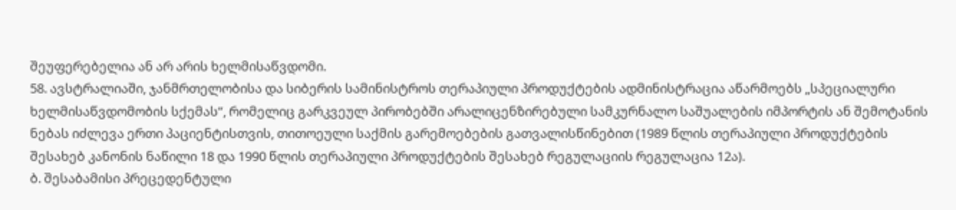შეუფერებელია ან არ არის ხელმისაწვდომი.
58. ავსტრალიაში, ჯანმრთელობისა და სიბერის სამინისტროს თერაპიული პროდუქტების ადმინისტრაცია აწარმოებს „სპეციალური ხელმისაწვდომობის სქემას“, რომელიც გარკვეულ პირობებში არალიცენზირებული სამკურნალო საშუალების იმპორტის ან შემოტანის ნებას იძლევა ერთი პაციენტისთვის, თითოეული საქმის გარემოებების გათვალისწინებით (1989 წლის თერაპიული პროდუქტების შესახებ კანონის ნაწილი 18 და 1990 წლის თერაპიული პროდუქტების შესახებ რეგულაციის რეგულაცია 12ა).
ბ. შესაბამისი პრეცედენტული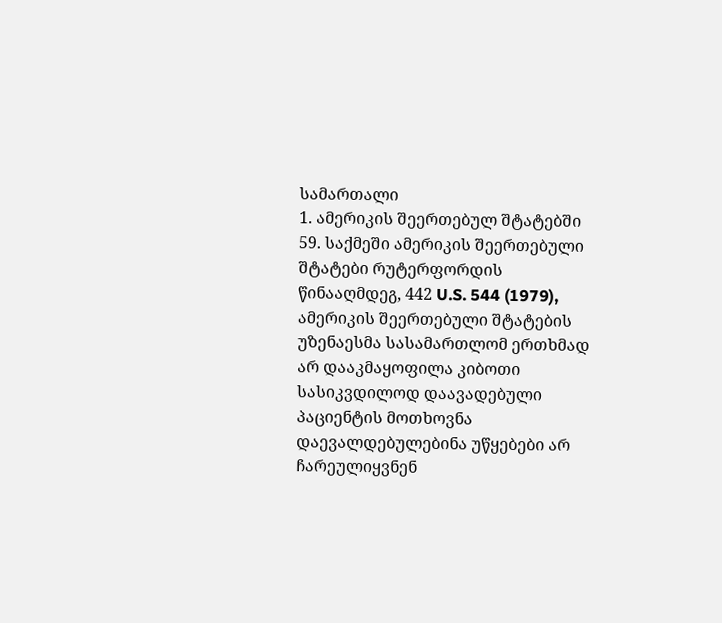სამართალი
1. ამერიკის შეერთებულ შტატებში
59. საქმეში ამერიკის შეერთებული შტატები რუტერფორდის წინააღმდეგ, 442 U.S. 544 (1979), ამერიკის შეერთებული შტატების უზენაესმა სასამართლომ ერთხმად არ დააკმაყოფილა კიბოთი სასიკვდილოდ დაავადებული პაციენტის მოთხოვნა დაევალდებულებინა უწყებები არ ჩარეულიყვნენ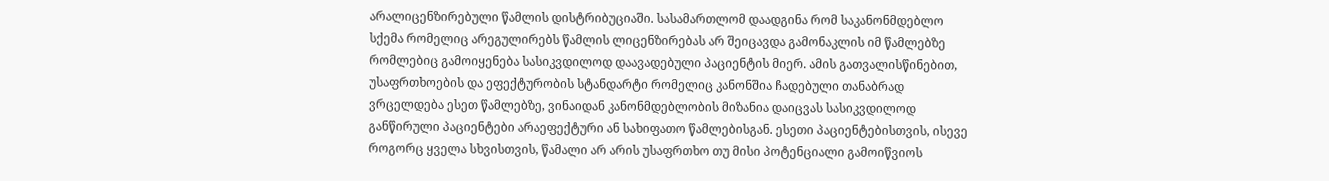არალიცენზირებული წამლის დისტრიბუციაში. სასამართლომ დაადგინა რომ საკანონმდებლო სქემა რომელიც არეგულირებს წამლის ლიცენზირებას არ შეიცავდა გამონაკლის იმ წამლებზე რომლებიც გამოიყენება სასიკვდილოდ დაავადებული პაციენტის მიერ. ამის გათვალისწინებით, უსაფრთხოების და ეფექტურობის სტანდარტი რომელიც კანონშია ჩადებული თანაბრად ვრცელდება ესეთ წამლებზე, ვინაიდან კანონმდებლობის მიზანია დაიცვას სასიკვდილოდ განწირული პაციენტები არაეფექტური ან სახიფათო წამლებისგან. ესეთი პაციენტებისთვის, ისევე როგორც ყველა სხვისთვის, წამალი არ არის უსაფრთხო თუ მისი პოტენციალი გამოიწვიოს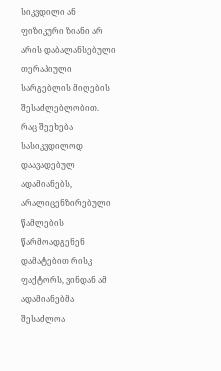სიკვდილი ან ფიზიკური ზიანი არ არის დაბალანსებული თერაპიული სარგებლის მიღების შესაძლებლობით. რაც შეეხება სასიკვდილოდ დაავადებულ ადამიანებს, არალიცენზირებული წამლების წარმოადგენენ დამატებით რისკ ფაქტორს, ვინდან ამ ადამიანებმა შესაძლოა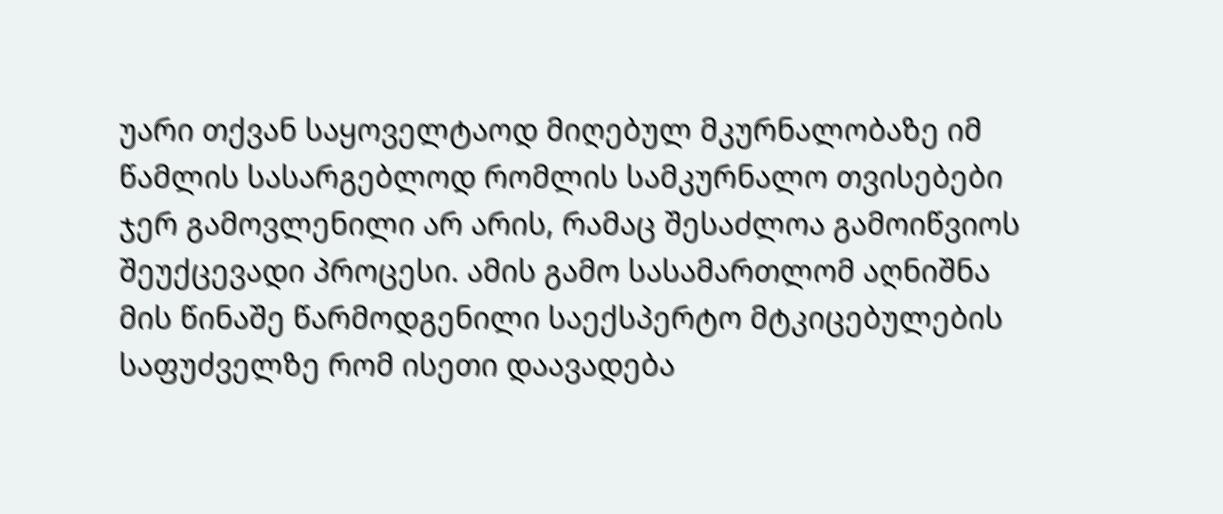უარი თქვან საყოველტაოდ მიღებულ მკურნალობაზე იმ წამლის სასარგებლოდ რომლის სამკურნალო თვისებები ჯერ გამოვლენილი არ არის, რამაც შესაძლოა გამოიწვიოს შეუქცევადი პროცესი. ამის გამო სასამართლომ აღნიშნა მის წინაშე წარმოდგენილი საექსპერტო მტკიცებულების საფუძველზე რომ ისეთი დაავადება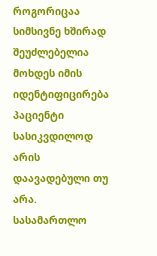როგორიცაა სიმსივნე ხშირად შეუძლებელია მოხდეს იმის იდენტიფიცირება პაციენტი სასიკვდილოდ არის დაავადებული თუ არა. სასამართლო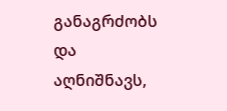განაგრძობს და აღნიშნავს,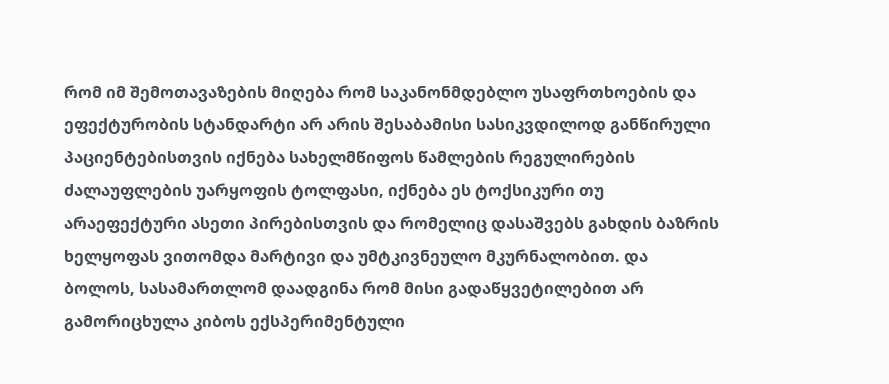რომ იმ შემოთავაზების მიღება რომ საკანონმდებლო უსაფრთხოების და ეფექტურობის სტანდარტი არ არის შესაბამისი სასიკვდილოდ განწირული პაციენტებისთვის იქნება სახელმწიფოს წამლების რეგულირების ძალაუფლების უარყოფის ტოლფასი, იქნება ეს ტოქსიკური თუ არაეფექტური ასეთი პირებისთვის და რომელიც დასაშვებს გახდის ბაზრის ხელყოფას ვითომდა მარტივი და უმტკივნეულო მკურნალობით. და ბოლოს, სასამართლომ დაადგინა რომ მისი გადაწყვეტილებით არ გამორიცხულა კიბოს ექსპერიმენტული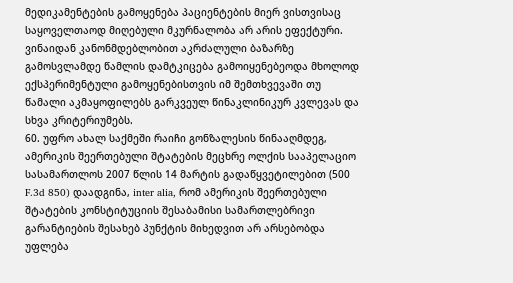მედიკამენტების გამოყენება პაციენტების მიერ ვისთვისაც საყოველთაოდ მიღებული მკურნალობა არ არის ეფექტური. ვინაიდან კანონმდებლობით აკრძალული ბაზარზე გამოსვლამდე წამლის დამტკიცება გამოიყენებეოდა მხოლოდ ექსპერიმენტული გამოყენებისთვის იმ შემთხვევაში თუ წამალი აკმაყოფილებს გარკვეულ წინაკლინიკურ კვლევას და სხვა კრიტერიუმებს.
60. უფრო ახალ საქმეში რაიჩი გონზალესის წინააღმდეგ, ამერიკის შეერთებული შტატების მეცხრე ოლქის სააპელაციო სასამართლოს 2007 წლის 14 მარტის გადაწყვეტილებით (500 F.3d 850) დაადგინა, inter alia, რომ ამერიკის შეერთებული შტატების კონსტიტუციის შესაბამისი სამართლებრივი გარანტიების შესახებ პუნქტის მიხედვით არ არსებობდა უფლება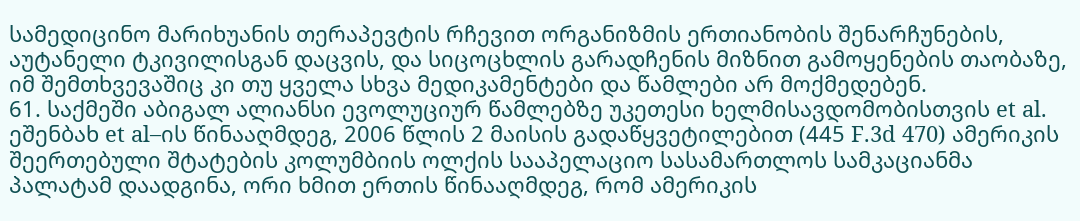სამედიცინო მარიხუანის თერაპევტის რჩევით ორგანიზმის ერთიანობის შენარჩუნების, აუტანელი ტკივილისგან დაცვის, და სიცოცხლის გარადჩენის მიზნით გამოყენების თაობაზე, იმ შემთხვევაშიც კი თუ ყველა სხვა მედიკამენტები და წამლები არ მოქმედებენ.
61. საქმეში აბიგალ ალიანსი ევოლუციურ წამლებზე უკეთესი ხელმისავდომობისთვის et al. ეშენბახ et al–ის წინააღმდეგ, 2006 წლის 2 მაისის გადაწყვეტილებით (445 F.3d 470) ამერიკის შეერთებული შტატების კოლუმბიის ოლქის სააპელაციო სასამართლოს სამკაციანმა პალატამ დაადგინა, ორი ხმით ერთის წინააღმდეგ, რომ ამერიკის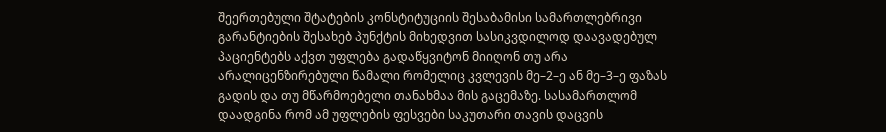შეერთებული შტატების კონსტიტუციის შესაბამისი სამართლებრივი გარანტიების შესახებ პუნქტის მიხედვით სასიკვდილოდ დაავადებულ პაციენტებს აქვთ უფლება გადაწყვიტონ მიიღონ თუ არა არალიცენზირებული წამალი რომელიც კვლევის მე–2–ე ან მე–3–ე ფაზას გადის და თუ მწარმოებელი თანახმაა მის გაცემაზე. სასამართლომ დაადგინა რომ ამ უფლების ფესვები საკუთარი თავის დაცვის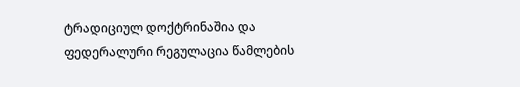ტრადიციულ დოქტრინაშია და ფედერალური რეგულაცია წამლების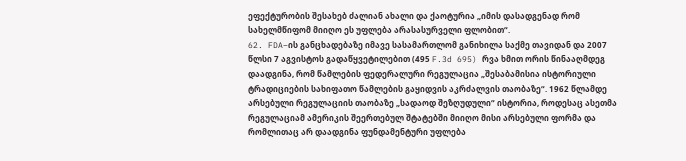ეფექტურობის შესახებ ძალიან ახალი და ქაოტურია „იმის დასადგენად რომ სახელმწიფომ მიიღო ეს უფლება არასასურველი ფლობით“.
62. FDA–ის განცხადებაზე იმავე სასამართლომ განიხილა საქმე თავიდან და 2007 წლსი 7 აგვისტოს გადაწყვეტილებით (495 F.3d 695) რვა ხმით ორის წინააღმდეგ დაადგინა, რომ წამლების ფედერალური რეგულაცია „შესაბამისია ისტორიული ტრადიციების სახიფათო წამლების გაყიდვის აკრძალვის თაობაზე“. 1962 წლამდე არსებული რეგულაციის თაობაზე „სადაოდ შეზღუდული“ ისტორია, როდესაც ასეთმა რეგულაციამ ამერიკის შეერთებულ შტატებში მიიღო მისი არსებული ფორმა და რომლითაც არ დაადგინა ფუნდამენტური უფლება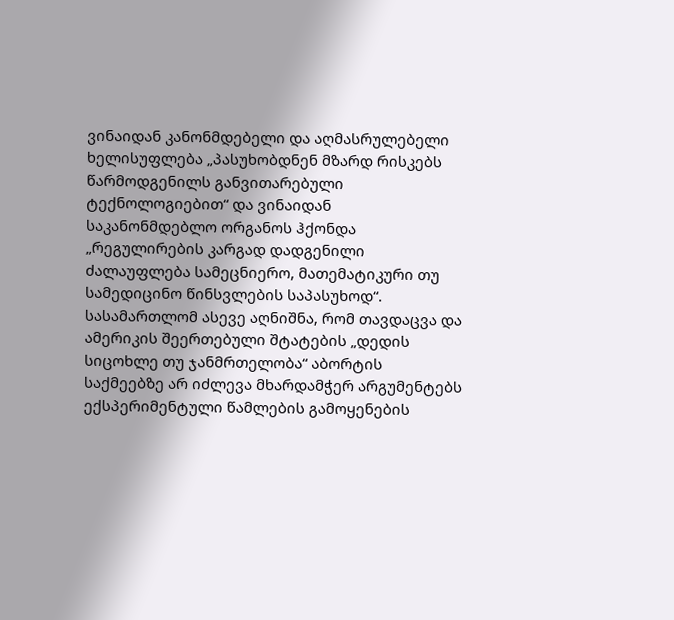ვინაიდან კანონმდებელი და აღმასრულებელი ხელისუფლება „პასუხობდნენ მზარდ რისკებს წარმოდგენილს განვითარებული ტექნოლოგიებით“ და ვინაიდან საკანონმდებლო ორგანოს ჰქონდა „რეგულირების კარგად დადგენილი ძალაუფლება სამეცნიერო, მათემატიკური თუ სამედიცინო წინსვლების საპასუხოდ“. სასამართლომ ასევე აღნიშნა, რომ თავდაცვა და ამერიკის შეერთებული შტატების „დედის სიცოხლე თუ ჯანმრთელობა“ აბორტის საქმეებზე არ იძლევა მხარდამჭერ არგუმენტებს ექსპერიმენტული წამლების გამოყენების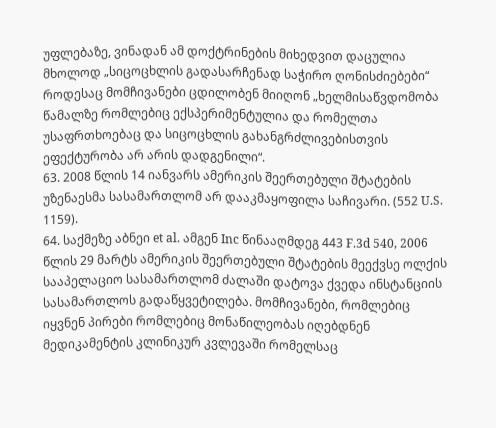უფლებაზე, ვინადან ამ დოქტრინების მიხედვით დაცულია მხოლოდ „სიცოცხლის გადასარჩენად საჭირო ღონისძიებები“ როდესაც მომჩივანები ცდილობენ მიიღონ „ხელმისაწვდომობა წამალზე რომლებიც ექსპერიმენტულია და რომელთა უსაფრთხოებაც და სიცოცხლის გახანგრძლივებისთვის ეფექტურობა არ არის დადგენილი“.
63. 2008 წლის 14 იანვარს ამერიკის შეერთებული შტატების უზენაესმა სასამართლომ არ დააკმაყოფილა საჩივარი. (552 U.S. 1159).
64. საქმეზე აბნეი et al. ამგენ Inc წინააღმდეგ 443 F.3d 540, 2006 წლის 29 მარტს ამერიკის შეერთებული შტატების მეექვსე ოლქის სააპელაციო სასამართლომ ძალაში დატოვა ქვედა ინსტანციის სასამართლოს გადაწყვეტილება. მომჩივანები, რომლებიც იყვნენ პირები რომლებიც მონაწილეობას იღებდნენ მედიკამენტის კლინიკურ კვლევაში რომელსაც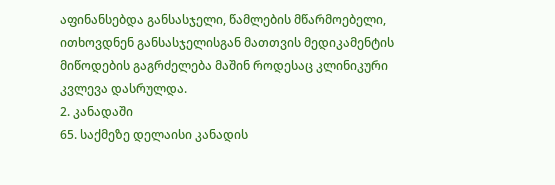აფინანსებდა განსასჯელი, წამლების მწარმოებელი, ითხოვდნენ განსასჯელისგან მათთვის მედიკამენტის მიწოდების გაგრძელება მაშინ როდესაც კლინიკური კვლევა დასრულდა.
2. კანადაში
65. საქმეზე დელაისი კანადის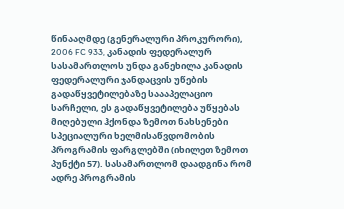წინააღმდე (გენერალური პროკურორი), 2006 FC 933, კანადის ფედერალურ სასამართლოს უნდა განეხილა კანადის ფედერალური ჯანდაცვის უწების გადაწყვეტილებაზე საააპელაციო სარჩელი, ეს გადაწყვეტილება უწყებას მიღებული ჰქონდა ზემოთ ნახსენები სპეციალური ხელმისაწვდომობის პროგრამის ფარგლებში (იხილეთ ზემოთ პუნქტი 57). სასამართლომ დაადგინა რომ ადრე პროგრამის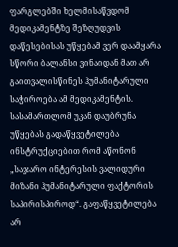ფარგლებში ხელმისაწვდომ მედიკამენტზე შეზღუდვის დაწესებისას უწყებამ ვერ დაამყარა სწორი ბალანსი ვინაიდან მათ არ გაითვალისწინეს ჰუმანიტარული საჭიროება ამ მედიკამენტის. სასამართლომ უკან დაუბრუნა უწყებას გადაწყვეტილება ინსტრუქციებით რომ აწონონ „საჯარო ინტერესის ვალიდური მიზანი ჰუმანიტარული ფაქტორის საპირისპიროდ“. გაფაწყვეტილება არ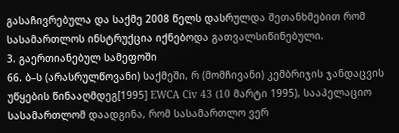გასაჩივრებულა და საქმე 2008 წელს დასრულდა შეთანხმებით რომ სასამართლოს ინსტრუქცია იქნებოდა გათვალსიწინებული.
3. გაერთიანებულ სამეფოში
66. ბ–ს (არასრულწოვანი) საქმეში, რ (მომჩივანი) კემბრიჯის ჯანდაცვის უწყების წინააღმდეგ[1995] EWCA Civ 43 (10 მარტი 1995), სააპელაციო სასამართლომ დაადგინა, რომ სასამართლო ვერ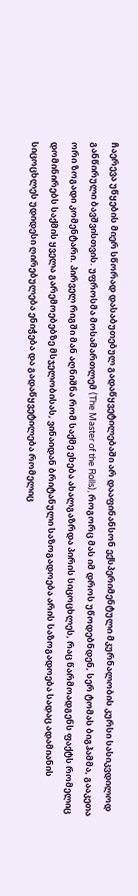ჩაერევა უწყების მიერ სწორად დასაბუთებულ გადაწყვეტილებაში არ დააფინანსონ ექსპერიმენტული მკურნალობის კურსი სასიკვდილოდ განწირული ბავშვისთვის. უფროსმა მოსამართლემ (The Master of the Rolls), როგორც მას იმ დროს უწოდებნდენ, სერ ტომას ბიგჰამმა, გააკეთა ორი ზოგადი კომენტარი. პირველ რიგში მან აღნიშნა რომ საქმე ეხება ახალგაზრდა პირის სიცოცხლეს, რაც წარმოადგენს ფაქტს რომელიც დომინირებს საქმის ყველა გარემოებებზე მსჯელობისას, ვინაიდან ბრიტანული საზოგადოება არის საზოგადოება სადაც ადამიანის სიცოცხლეს უდიდესი ღირებულება ენიჭება და გადაწყვეტილება რომელიც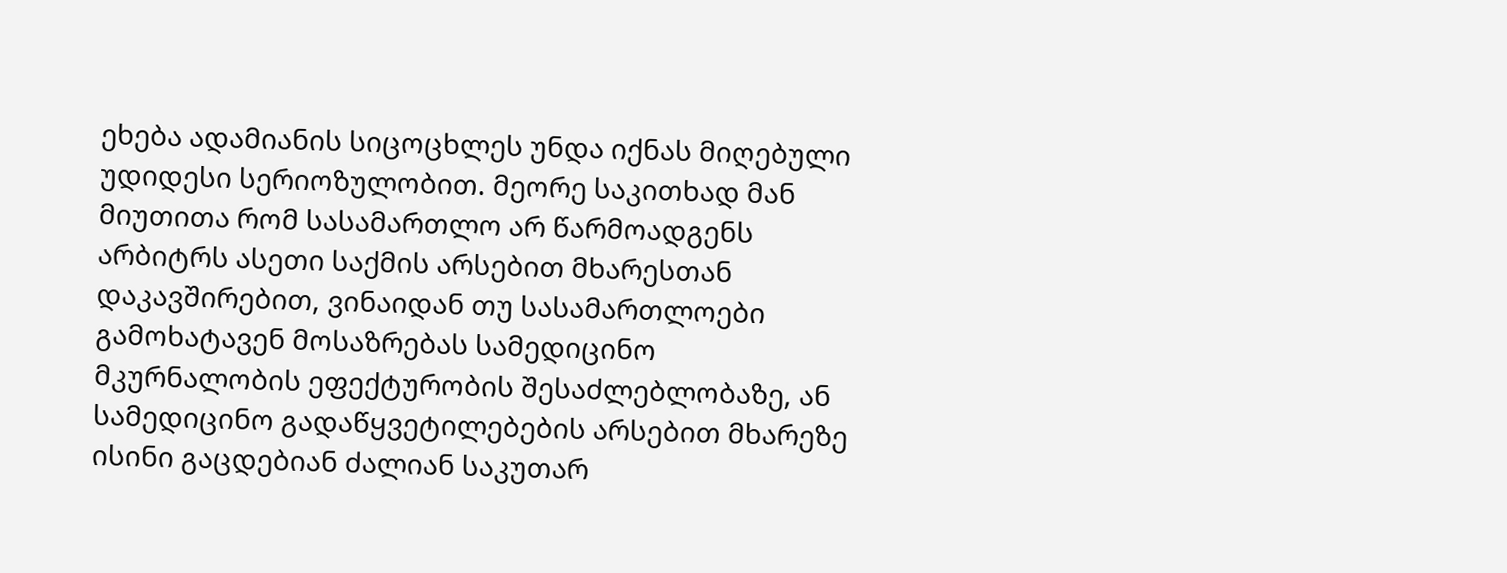ეხება ადამიანის სიცოცხლეს უნდა იქნას მიღებული უდიდესი სერიოზულობით. მეორე საკითხად მან მიუთითა რომ სასამართლო არ წარმოადგენს არბიტრს ასეთი საქმის არსებით მხარესთან დაკავშირებით, ვინაიდან თუ სასამართლოები გამოხატავენ მოსაზრებას სამედიცინო მკურნალობის ეფექტურობის შესაძლებლობაზე, ან სამედიცინო გადაწყვეტილებების არსებით მხარეზე ისინი გაცდებიან ძალიან საკუთარ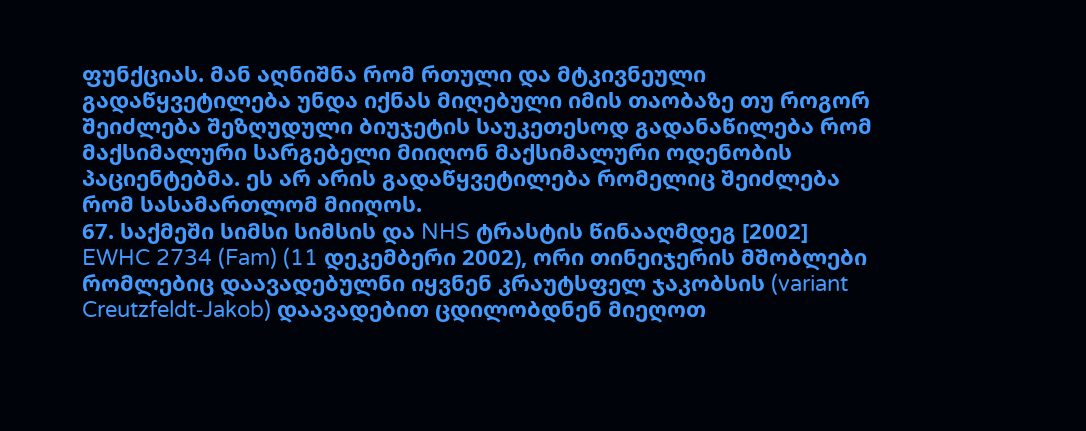ფუნქციას. მან აღნიშნა რომ რთული და მტკივნეული გადაწყვეტილება უნდა იქნას მიღებული იმის თაობაზე თუ როგორ შეიძლება შეზღუდული ბიუჯეტის საუკეთესოდ გადანაწილება რომ მაქსიმალური სარგებელი მიიღონ მაქსიმალური ოდენობის პაციენტებმა. ეს არ არის გადაწყვეტილება რომელიც შეიძლება რომ სასამართლომ მიიღოს.
67. საქმეში სიმსი სიმსის და NHS ტრასტის წინააღმდეგ [2002] EWHC 2734 (Fam) (11 დეკემბერი 2002), ორი თინეიჯერის მშობლები რომლებიც დაავადებულნი იყვნენ კრაუტსფელ ჯაკობსის (variant Creutzfeldt‑Jakob) დაავადებით ცდილობდნენ მიეღოთ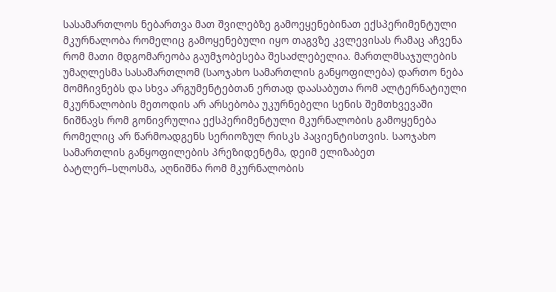სასამართლოს ნებართვა მათ შვილებზე გამოეყენებინათ ექსპერიმენტული მკურნალობა რომელიც გამოყენებული იყო თაგვზე კვლევისას რამაც აჩვენა რომ მათი მდგომარეობა გაუმჯობესება შესაძლებელია. მართლმსაჯულების უმაღლესმა სასამართლომ (საოჯახო სამართლის განყოფილება) დართო ნება მომჩივნებს და სხვა არგუმენტებთან ერთად დაასაბუთა რომ ალტერნატიული მკურნალობის მეთოდის არ არსებობა უკურნებელი სენის შემთხვევაში ნიშნავს რომ გონივრულია ექსპერიმენტული მკურნალობის გამოყენება რომელიც არ წარმოადგენს სერიოზულ რისკს პაციენტისთვის. საოჯახო სამართლის განყოფილების პრეზიდენტმა, დეიმ ელიზაბეთ ბატლერ–სლოსმა, აღნიშნა რომ მკურნალობის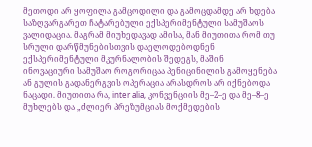მეთოდი არ ყოფილა გამცოდილი და გამოცდამდე არ ხდება საზღვარგარეთ ჩატარებული ექსპერიმენტული სამუშაოს ვალიდაცია. მაგრამ მიუხედავად ამისა, მან მიუთითა რომ თუ სრული დარწმუნებისთვის დაელოდებოდნენ ექსპერიმენტული მკურნალობის შედეგს, მაშინ ინოვაციური სამუშაო როგორიცაა პენიცინილის გამოყენება ან გულის გადანერგვის ოპერაცია არასდროს არ იქნებოდა ნაცადი. მიუთითა რა, inter alia, კონვენციის მე–2–ე და მე–8–ე მუხლებს და „ძლიერ პრეზუმციას მოქმედების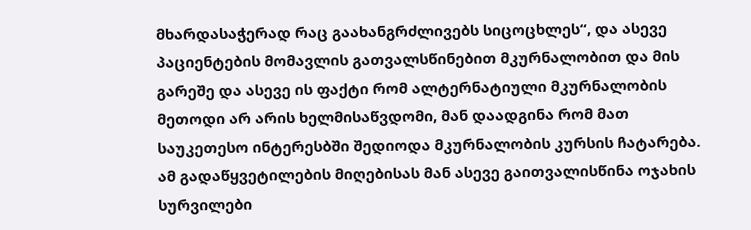მხარდასაჭერად რაც გაახანგრძლივებს სიცოცხლეს“, და ასევე პაციენტების მომავლის გათვალსწინებით მკურნალობით და მის გარეშე და ასევე ის ფაქტი რომ ალტერნატიული მკურნალობის მეთოდი არ არის ხელმისაწვდომი, მან დაადგინა რომ მათ საუკეთესო ინტერესბში შედიოდა მკურნალობის კურსის ჩატარება. ამ გადაწყვეტილების მიღებისას მან ასევე გაითვალისწინა ოჯახის სურვილები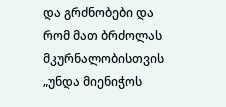და გრძნობები და რომ მათ ბრძოლას მკურნალობისთვის „უნდა მიენიჭოს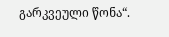გარკვეული წონა“.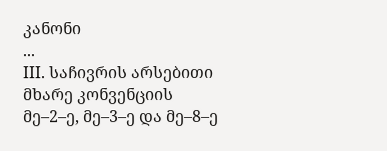კანონი
...
III. საჩივრის არსებითი მხარე კონვენციის მე–2–ე, მე–3–ე და მე–8–ე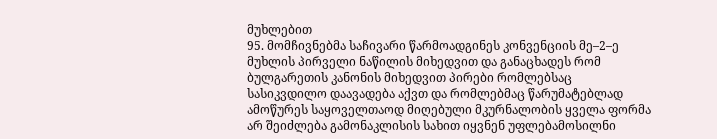მუხლებით
95. მომჩივნებმა საჩივარი წარმოადგინეს კონვენციის მე–2–ე მუხლის პირველი ნაწილის მიხედვით და განაცხადეს რომ ბულგარეთის კანონის მიხედვით პირები რომლებსაც სასიკვდილო დაავადება აქვთ და რომლებმაც წარუმატებლად ამოწურეს საყოველთაოდ მიღებული მკურნალობის ყველა ფორმა არ შეიძლება გამონაკლისის სახით იყვნენ უფლებამოსილნი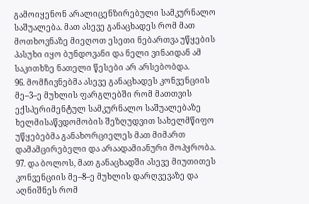გამოიყენონ არალიცენზირებული სამკურნალო საშუალება. მათ ასევე განაცხადეს რომ მათ მოთხოვნაზე მიეღოთ ესეთი ნებართვა უწყების პასუხი იყო ბუნდოვანი და ნელი ვინაიდან ამ საკითხზე ნათელი წესები არ არსებობდა.
96. მომჩივნებმა ასევე განაცხადეს კონვენციის მე–3–ე მუხლის ფარგლებში რომ მათთვის ექსპერიმენტულ სამკურნალო საშუალებაზე ხელმისაწვდომობის შეზღუდვით სახელმწიფო უწყებებმა განახორციელეს მათ მიმართ დამამცირებელი და არაადამიანური მოპყრობა.
97. და ბოლოს, მათ განაცხადში ასევე მიუთითეს კონვენციის მე–8–ე მუხლის დარღვევაზე და აღნიშნეს რომ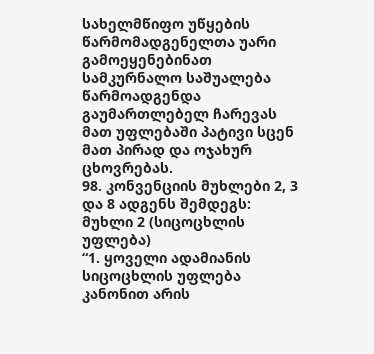სახელმწიფო უწყების წარმომადგენელთა უარი გამოეყენებინათ სამკურნალო საშუალება წარმოადგენდა გაუმართლებელ ჩარევას მათ უფლებაში პატივი სცენ მათ პირად და ოჯახურ ცხოვრებას.
98. კონვენციის მუხლები 2, 3 და 8 ადგენს შემდეგს:
მუხლი 2 (სიცოცხლის უფლება)
“1. ყოველი ადამიანის სიცოცხლის უფლება კანონით არის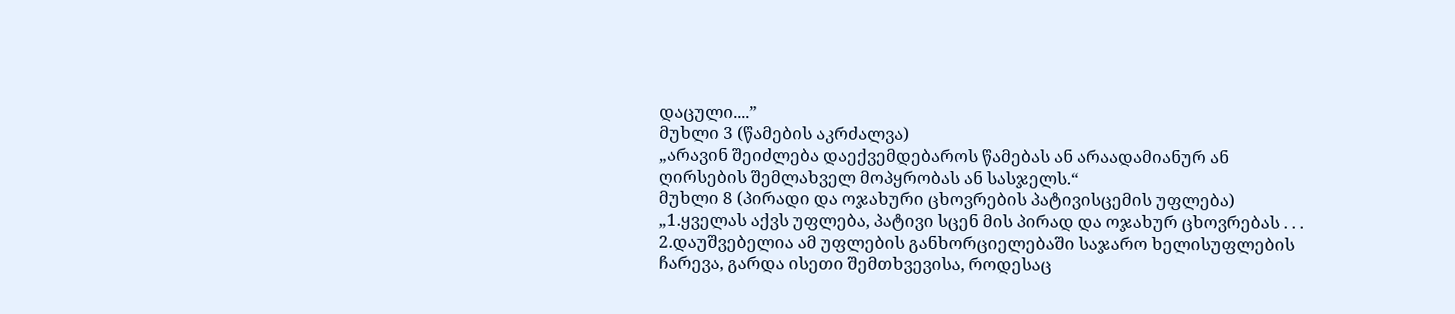დაცული....”
მუხლი 3 (წამების აკრძალვა)
„არავინ შეიძლება დაექვემდებაროს წამებას ან არაადამიანურ ან ღირსების შემლახველ მოპყრობას ან სასჯელს.“
მუხლი 8 (პირადი და ოჯახური ცხოვრების პატივისცემის უფლება)
„1.ყველას აქვს უფლება, პატივი სცენ მის პირად და ოჯახურ ცხოვრებას . . .
2.დაუშვებელია ამ უფლების განხორციელებაში საჯარო ხელისუფლების ჩარევა, გარდა ისეთი შემთხვევისა, როდესაც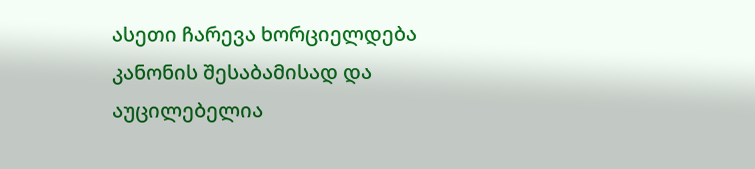ასეთი ჩარევა ხორციელდება კანონის შესაბამისად და აუცილებელია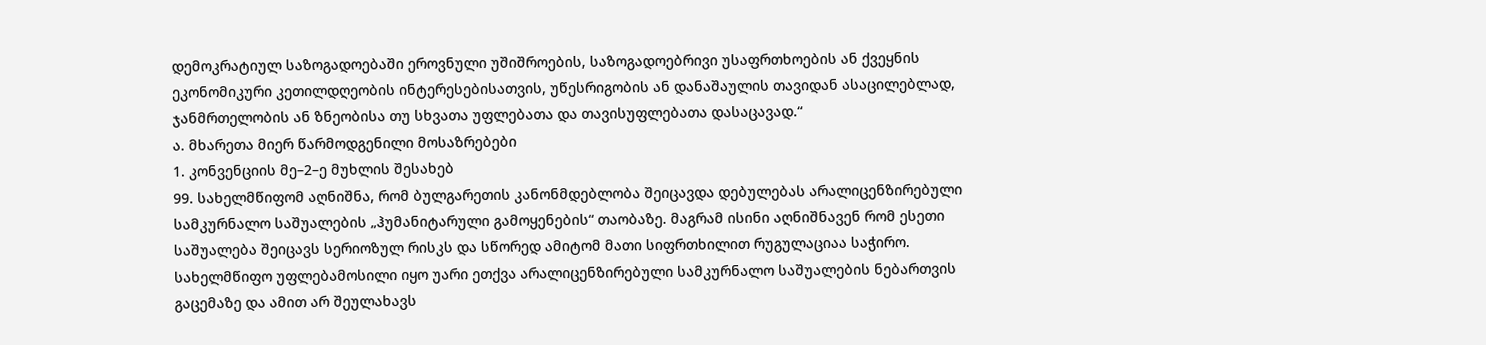დემოკრატიულ საზოგადოებაში ეროვნული უშიშროების, საზოგადოებრივი უსაფრთხოების ან ქვეყნის ეკონომიკური კეთილდღეობის ინტერესებისათვის, უწესრიგობის ან დანაშაულის თავიდან ასაცილებლად, ჯანმრთელობის ან ზნეობისა თუ სხვათა უფლებათა და თავისუფლებათა დასაცავად.“
ა. მხარეთა მიერ წარმოდგენილი მოსაზრებები
1. კონვენციის მე–2–ე მუხლის შესახებ
99. სახელმწიფომ აღნიშნა, რომ ბულგარეთის კანონმდებლობა შეიცავდა დებულებას არალიცენზირებული სამკურნალო საშუალების „ჰუმანიტარული გამოყენების“ თაობაზე. მაგრამ ისინი აღნიშნავენ რომ ესეთი საშუალება შეიცავს სერიოზულ რისკს და სწორედ ამიტომ მათი სიფრთხილით რუგულაციაა საჭირო. სახელმწიფო უფლებამოსილი იყო უარი ეთქვა არალიცენზირებული სამკურნალო საშუალების ნებართვის გაცემაზე და ამით არ შეულახავს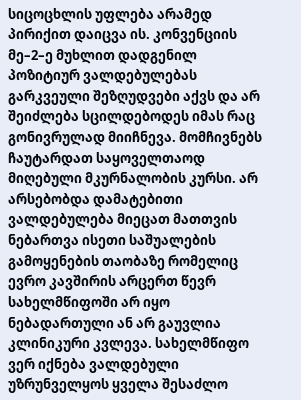სიცოცხლის უფლება არამედ პირიქით დაიცვა ის. კონვენციის მე–2–ე მუხლით დადგენილ პოზიტიურ ვალდებულებას გარკვეული შეზღუდვები აქვს და არ შეიძლება სცილდებოდეს იმას რაც გონივრულად მიიჩნევა. მომჩივნებს ჩაუტარდათ საყოველთაოდ მიღებული მკურნალობის კურსი. არ არსებობდა დამატებითი ვალდებულება მიეცათ მათთვის ნებართვა ისეთი საშუალების გამოყენების თაობაზე რომელიც ევრო კავშირის არცერთ წევრ სახელმწიფოში არ იყო ნებადართული ან არ გაუვლია კლინიკური კვლევა. სახელმწიფო ვერ იქნება ვალდებული უზრუნველყოს ყველა შესაძლო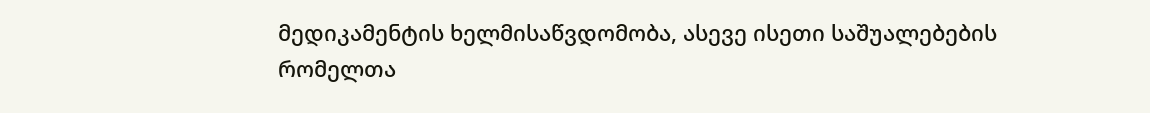მედიკამენტის ხელმისაწვდომობა, ასევე ისეთი საშუალებების რომელთა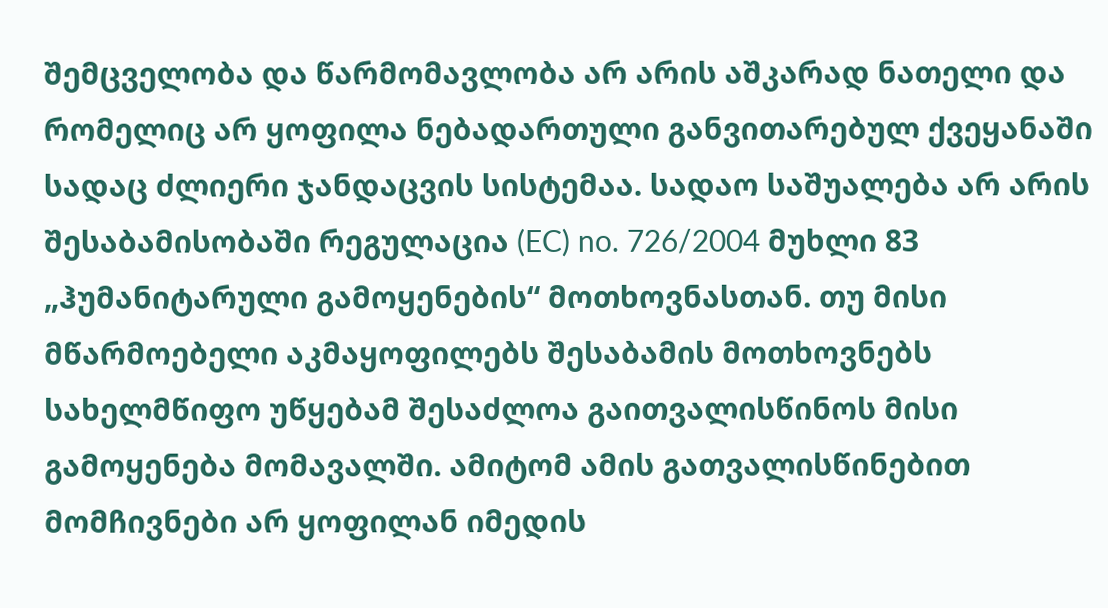შემცველობა და წარმომავლობა არ არის აშკარად ნათელი და რომელიც არ ყოფილა ნებადართული განვითარებულ ქვეყანაში სადაც ძლიერი ჯანდაცვის სისტემაა. სადაო საშუალება არ არის შესაბამისობაში რეგულაცია (EC) no. 726/2004 მუხლი 83 „ჰუმანიტარული გამოყენების“ მოთხოვნასთან. თუ მისი მწარმოებელი აკმაყოფილებს შესაბამის მოთხოვნებს სახელმწიფო უწყებამ შესაძლოა გაითვალისწინოს მისი გამოყენება მომავალში. ამიტომ ამის გათვალისწინებით მომჩივნები არ ყოფილან იმედის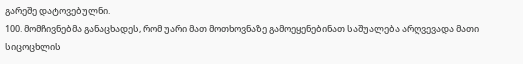გარეშე დატოვებულნი.
100. მომჩივნებმა განაცხადეს, რომ უარი მათ მოთხოვნაზე გამოეყენებინათ საშუალება არღვევადა მათი სიცოცხლის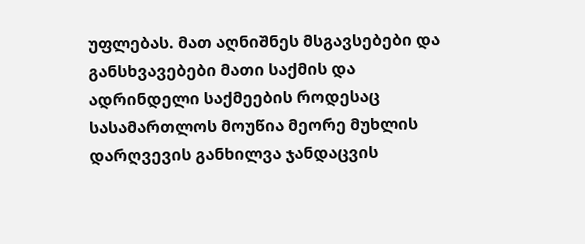უფლებას. მათ აღნიშნეს მსგავსებები და განსხვავებები მათი საქმის და ადრინდელი საქმეების როდესაც სასამართლოს მოუწია მეორე მუხლის დარღვევის განხილვა ჯანდაცვის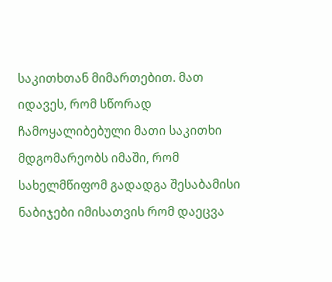საკითხთან მიმართებით. მათ იდავეს, რომ სწორად ჩამოყალიბებული მათი საკითხი მდგომარეობს იმაში, რომ სახელმწიფომ გადადგა შესაბამისი ნაბიჯები იმისათვის რომ დაეცვა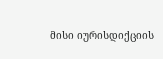მისი იურისდიქციის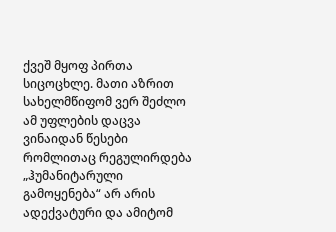ქვეშ მყოფ პირთა სიცოცხლე. მათი აზრით სახელმწიფომ ვერ შეძლო ამ უფლების დაცვა ვინაიდან წესები რომლითაც რეგულირდება „ჰუმანიტარული გამოყენება“ არ არის ადექვატური და ამიტომ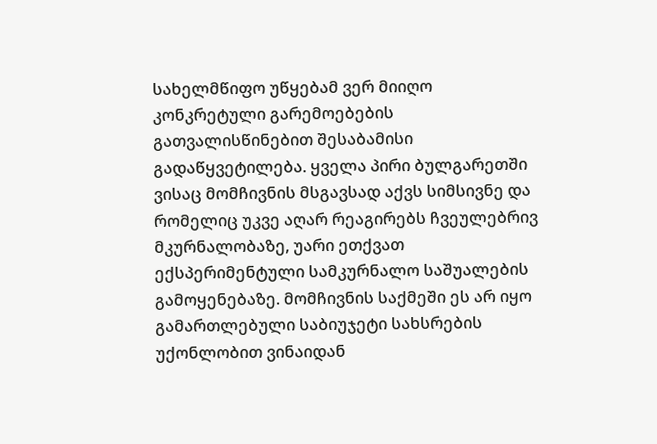სახელმწიფო უწყებამ ვერ მიიღო კონკრეტული გარემოებების გათვალისწინებით შესაბამისი გადაწყვეტილება. ყველა პირი ბულგარეთში ვისაც მომჩივნის მსგავსად აქვს სიმსივნე და რომელიც უკვე აღარ რეაგირებს ჩვეულებრივ მკურნალობაზე, უარი ეთქვათ ექსპერიმენტული სამკურნალო საშუალების გამოყენებაზე. მომჩივნის საქმეში ეს არ იყო გამართლებული საბიუჯეტი სახსრების უქონლობით ვინაიდან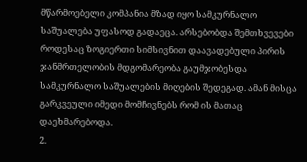მწარმოებელი კომპანია მზად იყო სამკურნალო საშუალება უფასოდ გადაეცა. არსებობდა შემთხვევები როდესაც ზოგიერთი სიმსივნით დაავადებული პირის ჯანმრთელობის მდგომარეობა გაუმჯობესდა სამკურნალო საშუალების მიღების შედეგად. ამან მისცა გარკვეული იმედი მომჩივნებს რომ ის მათაც დაეხმარებოდა.
2.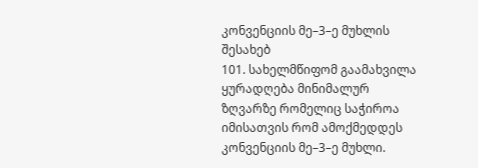კონვენციის მე–3–ე მუხლის შესახებ
101. სახელმწიფომ გაამახვილა ყურადღება მინიმალურ ზღვარზე რომელიც საჭიროა იმისათვის რომ ამოქმედდეს კონვენციის მე–3–ე მუხლი.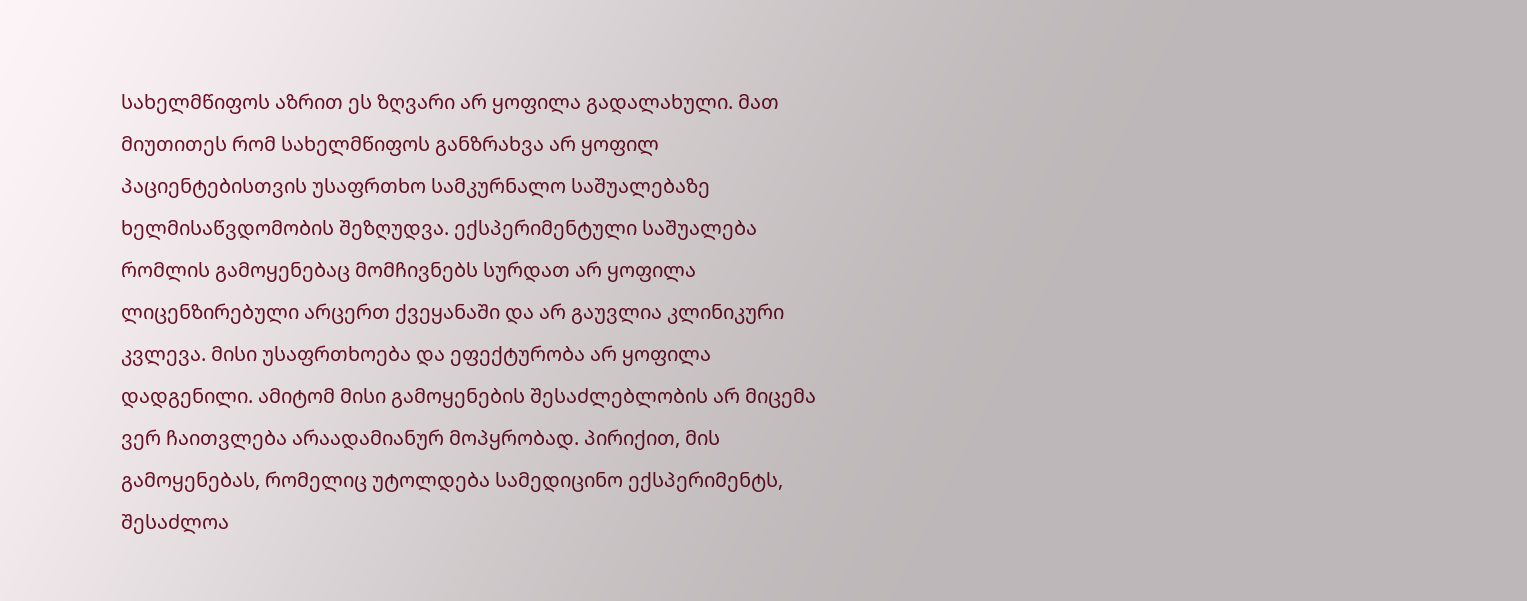სახელმწიფოს აზრით ეს ზღვარი არ ყოფილა გადალახული. მათ მიუთითეს რომ სახელმწიფოს განზრახვა არ ყოფილ პაციენტებისთვის უსაფრთხო სამკურნალო საშუალებაზე ხელმისაწვდომობის შეზღუდვა. ექსპერიმენტული საშუალება რომლის გამოყენებაც მომჩივნებს სურდათ არ ყოფილა ლიცენზირებული არცერთ ქვეყანაში და არ გაუვლია კლინიკური კვლევა. მისი უსაფრთხოება და ეფექტურობა არ ყოფილა დადგენილი. ამიტომ მისი გამოყენების შესაძლებლობის არ მიცემა ვერ ჩაითვლება არაადამიანურ მოპყრობად. პირიქით, მის გამოყენებას, რომელიც უტოლდება სამედიცინო ექსპერიმენტს, შესაძლოა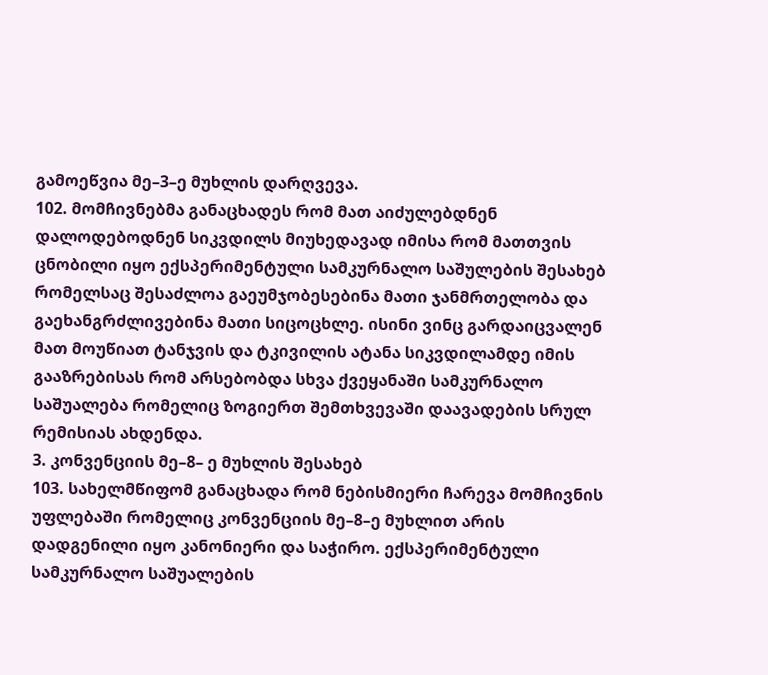გამოეწვია მე–3–ე მუხლის დარღვევა.
102. მომჩივნებმა განაცხადეს რომ მათ აიძულებდნენ დალოდებოდნენ სიკვდილს მიუხედავად იმისა რომ მათთვის ცნობილი იყო ექსპერიმენტული სამკურნალო საშულების შესახებ რომელსაც შესაძლოა გაეუმჯობესებინა მათი ჯანმრთელობა და გაეხანგრძლივებინა მათი სიცოცხლე. ისინი ვინც გარდაიცვალენ მათ მოუწიათ ტანჯვის და ტკივილის ატანა სიკვდილამდე იმის გააზრებისას რომ არსებობდა სხვა ქვეყანაში სამკურნალო საშუალება რომელიც ზოგიერთ შემთხვევაში დაავადების სრულ რემისიას ახდენდა.
3. კონვენციის მე–8– ე მუხლის შესახებ
103. სახელმწიფომ განაცხადა რომ ნებისმიერი ჩარევა მომჩივნის უფლებაში რომელიც კონვენციის მე–8–ე მუხლით არის დადგენილი იყო კანონიერი და საჭირო. ექსპერიმენტული სამკურნალო საშუალების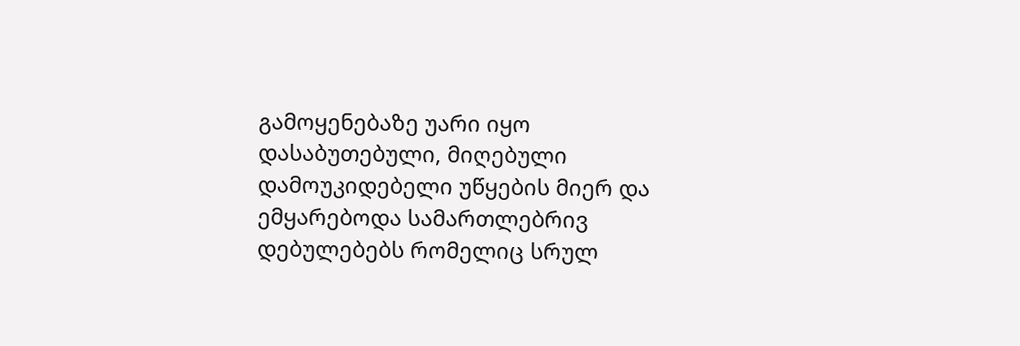გამოყენებაზე უარი იყო დასაბუთებული, მიღებული დამოუკიდებელი უწყების მიერ და ემყარებოდა სამართლებრივ დებულებებს რომელიც სრულ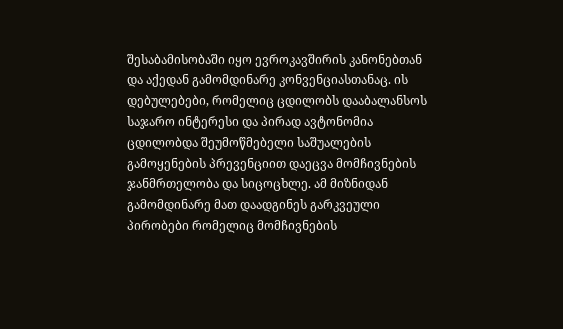შესაბამისობაში იყო ევროკავშირის კანონებთან და აქედან გამომდინარე კონვენციასთანაც. ის დებულებები, რომელიც ცდილობს დააბალანსოს საჯარო ინტერესი და პირად ავტონომია ცდილობდა შეუმოწმებელი საშუალების გამოყენების პრევენციით დაეცვა მომჩივნების ჯანმრთელობა და სიცოცხლე. ამ მიზნიდან გამომდინარე მათ დაადგინეს გარკვეული პირობები რომელიც მომჩივნების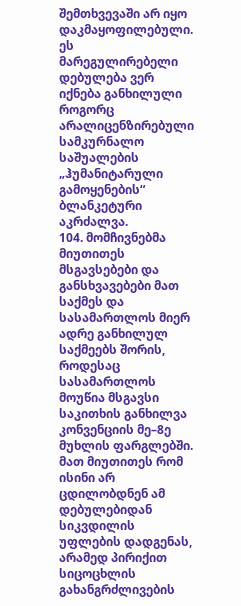შემთხვევაში არ იყო დაკმაყოფილებული. ეს მარეგულირებელი დებულება ვერ იქნება განხილული როგორც არალიცენზირებული სამკურნალო საშუალების „ჰუმანიტარული გამოყენების“ ბლანკეტური აკრძალვა.
104. მომჩივნებმა მიუთითეს მსგავსებები და განსხვავებები მათ საქმეს და სასამართლოს მიერ ადრე განხილულ საქმეებს შორის, როდესაც სასამართლოს მოუწია მსგავსი საკითხის განხილვა კონვენციის მე–8ე მუხლის ფარგლებში. მათ მიუთითეს რომ ისინი არ ცდილობდნენ ამ დებულებიდან სიკვდილის უფლების დადგენას, არამედ პირიქით სიცოცხლის გახანგრძლივების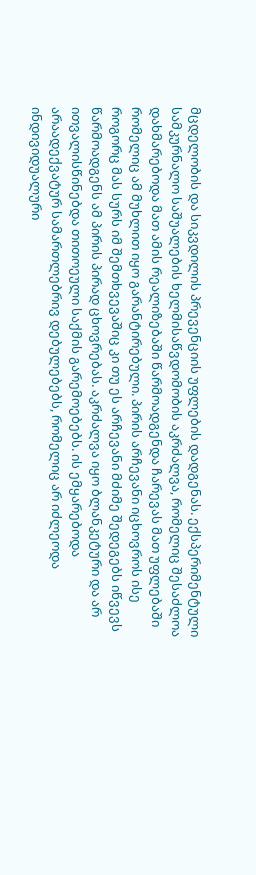მცდელობის და სიკვდილის პრევენციის უფლების დადგენას. ექსპერიმენტული სამკურნალო საშუალების ხელმისაწვდომობის აკრძალვა, რომელიც შესაძლოა დახმარებოდა მათ ამის რეალიზებაში წარმოადგენდა ჩარევას მათ უფლებაში რომელიც ამ მუხლით იყო გარანტირებული. პირის არჩევანი იცხოვროს ისე როგორც მას სურს იმ შემთხვევაშიც კი თუ ეს არჩევანი მძიმე შედეგებს იწვევს წარმოადგენს ამ პირის პირად ცხოვრებას. აკრძალვა იყო ბლანკეტური და არ ითვალისწინებდა თითოეული საქმის გარემოებებს. ის ემყარებოდა არაადექვატურ სამართლებრივ დებულებებს, რომელიც არ იძლეოდა ინდივიდუალური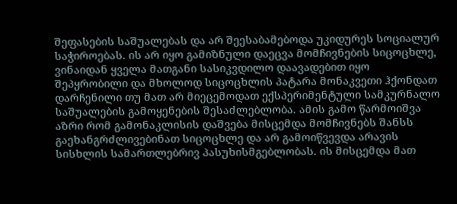შეფასების საშუალებას და არ შეესაბამებოდა უკიდურეს სოციალურ საჭიროებას. ის არ იყო გამიზნული დაეცვა მომჩივნების სიცოცხლე, ვინაიდან ყველა მათგანი სასიკვდილო დაავადებით იყო შეპყრობილი და მხოლოდ სიცოცხლის პატარა მონაკვეთი ჰქონდათ დარჩენილი თუ მათ არ მიეცემოდათ ექსპერიმენტული სამკურნალო საშუალების გამოყენების შესაძლებლობა. ამის გამო წარმოიშვა აზრი რომ გამონაკლისის დაშვება მისცემდა მომჩივნებს შანსს გაეხანგრძლივებინათ სიცოცხლე და არ გამოიწვევდა არავის სისხლის სამართლებრივ პასუხისმგებლობას. ის მისცემდა მათ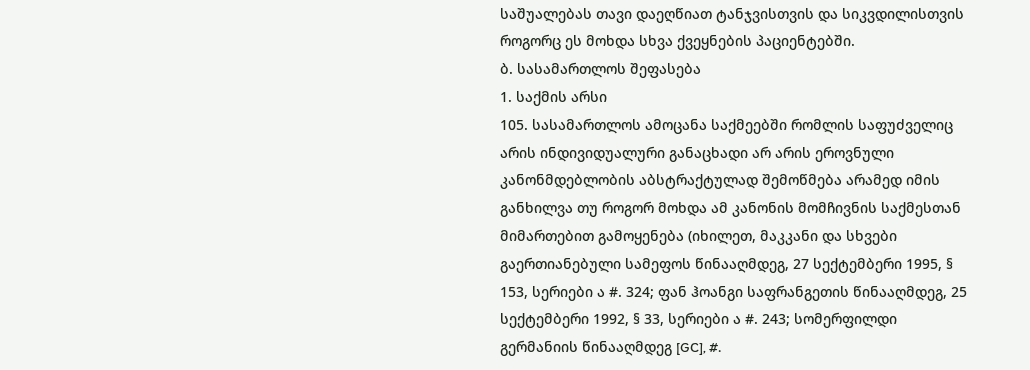საშუალებას თავი დაეღწიათ ტანჯვისთვის და სიკვდილისთვის როგორც ეს მოხდა სხვა ქვეყნების პაციენტებში.
ბ. სასამართლოს შეფასება
1. საქმის არსი
105. სასამართლოს ამოცანა საქმეებში რომლის საფუძველიც არის ინდივიდუალური განაცხადი არ არის ეროვნული კანონმდებლობის აბსტრაქტულად შემოწმება არამედ იმის განხილვა თუ როგორ მოხდა ამ კანონის მომჩივნის საქმესთან მიმართებით გამოყენება (იხილეთ, მაკკანი და სხვები გაერთიანებული სამეფოს წინააღმდეგ, 27 სექტემბერი 1995, § 153, სერიები ა #. 324; ფან ჰოანგი საფრანგეთის წინააღმდეგ, 25 სექტემბერი 1992, § 33, სერიები ა #. 243; სომერფილდი გერმანიის წინააღმდეგ [GC], #.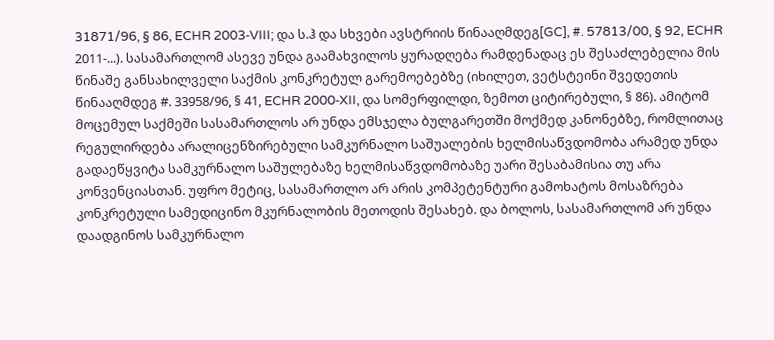31871/96, § 86, ECHR 2003‑VIII; და ს.ჰ და სხვები ავსტრიის წინააღმდეგ[GC], #. 57813/00, § 92, ECHR 2011‑...). სასამართლომ ასევე უნდა გაამახვილოს ყურადღება რამდენადაც ეს შესაძლებელია მის წინაშე განსახილველი საქმის კონკრეტულ გარემოებებზე (იხილეთ, ვეტსტეინი შვედეთის წინააღმდეგ #. 33958/96, § 41, ECHR 2000‑XII, და სომერფილდი, ზემოთ ციტირებული, § 86). ამიტომ მოცემულ საქმეში სასამართლოს არ უნდა ემსჯელა ბულგარეთში მოქმედ კანონებზე, რომლითაც რეგულირდება არალიცენზირებული სამკურნალო საშუალების ხელმისაწვდომობა არამედ უნდა გადაეწყვიტა სამკურნალო საშულებაზე ხელმისაწვდომობაზე უარი შესაბამისია თუ არა კონვენციასთან. უფრო მეტიც, სასამართლო არ არის კომპეტენტური გამოხატოს მოსაზრება კონკრეტული სამედიცინო მკურნალობის მეთოდის შესახებ. და ბოლოს, სასამართლომ არ უნდა დაადგინოს სამკურნალო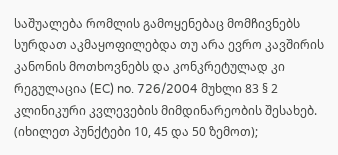საშუალება რომლის გამოყენებაც მომჩივნებს სურდათ აკმაყოფილებდა თუ არა ევრო კავშირის კანონის მოთხოვნებს და კონკრეტულად კი რეგულაცია (EC) no. 726/2004 მუხლი 83 § 2 კლინიკური კვლევების მიმდინარეობის შესახებ. (იხილეთ პუნქტები 10, 45 და 50 ზემოთ);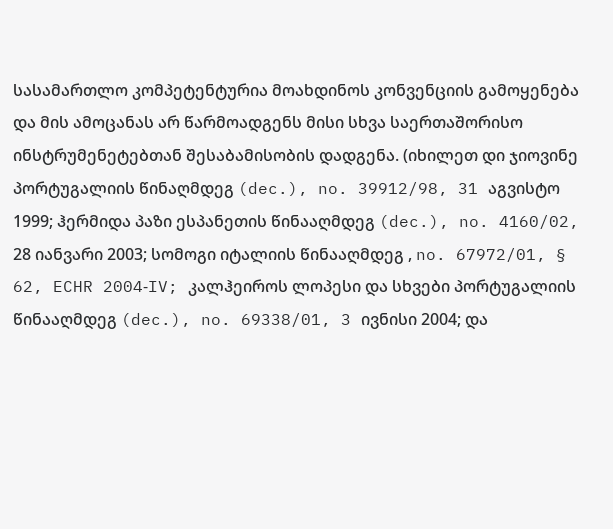სასამართლო კომპეტენტურია მოახდინოს კონვენციის გამოყენება და მის ამოცანას არ წარმოადგენს მისი სხვა საერთაშორისო ინსტრუმენეტებთან შესაბამისობის დადგენა. (იხილეთ დი ჯიოვინე პორტუგალიის წინაღმდეგ (dec.), no. 39912/98, 31 აგვისტო 1999; ჰერმიდა პაზი ესპანეთის წინააღმდეგ (dec.), no. 4160/02, 28 იანვარი 2003; სომოგი იტალიის წინააღმდეგ , no. 67972/01, § 62, ECHR 2004‑IV; კალჰეიროს ლოპესი და სხვები პორტუგალიის წინააღმდეგ (dec.), no. 69338/01, 3 ივნისი 2004; და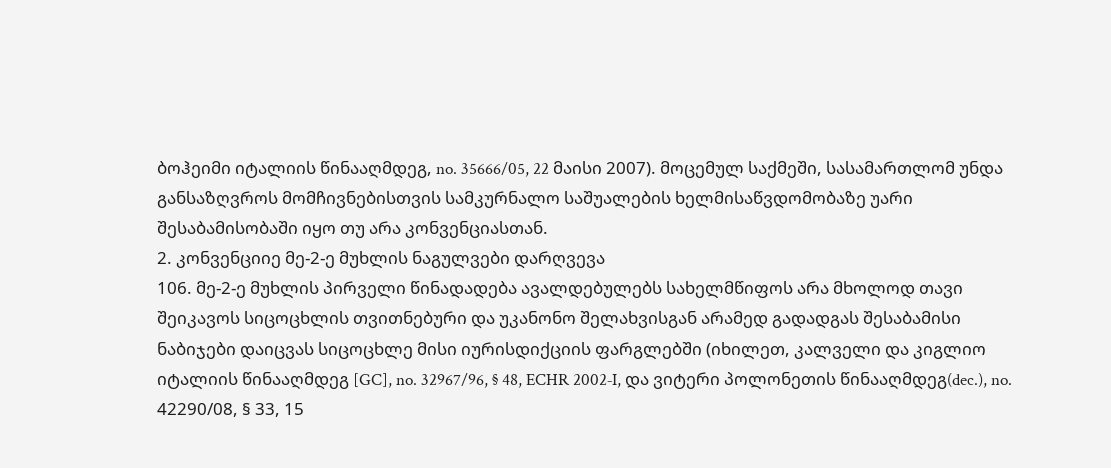ბოჰეიმი იტალიის წინააღმდეგ, no. 35666/05, 22 მაისი 2007). მოცემულ საქმეში, სასამართლომ უნდა განსაზღვროს მომჩივნებისთვის სამკურნალო საშუალების ხელმისაწვდომობაზე უარი შესაბამისობაში იყო თუ არა კონვენციასთან.
2. კონვენციიე მე-2-ე მუხლის ნაგულვები დარღვევა
106. მე-2-ე მუხლის პირველი წინადადება ავალდებულებს სახელმწიფოს არა მხოლოდ თავი შეიკავოს სიცოცხლის თვითნებური და უკანონო შელახვისგან არამედ გადადგას შესაბამისი ნაბიჯები დაიცვას სიცოცხლე მისი იურისდიქციის ფარგლებში (იხილეთ, კალველი და კიგლიო იტალიის წინააღმდეგ [GC], no. 32967/96, § 48, ECHR 2002‑I, და ვიტერი პოლონეთის წინააღმდეგ(dec.), no. 42290/08, § 33, 15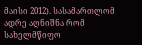მაისი 2012). სასამართლომ ადრე აღნიშნა რომ სახელმწიფო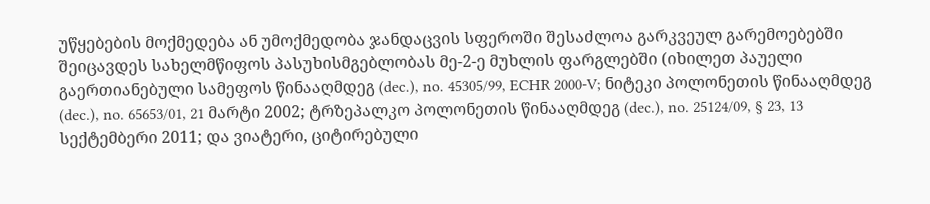უწყებების მოქმედება ან უმოქმედობა ჯანდაცვის სფეროში შესაძლოა გარკვეულ გარემოებებში შეიცავდეს სახელმწიფოს პასუხისმგებლობას მე-2-ე მუხლის ფარგლებში (იხილეთ პაუელი გაერთიანებული სამეფოს წინააღმდეგ (dec.), no. 45305/99, ECHR 2000‑V; ნიტეკი პოლონეთის წინააღმდეგ (dec.), no. 65653/01, 21 მარტი 2002; ტრზეპალკო პოლონეთის წინააღმდეგ (dec.), no. 25124/09, § 23, 13 სექტემბერი 2011; და ვიატერი, ციტირებული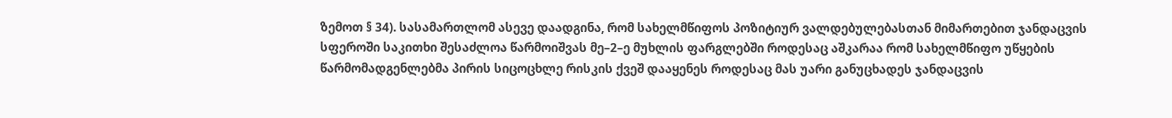ზემოთ § 34). სასამართლომ ასევე დაადგინა, რომ სახელმწიფოს პოზიტიურ ვალდებულებასთან მიმართებით ჯანდაცვის სფეროში საკითხი შესაძლოა წარმოიშვას მე–2–ე მუხლის ფარგლებში როდესაც აშკარაა რომ სახელმწიფო უწყების წარმომადგენლებმა პირის სიცოცხლე რისკის ქვეშ დააყენეს როდესაც მას უარი განუცხადეს ჯანდაცვის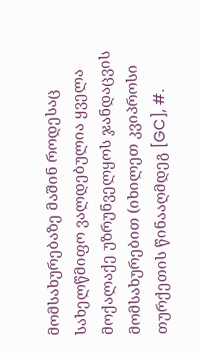მომსახურებაზე მაშინ როდესაც სახელწმიფო ვალდებულია ყველა მოქალაქე უზრუნველყოს ჯანდაცვის მომსახურებით (იხილეთ კვიპროსი თურქეთის წინააღმდეგ [GC], #.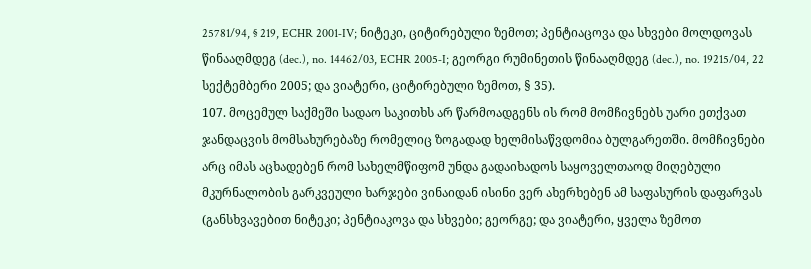25781/94, § 219, ECHR 2001‑IV; ნიტეკი, ციტირებული ზემოთ; პენტიაცოვა და სხვები მოლდოვას წინააღმდეგ (dec.), no. 14462/03, ECHR 2005‑I; გეორგი რუმინეთის წინააღმდეგ (dec.), no. 19215/04, 22 სექტემბერი 2005; და ვიატერი, ციტირებული ზემოთ, § 35).
107. მოცემულ საქმეში სადაო საკითხს არ წარმოადგენს ის რომ მომჩივნებს უარი ეთქვათ ჯანდაცვის მომსახურებაზე რომელიც ზოგადად ხელმისაწვდომია ბულგარეთში. მომჩივნები არც იმას აცხადებენ რომ სახელმწიფომ უნდა გადაიხადოს საყოველთაოდ მიღებული მკურნალობის გარკვეული ხარჯები ვინაიდან ისინი ვერ ახერხებენ ამ საფასურის დაფარვას (განსხვავებით ნიტეკი; პენტიაკოვა და სხვები; გეორგე; და ვიატერი, ყველა ზემოთ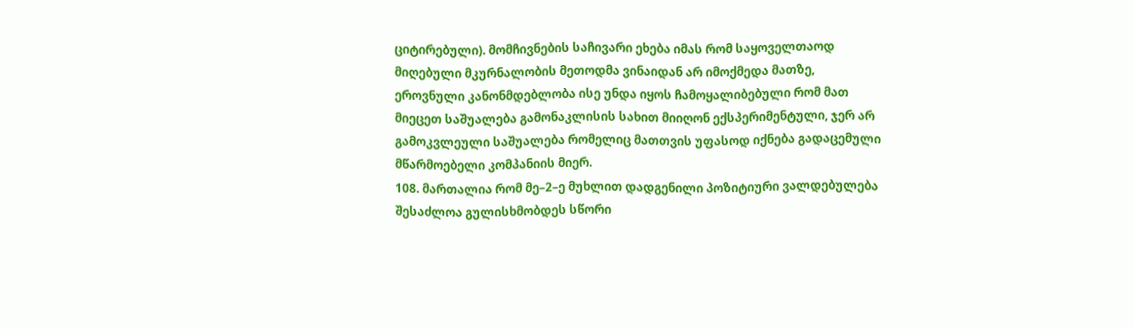ციტირებული). მომჩივნების საჩივარი ეხება იმას რომ საყოველთაოდ მიღებული მკურნალობის მეთოდმა ვინაიდან არ იმოქმედა მათზე, ეროვნული კანონმდებლობა ისე უნდა იყოს ჩამოყალიბებული რომ მათ მიეცეთ საშუალება გამონაკლისის სახით მიიღონ ექსპერიმენტული, ჯერ არ გამოკვლეული საშუალება რომელიც მათთვის უფასოდ იქნება გადაცემული მწარმოებელი კომპანიის მიერ.
108. მართალია რომ მე–2–ე მუხლით დადგენილი პოზიტიური ვალდებულება შესაძლოა გულისხმობდეს სწორი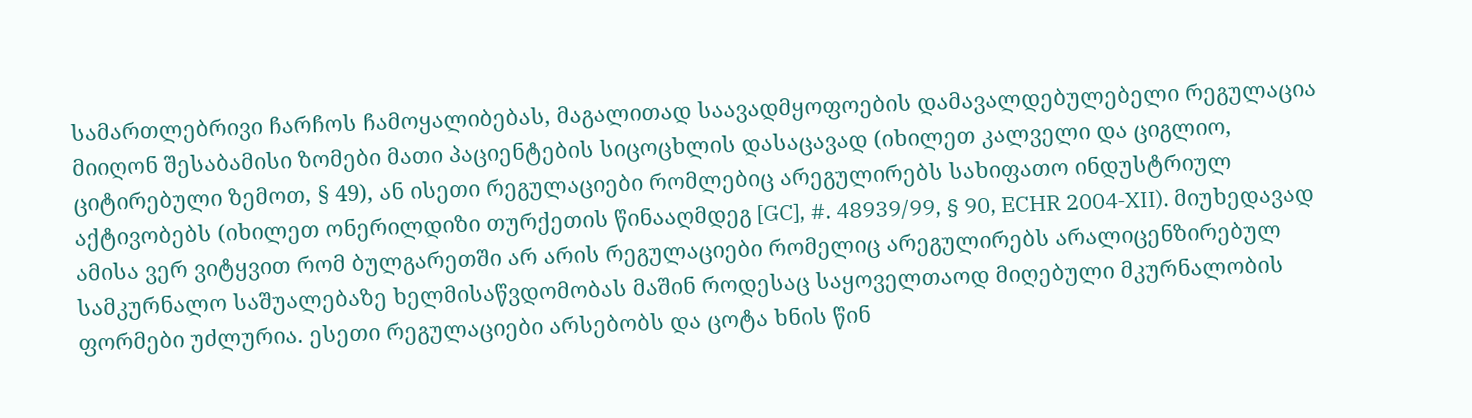სამართლებრივი ჩარჩოს ჩამოყალიბებას, მაგალითად საავადმყოფოების დამავალდებულებელი რეგულაცია მიიღონ შესაბამისი ზომები მათი პაციენტების სიცოცხლის დასაცავად (იხილეთ კალველი და ციგლიო, ციტირებული ზემოთ, § 49), ან ისეთი რეგულაციები რომლებიც არეგულირებს სახიფათო ინდუსტრიულ აქტივობებს (იხილეთ ონერილდიზი თურქეთის წინააღმდეგ [GC], #. 48939/99, § 90, ECHR 2004‑XII). მიუხედავად ამისა ვერ ვიტყვით რომ ბულგარეთში არ არის რეგულაციები რომელიც არეგულირებს არალიცენზირებულ სამკურნალო საშუალებაზე ხელმისაწვდომობას მაშინ როდესაც საყოველთაოდ მიღებული მკურნალობის ფორმები უძლურია. ესეთი რეგულაციები არსებობს და ცოტა ხნის წინ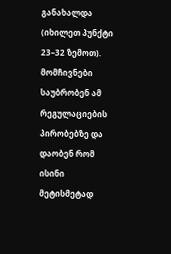განახალდა (იხილეთ პუნქტი 23–32 ზემოთ). მომჩივნები საუბრობენ ამ რეგულაციების პირობებზე და დაობენ რომ ისინი მეტისმეტად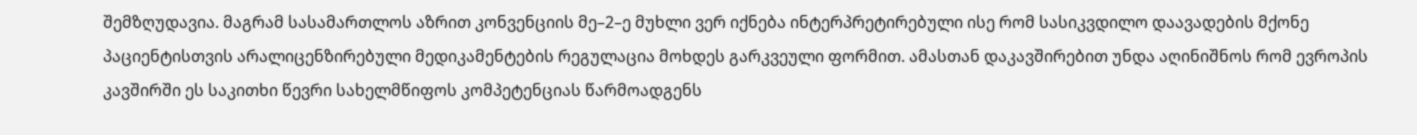შემზღუდავია. მაგრამ სასამართლოს აზრით კონვენციის მე–2–ე მუხლი ვერ იქნება ინტერპრეტირებული ისე რომ სასიკვდილო დაავადების მქონე პაციენტისთვის არალიცენზირებული მედიკამენტების რეგულაცია მოხდეს გარკვეული ფორმით. ამასთან დაკავშირებით უნდა აღინიშნოს რომ ევროპის კავშირში ეს საკითხი წევრი სახელმწიფოს კომპეტენციას წარმოადგენს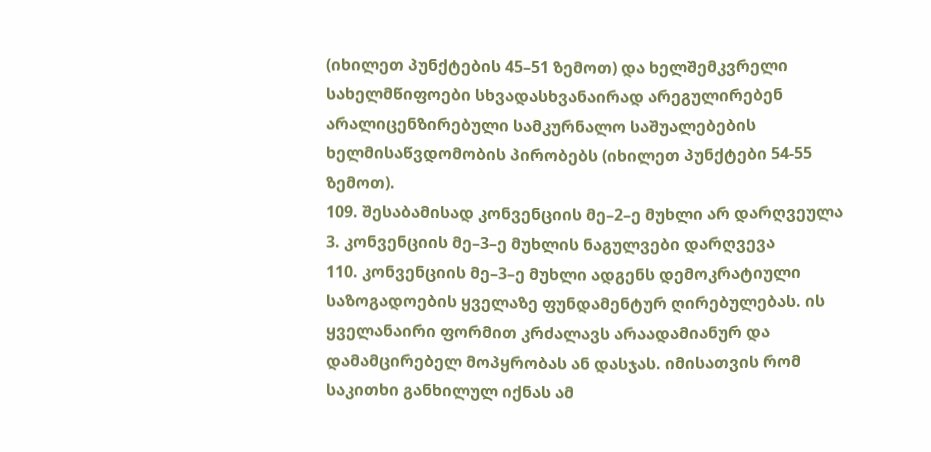(იხილეთ პუნქტების 45–51 ზემოთ) და ხელშემკვრელი სახელმწიფოები სხვადასხვანაირად არეგულირებენ არალიცენზირებული სამკურნალო საშუალებების ხელმისაწვდომობის პირობებს (იხილეთ პუნქტები 54‑55 ზემოთ).
109. შესაბამისად კონვენციის მე–2–ე მუხლი არ დარღვეულა
3. კონვენციის მე–3–ე მუხლის ნაგულვები დარღვევა
110. კონვენციის მე–3–ე მუხლი ადგენს დემოკრატიული საზოგადოების ყველაზე ფუნდამენტურ ღირებულებას. ის ყველანაირი ფორმით კრძალავს არაადამიანურ და დამამცირებელ მოპყრობას ან დასჯას. იმისათვის რომ საკითხი განხილულ იქნას ამ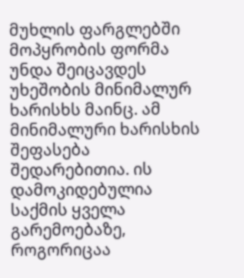მუხლის ფარგლებში მოპყრობის ფორმა უნდა შეიცავდეს უხეშობის მინიმალურ ხარისხს მაინც. ამ მინიმალური ხარისხის შეფასება შედარებითია. ის დამოკიდებულია საქმის ყველა გარემოებაზე, როგორიცაა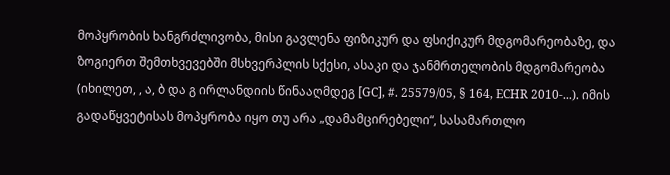მოპყრობის ხანგრძლივობა, მისი გავლენა ფიზიკურ და ფსიქიკურ მდგომარეობაზე, და ზოგიერთ შემთხვევებში მსხვერპლის სქესი, ასაკი და ჯანმრთელობის მდგომარეობა (იხილეთ, , ა, ბ და გ ირლანდიის წინააღმდეგ [GC], #. 25579/05, § 164, ECHR 2010‑...). იმის გადაწყვეტისას მოპყრობა იყო თუ არა „დამამცირებელი“, სასამართლო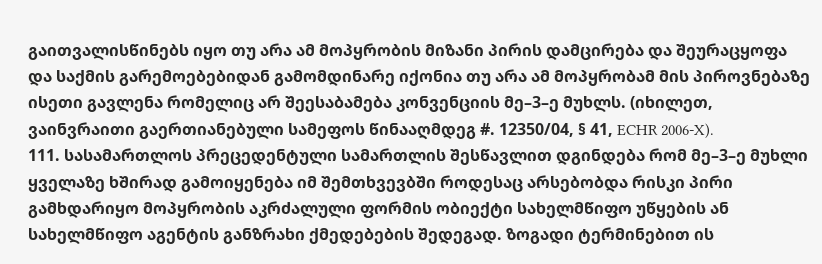გაითვალისწინებს იყო თუ არა ამ მოპყრობის მიზანი პირის დამცირება და შეურაცყოფა და საქმის გარემოებებიდან გამომდინარე იქონია თუ არა ამ მოპყრობამ მის პიროვნებაზე ისეთი გავლენა რომელიც არ შეესაბამება კონვენციის მე–3–ე მუხლს. (იხილეთ, ვაინვრაითი გაერთიანებული სამეფოს წინააღმდეგ #. 12350/04, § 41, ECHR 2006‑X).
111. სასამართლოს პრეცედენტული სამართლის შესწავლით დგინდება რომ მე–3–ე მუხლი ყველაზე ხშირად გამოიყენება იმ შემთხვევბში როდესაც არსებობდა რისკი პირი გამხდარიყო მოპყრობის აკრძალული ფორმის ობიექტი სახელმწიფო უწყების ან სახელმწიფო აგენტის განზრახი ქმედებების შედეგად. ზოგადი ტერმინებით ის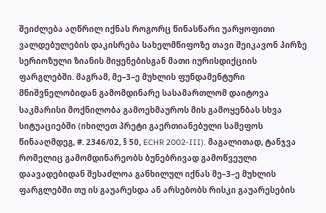შეიძლება აღწრილ იქნას როგორც წინასწარი უარყოფითი ვალდებულების დაკისრება სახელმწიფოზე თავი შეიკავონ პირზე სერიოზული ზიანის მიყენებისგან მათი იურისდიქციის ფარგლებში. მაგრამ, მე–3–ე მუხლის ფუნდამენტური მნიშვნელობიდან გამომდინარე სასამართლომ დაიტოვა საკმარისი მოქნილობა გამოეხმაუროს მის გამოყენბას სხვა სიტუაციებში (იხილეთ პრეტი გაერთიანებული სამეფოს წინააღმდეგ, #. 2346/02, § 50, ECHR 2002‑III). მაგალითად, ტანჯვა რომელიც გამომდინარეობს ბუნებრივად გამოწვეული დაავადებიდან შესაძლოა განხილულ იქნას მე–3–ე მუხლის ფარგლებში თუ ის გაუარესდა ან არსებობს რისკი გაუარესების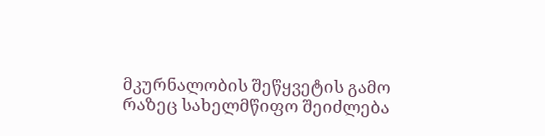მკურნალობის შეწყვეტის გამო რაზეც სახელმწიფო შეიძლება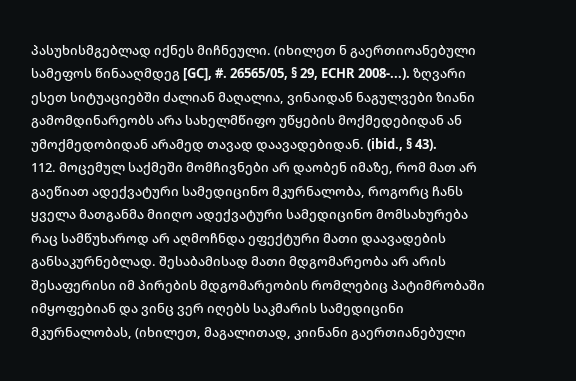პასუხისმგებლად იქნეს მიჩნეული. (იხილეთ ნ გაერთიოანებული სამეფოს წინააღმდეგ [GC], #. 26565/05, § 29, ECHR 2008‑...). ზღვარი ესეთ სიტუაციებში ძალიან მაღალია, ვინაიდან ნაგულვები ზიანი გამომდინარეობს არა სახელმწიფო უწყების მოქმედებიდან ან უმოქმედობიდან არამედ თავად დაავადებიდან. (ibid., § 43).
112. მოცემულ საქმეში მომჩივნები არ დაობენ იმაზე, რომ მათ არ გაეწიათ ადექვატური სამედიცინო მკურნალობა, როგორც ჩანს ყველა მათგანმა მიიღო ადექვატური სამედიცინო მომსახურება რაც სამწუხაროდ არ აღმოჩნდა ეფექტური მათი დაავადების განსაკურნებლად. შესაბამისად მათი მდგომარეობა არ არის შესაფერისი იმ პირების მდგომარეობის რომლებიც პატიმრობაში იმყოფებიან და ვინც ვერ იღებს საკმარის სამედიცინი მკურნალობას, (იხილეთ, მაგალითად, კიინანი გაერთიანებული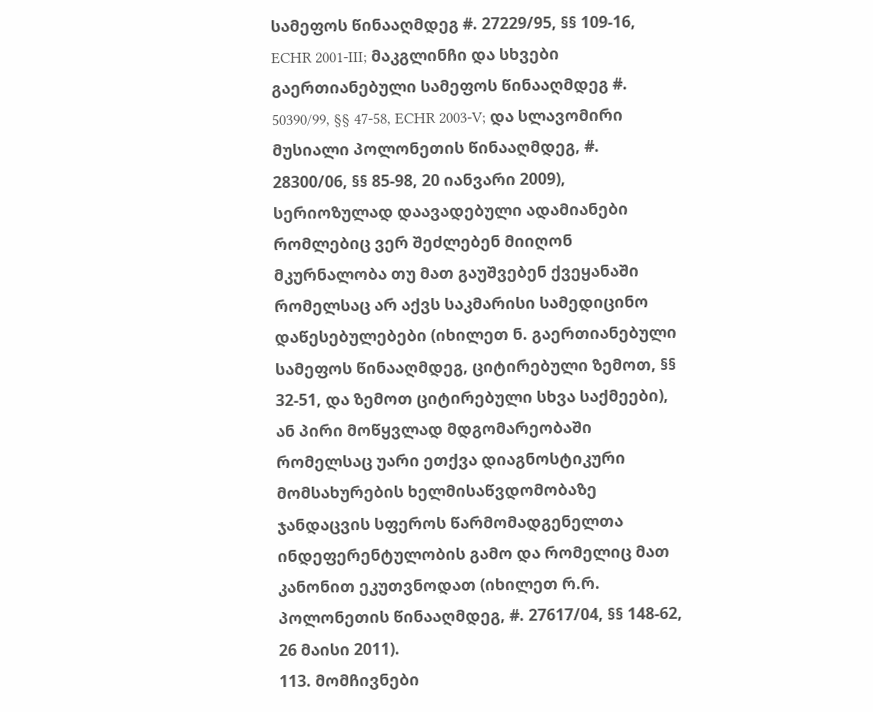სამეფოს წინააღმდეგ #. 27229/95, §§ 109‑16, ECHR 2001‑III; მაკგლინჩი და სხვები გაერთიანებული სამეფოს წინააღმდეგ #. 50390/99, §§ 47‑58, ECHR 2003‑V; და სლავომირი მუსიალი პოლონეთის წინააღმდეგ, #. 28300/06, §§ 85‑98, 20 იანვარი 2009), სერიოზულად დაავადებული ადამიანები რომლებიც ვერ შეძლებენ მიიღონ მკურნალობა თუ მათ გაუშვებენ ქვეყანაში რომელსაც არ აქვს საკმარისი სამედიცინო დაწესებულებები (იხილეთ ნ. გაერთიანებული სამეფოს წინააღმდეგ, ციტირებული ზემოთ, §§ 32‑51, და ზემოთ ციტირებული სხვა საქმეები), ან პირი მოწყვლად მდგომარეობაში რომელსაც უარი ეთქვა დიაგნოსტიკური მომსახურების ხელმისაწვდომობაზე ჯანდაცვის სფეროს წარმომადგენელთა ინდეფერენტულობის გამო და რომელიც მათ კანონით ეკუთვნოდათ (იხილეთ რ.რ. პოლონეთის წინააღმდეგ, #. 27617/04, §§ 148‑62, 26 მაისი 2011).
113. მომჩივნები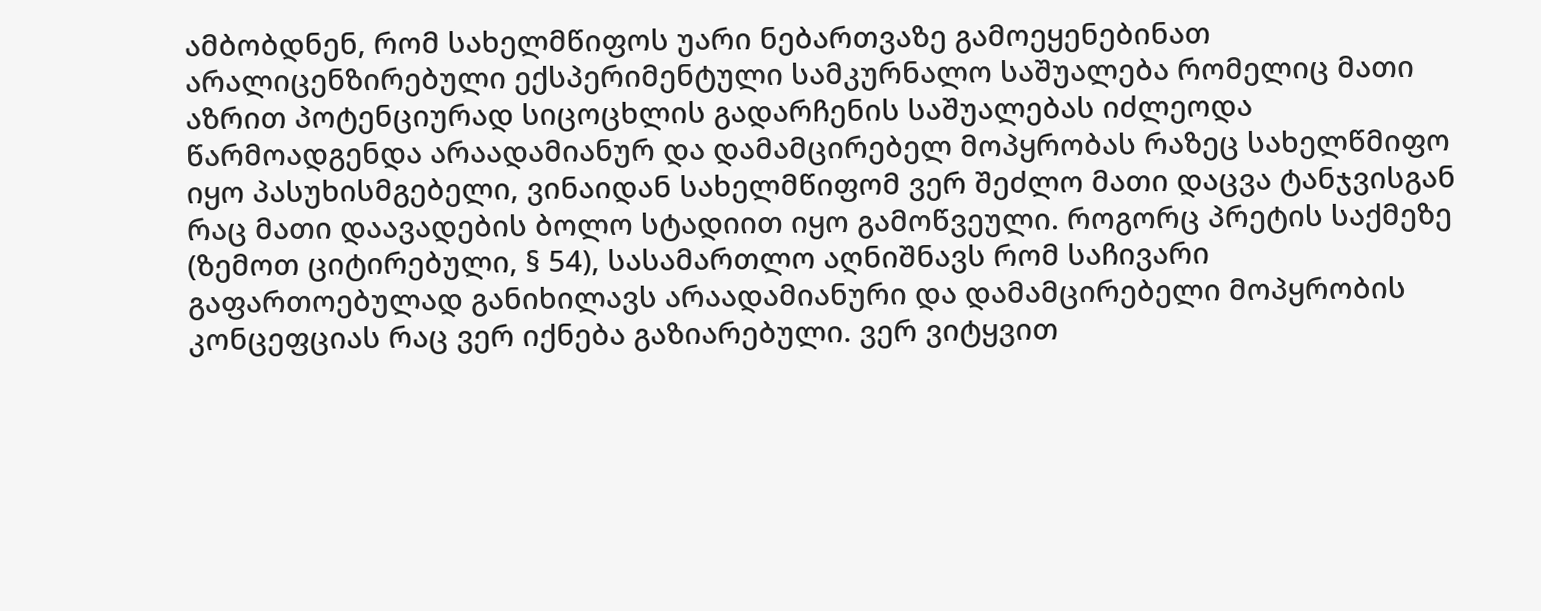ამბობდნენ, რომ სახელმწიფოს უარი ნებართვაზე გამოეყენებინათ არალიცენზირებული ექსპერიმენტული სამკურნალო საშუალება რომელიც მათი აზრით პოტენციურად სიცოცხლის გადარჩენის საშუალებას იძლეოდა წარმოადგენდა არაადამიანურ და დამამცირებელ მოპყრობას რაზეც სახელწმიფო იყო პასუხისმგებელი, ვინაიდან სახელმწიფომ ვერ შეძლო მათი დაცვა ტანჯვისგან რაც მათი დაავადების ბოლო სტადიით იყო გამოწვეული. როგორც პრეტის საქმეზე (ზემოთ ციტირებული, § 54), სასამართლო აღნიშნავს რომ საჩივარი გაფართოებულად განიხილავს არაადამიანური და დამამცირებელი მოპყრობის კონცეფციას რაც ვერ იქნება გაზიარებული. ვერ ვიტყვით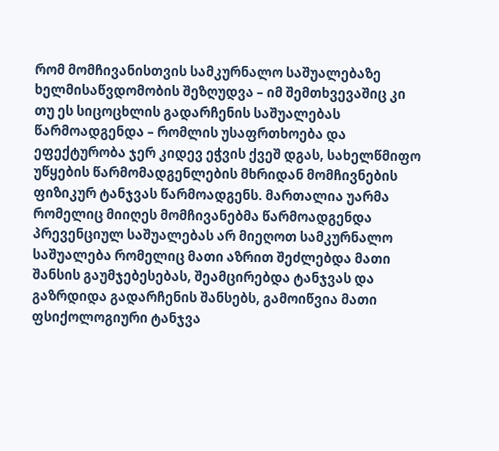რომ მომჩივანისთვის სამკურნალო საშუალებაზე ხელმისაწვდომობის შეზღუდვა – იმ შემთხვევაშიც კი თუ ეს სიცოცხლის გადარჩენის საშუალებას წარმოადგენდა – რომლის უსაფრთხოება და ეფექტურობა ჯერ კიდევ ეჭვის ქვეშ დგას, სახელწმიფო უწყების წარმომადგენლების მხრიდან მომჩივნების ფიზიკურ ტანჯვას წარმოადგენს. მართალია უარმა რომელიც მიიღეს მომჩივანებმა წარმოადგენდა პრევენციულ საშუალებას არ მიეღოთ სამკურნალო საშუალება რომელიც მათი აზრით შეძლებდა მათი შანსის გაუმჯებესებას, შეამცირებდა ტანჯვას და გაზრდიდა გადარჩენის შანსებს, გამოიწვია მათი ფსიქოლოგიური ტანჯვა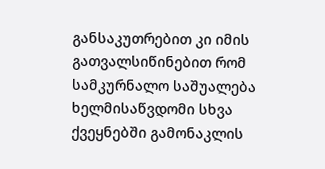განსაკუთრებით კი იმის გათვალსიწინებით რომ სამკურნალო საშუალება ხელმისაწვდომი სხვა ქვეყნებში გამონაკლის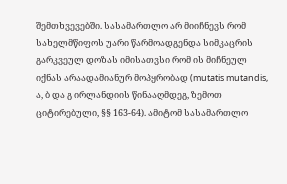შემთხვევებში. სასამართლო არ მიიჩნევს რომ სახელმწიფოს უარი წარმოადგენდა სიმკაცრის გარკვეულ დოზას იმისათვსი რომ ის მიჩნეულ იქნას არაადამიანურ მოპყრობად (mutatis mutandis, ა, ბ და გ ირლანდიის წინააღმდეგ, ზემოთ ციტირებული, §§ 163‑64). ამიტომ სასამართლო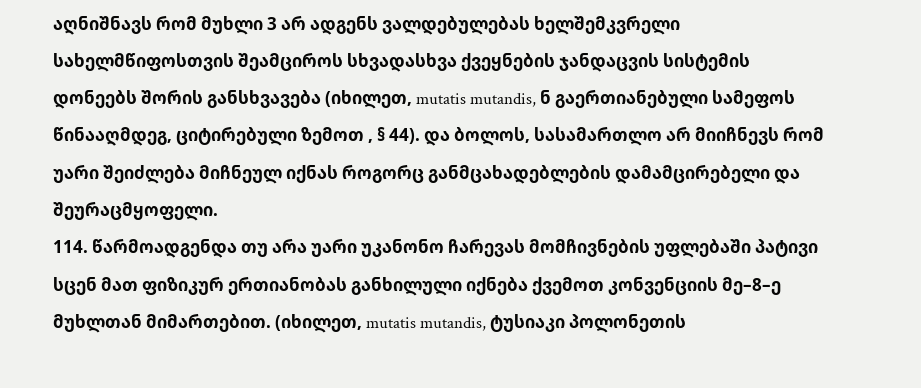აღნიშნავს რომ მუხლი 3 არ ადგენს ვალდებულებას ხელშემკვრელი სახელმწიფოსთვის შეამციროს სხვადასხვა ქვეყნების ჯანდაცვის სისტემის დონეებს შორის განსხვავება (იხილეთ, mutatis mutandis, ნ გაერთიანებული სამეფოს წინააღმდეგ, ციტირებული ზემოთ , § 44). და ბოლოს, სასამართლო არ მიიჩნევს რომ უარი შეიძლება მიჩნეულ იქნას როგორც განმცახადებლების დამამცირებელი და შეურაცმყოფელი.
114. წარმოადგენდა თუ არა უარი უკანონო ჩარევას მომჩივნების უფლებაში პატივი სცენ მათ ფიზიკურ ერთიანობას განხილული იქნება ქვემოთ კონვენციის მე–8–ე მუხლთან მიმართებით. (იხილეთ, mutatis mutandis, ტუსიაკი პოლონეთის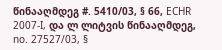წინააღმდეგ #. 5410/03, § 66, ECHR 2007‑I, და ლ ლიტვის წინააღმდეგ, no. 27527/03, §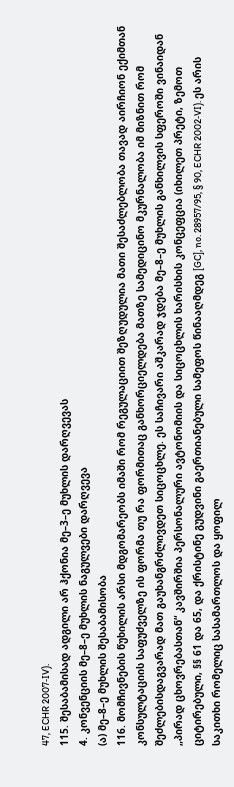47, ECHR 2007‑IV).
115. შესაბამისად ადგილი არ ჰქონია მე–3–ე მუხლის დარღვევას
4. კონვენციის მე–8–ე მუხლის ნაგულვები დარღვევა
(ა) მე–8–ე მუხლის შესაბამისობა
116. მომჩივნების წუხილის არსი მდგომარეობს იმაში რომ რეგულაციით შეზღუდულია მათი შესაძლებლობა თავად აირჩიონ ექიმთან კონსულტაციის საფუძველზე ის ფორმა თუ რა ფორმითაც განხორციელდება მათზე სამედიცინო მკურნალობა იმ მიზნით რომ შეძლებისდაგვარად მათ გაუხანგრძლივდეთ სიცოცხლე. ეს საჩივარი აშკარად ჯდება მე–8–ე მუხლის განხილვის სფეროში ვინაიდან „პირად ცხოვრებასთან“ კავშირშია პერსონალური ავტონომიის და სიცოცხლის ხარისხის კონცეფცია (იხილეთ პრეტი, ზემოთ ციტირებული, §§ 61 და 65, და ქრისტინე გუდვინი გაერთიანებული სამეფოს წინააღმდეგ [GC], no. 28957/95, § 90, ECHR 2002‑VI). ეს არის საკითხი რომელიც სასამართლოს და ყოფილ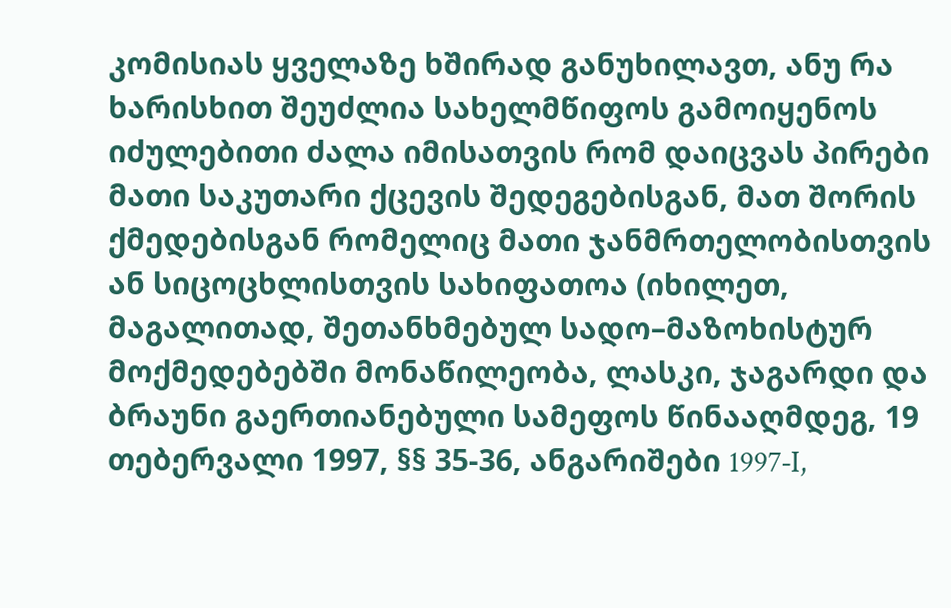კომისიას ყველაზე ხშირად განუხილავთ, ანუ რა ხარისხით შეუძლია სახელმწიფოს გამოიყენოს იძულებითი ძალა იმისათვის რომ დაიცვას პირები მათი საკუთარი ქცევის შედეგებისგან, მათ შორის ქმედებისგან რომელიც მათი ჯანმრთელობისთვის ან სიცოცხლისთვის სახიფათოა (იხილეთ, მაგალითად, შეთანხმებულ სადო–მაზოხისტურ მოქმედებებში მონაწილეობა, ლასკი, ჯაგარდი და ბრაუნი გაერთიანებული სამეფოს წინააღმდეგ, 19 თებერვალი 1997, §§ 35‑36, ანგარიშები 1997‑I,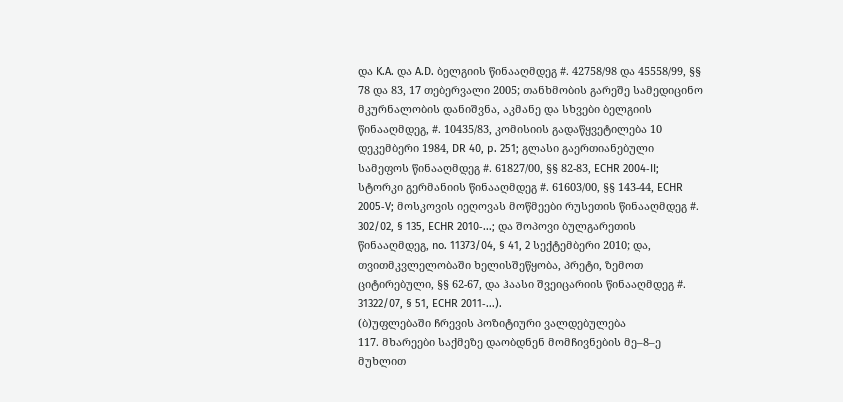და K.A. და A.D. ბელგიის წინააღმდეგ #. 42758/98 და 45558/99, §§ 78 და 83, 17 თებერვალი 2005; თანხმობის გარეშე სამედიცინო მკურნალობის დანიშვნა, აკმანე და სხვები ბელგიის წინააღმდეგ, #. 10435/83, კომისიის გადაწყვეტილება 10 დეკემბერი 1984, DR 40, p. 251; გლასი გაერთიანებული სამეფოს წინააღმდეგ #. 61827/00, §§ 82‑83, ECHR 2004‑II; სტორკი გერმანიის წინააღმდეგ #. 61603/00, §§ 143‑44, ECHR 2005‑V; მოსკოვის იეღოვას მოწმეები რუსეთის წინააღმდეგ #. 302/02, § 135, ECHR 2010‑...; და შოპოვი ბულგარეთის წინააღმდეგ, no. 11373/04, § 41, 2 სექტემბერი 2010; და, თვითმკვლელობაში ხელისშეწყობა, პრეტი, ზემოთ ციტირებული, §§ 62‑67, და ჰაასი შვეიცარიის წინააღმდეგ #. 31322/07, § 51, ECHR 2011‑...).
(ბ)უფლებაში ჩრევის პოზიტიური ვალდებულება
117. მხარეები საქმეზე დაობდნენ მომჩივნების მე–8–ე მუხლით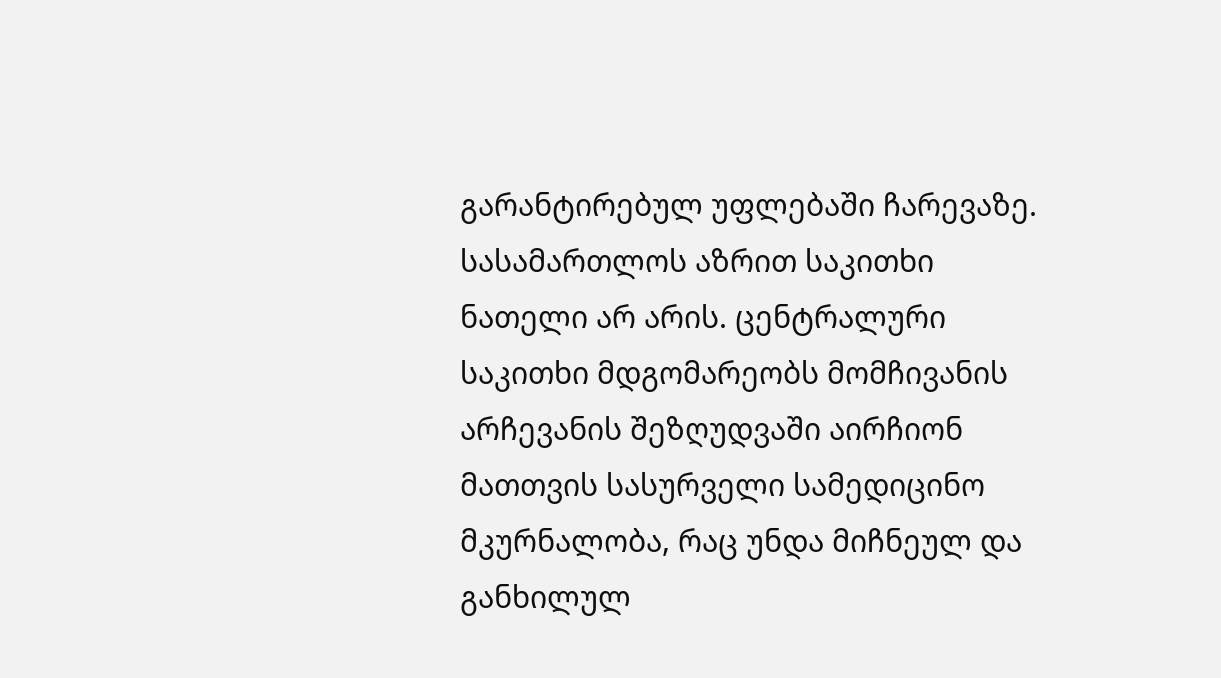გარანტირებულ უფლებაში ჩარევაზე. სასამართლოს აზრით საკითხი ნათელი არ არის. ცენტრალური საკითხი მდგომარეობს მომჩივანის არჩევანის შეზღუდვაში აირჩიონ მათთვის სასურველი სამედიცინო მკურნალობა, რაც უნდა მიჩნეულ და განხილულ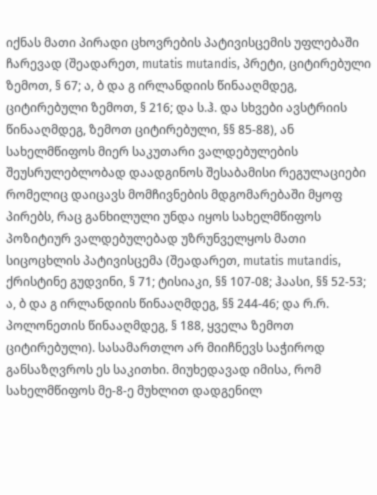იქნას მათი პირადი ცხოვრების პატივისცემის უფლებაში ჩარევად (შეადარეთ, mutatis mutandis, პრეტი, ციტირებული ზემოთ, § 67; ა, ბ და გ ირლანდიის წინააღმდეგ, ციტირებული ზემოთ, § 216; და ს.ჰ. და სხვები ავსტრიის წინააღმდეგ, ზემოთ ციტირებული, §§ 85‑88), ან სახელმწიფოს მიერ საკუთარი ვალდებულების შეუსრულებლობად დაადგინოს შესაბამისი რეგულაციები რომელიც დაიცავს მომჩივნების მდგომარებაში მყოფ პირებს, რაც განხილული უნდა იყოს სახელმწიფოს პოზიტიურ ვალდებულებად უზრუნველყოს მათი სიცოცხლის პატივისცემა (შეადარეთ, mutatis mutandis, ქრისტინე გუდვინი, § 71; ტისიაკი, §§ 107‑08; ჰაასი, §§ 52‑53; ა, ბ და გ ირლანდიის წინააღმდეგ, §§ 244‑46; და რ.რ. პოლონეთის წინააღმდეგ, § 188, ყველა ზემოთ ციტირებული). სასამართლო არ მიიჩნევს საჭიროდ განსაზღვროს ეს საკითხი. მიუხედავად იმისა, რომ სახელმწიფოს მე-8-ე მუხლით დადგენილ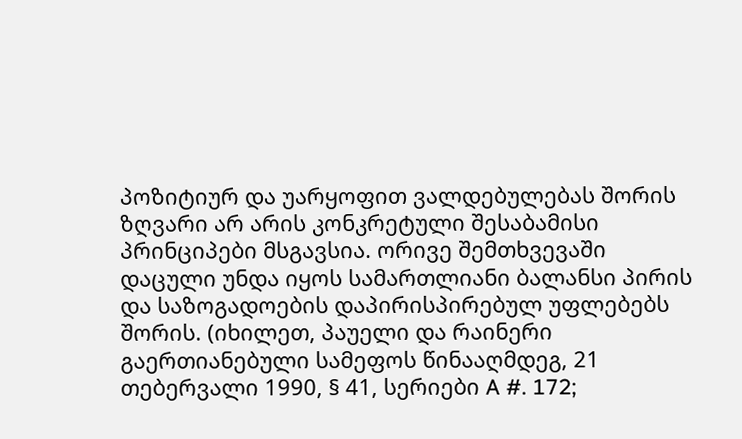პოზიტიურ და უარყოფით ვალდებულებას შორის ზღვარი არ არის კონკრეტული შესაბამისი პრინციპები მსგავსია. ორივე შემთხვევაში დაცული უნდა იყოს სამართლიანი ბალანსი პირის და საზოგადოების დაპირისპირებულ უფლებებს შორის. (იხილეთ, პაუელი და რაინერი გაერთიანებული სამეფოს წინააღმდეგ, 21 თებერვალი 1990, § 41, სერიები A #. 172;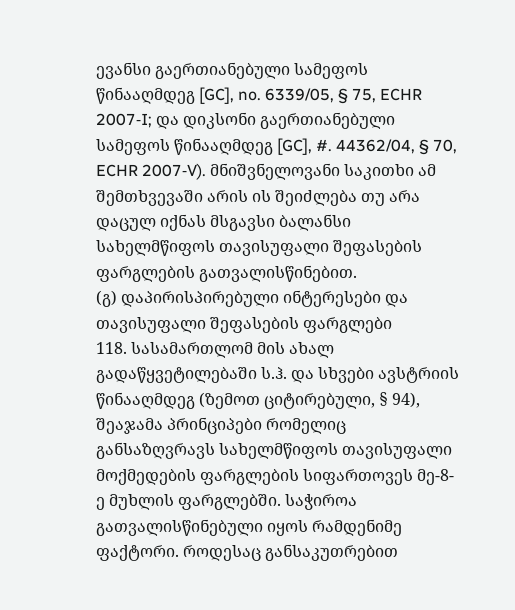ევანსი გაერთიანებული სამეფოს წინააღმდეგ [GC], no. 6339/05, § 75, ECHR 2007‑I; და დიკსონი გაერთიანებული სამეფოს წინააღმდეგ [GC], #. 44362/04, § 70, ECHR 2007‑V). მნიშვნელოვანი საკითხი ამ შემთხვევაში არის ის შეიძლება თუ არა დაცულ იქნას მსგავსი ბალანსი სახელმწიფოს თავისუფალი შეფასების ფარგლების გათვალისწინებით.
(გ) დაპირისპირებული ინტერესები და თავისუფალი შეფასების ფარგლები
118. სასამართლომ მის ახალ გადაწყვეტილებაში ს.ჰ. და სხვები ავსტრიის წინააღმდეგ (ზემოთ ციტირებული, § 94), შეაჯამა პრინციპები რომელიც განსაზღვრავს სახელმწიფოს თავისუფალი მოქმედების ფარგლების სიფართოვეს მე-8-ე მუხლის ფარგლებში. საჭიროა გათვალისწინებული იყოს რამდენიმე ფაქტორი. როდესაც განსაკუთრებით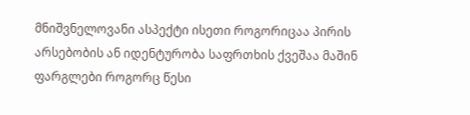მნიშვნელოვანი ასპექტი ისეთი როგორიცაა პირის არსებობის ან იდენტურობა საფრთხის ქვეშაა მაშინ ფარგლები როგორც წესი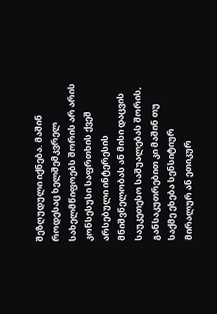შეზღუდული იქნება. მაშინ როდესაც ხელშემკვრელ სახელმწიფოებს შორის არ არის კონსესუსი საფრთხის ქვეშ არსებული ინტერესის მნიშვნელობას ან მისი დაცვის საუკეთესო საშუალებას შორის, განსაკუთრებით კი მაშინ თუ საქმე ეხება სენსიტიურ მირალურ ან ეთიკურ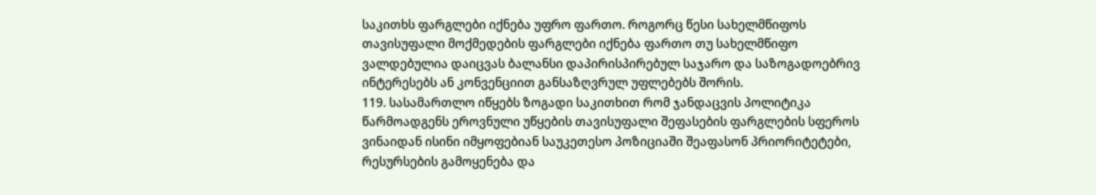საკითხს ფარგლები იქნება უფრო ფართო. როგორც წესი სახელმწიფოს თავისუფალი მოქმედების ფარგლები იქნება ფართო თუ სახელმწიფო ვალდებულია დაიცვას ბალანსი დაპირისპირებულ საჯარო და საზოგადოებრივ ინტერესებს ან კონვენციით განსაზღვრულ უფლებებს შორის.
119. სასამართლო იწყებს ზოგადი საკითხით რომ ჯანდაცვის პოლიტიკა წარმოადგენს ეროვნული უწყების თავისუფალი შეფასების ფარგლების სფეროს ვინაიდან ისინი იმყოფებიან საუკეთესო პოზიციაში შეაფასონ პრიორიტეტები, რესურსების გამოყენება და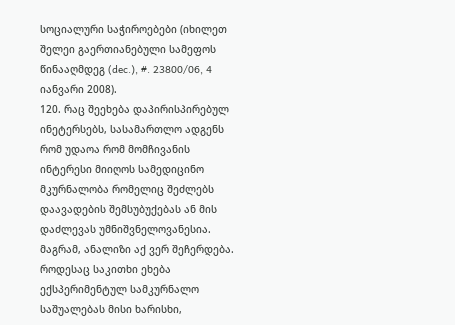სოციალური საჭიროებები (იხილეთ შელეი გაერთიანებული სამეფოს წინააღმდეგ (dec.), #. 23800/06, 4 იანვარი 2008).
120. რაც შეეხება დაპირისპირებულ ინეტერსებს, სასამართლო ადგენს რომ უდაოა რომ მომჩივანის ინტერესი მიიღოს სამედიცინო მკურნალობა რომელიც შეძლებს დაავადების შემსუბუქებას ან მის დაძლევას უმნიშვნელოვანესია. მაგრამ, ანალიზი აქ ვერ შეჩერდება. როდესაც საკითხი ეხება ექსპერიმენტულ სამკურნალო საშუალებას მისი ხარისხი,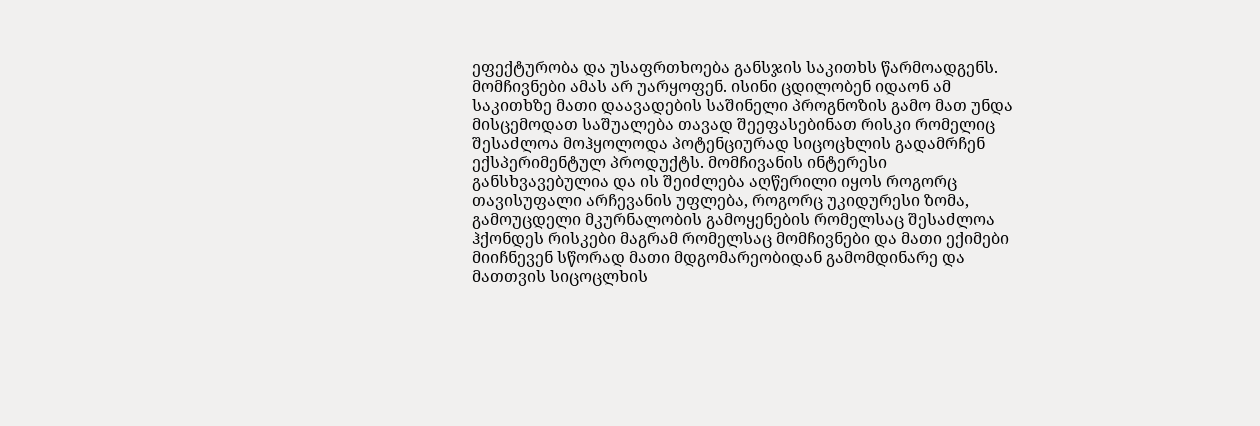ეფექტურობა და უსაფრთხოება განსჯის საკითხს წარმოადგენს. მომჩივნები ამას არ უარყოფენ. ისინი ცდილობენ იდაონ ამ საკითხზე მათი დაავადების საშინელი პროგნოზის გამო მათ უნდა მისცემოდათ საშუალება თავად შეეფასებინათ რისკი რომელიც შესაძლოა მოჰყოლოდა პოტენციურად სიცოცხლის გადამრჩენ ექსპერიმენტულ პროდუქტს. მომჩივანის ინტერესი განსხვავებულია და ის შეიძლება აღწერილი იყოს როგორც თავისუფალი არჩევანის უფლება, როგორც უკიდურესი ზომა, გამოუცდელი მკურნალობის გამოყენების რომელსაც შესაძლოა ჰქონდეს რისკები მაგრამ რომელსაც მომჩივნები და მათი ექიმები მიიჩნევენ სწორად მათი მდგომარეობიდან გამომდინარე და მათთვის სიცოცლხის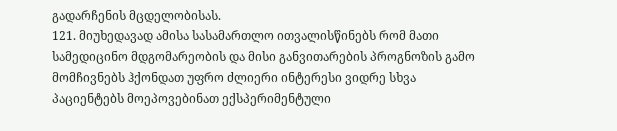გადარჩენის მცდელობისას.
121. მიუხედავად ამისა სასამართლო ითვალისწინებს რომ მათი სამედიცინო მდგომარეობის და მისი განვითარების პროგნოზის გამო მომჩივნებს ჰქონდათ უფრო ძლიერი ინტერესი ვიდრე სხვა პაციენტებს მოეპოვებინათ ექსპერიმენტული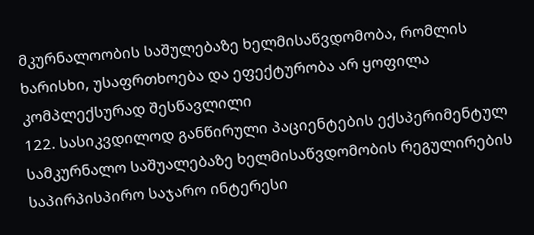მკურნალოობის საშულებაზე ხელმისაწვდომობა, რომლის ხარისხი, უსაფრთხოება და ეფექტურობა არ ყოფილა კომპლექსურად შესწავლილი
122. სასიკვდილოდ განწირული პაციენტების ექსპერიმენტულ სამკურნალო საშუალებაზე ხელმისაწვდომობის რეგულირების საპირპისპირო საჯარო ინტერესი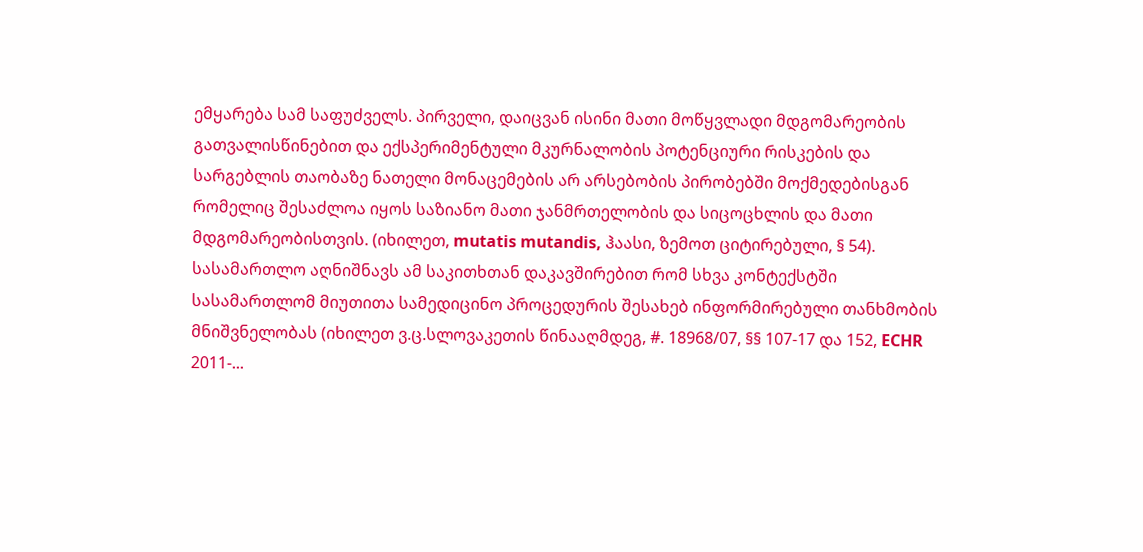ემყარება სამ საფუძველს. პირველი, დაიცვან ისინი მათი მოწყვლადი მდგომარეობის გათვალისწინებით და ექსპერიმენტული მკურნალობის პოტენციური რისკების და სარგებლის თაობაზე ნათელი მონაცემების არ არსებობის პირობებში მოქმედებისგან რომელიც შესაძლოა იყოს საზიანო მათი ჯანმრთელობის და სიცოცხლის და მათი მდგომარეობისთვის. (იხილეთ, mutatis mutandis, ჰაასი, ზემოთ ციტირებული, § 54). სასამართლო აღნიშნავს ამ საკითხთან დაკავშირებით რომ სხვა კონტექსტში სასამართლომ მიუთითა სამედიცინო პროცედურის შესახებ ინფორმირებული თანხმობის მნიშვნელობას (იხილეთ ვ.ც.სლოვაკეთის წინააღმდეგ, #. 18968/07, §§ 107‑17 და 152, ECHR 2011‑...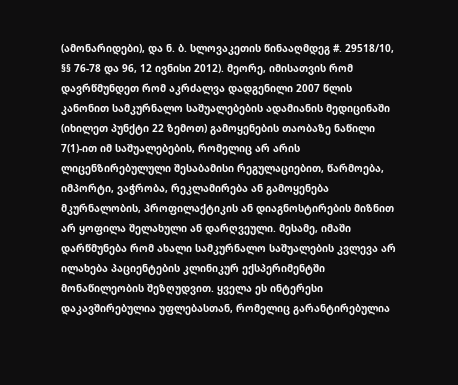(ამონარიდები), და ნ. ბ. სლოვაკეთის წინააღმდეგ #. 29518/10, §§ 76‑78 და 96, 12 ივნისი 2012). მეორე, იმისათვის რომ დავრწმუნდეთ რომ აკრძალვა დადგენილი 2007 წლის კანონით სამკურნალო საშუალებების ადამიანის მედიცინაში (იხილეთ პუნქტი 22 ზემოთ) გამოყენების თაობაზე ნაწილი 7(1)-ით იმ საშუალებების, რომელიც არ არის ლიცენზირებულული შესაბამისი რეგულაციებით, წარმოება, იმპორტი, ვაჭრობა, რეკლამირება ან გამოყენება მკურნალობის, პროფილაქტიკის ან დიაგნოსტირების მიზნით არ ყოფილა შელახული ან დარღვეული. მესამე, იმაში დარწმუნება რომ ახალი სამკურნალო საშუალების კვლევა არ ილახება პაციენტების კლინიკურ ექსპერიმენტში მონაწილეობის შეზღუდვით. ყველა ეს ინტერესი დაკავშირებულია უფლებასთან, რომელიც გარანტირებულია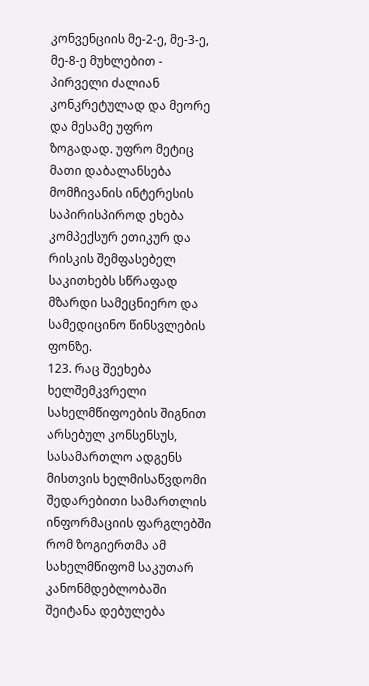კონვენციის მე-2-ე, მე-3-ე, მე-8-ე მუხლებით - პირველი ძალიან კონკრეტულად და მეორე და მესამე უფრო ზოგადად. უფრო მეტიც მათი დაბალანსება მომჩივანის ინტერესის საპირისპიროდ ეხება კომპექსურ ეთიკურ და რისკის შემფასებელ საკითხებს სწრაფად მზარდი სამეცნიერო და სამედიცინო წინსვლების ფონზე.
123. რაც შეეხება ხელშემკვრელი სახელმწიფოების შიგნით არსებულ კონსენსუს, სასამართლო ადგენს მისთვის ხელმისაწვდომი შედარებითი სამართლის ინფორმაციის ფარგლებში რომ ზოგიერთმა ამ სახელმწიფომ საკუთარ კანონმდებლობაში შეიტანა დებულება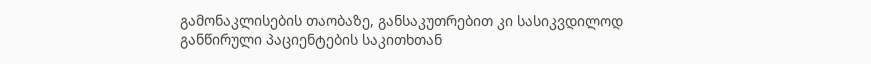გამონაკლისების თაობაზე, განსაკუთრებით კი სასიკვდილოდ განწირული პაციენტების საკითხთან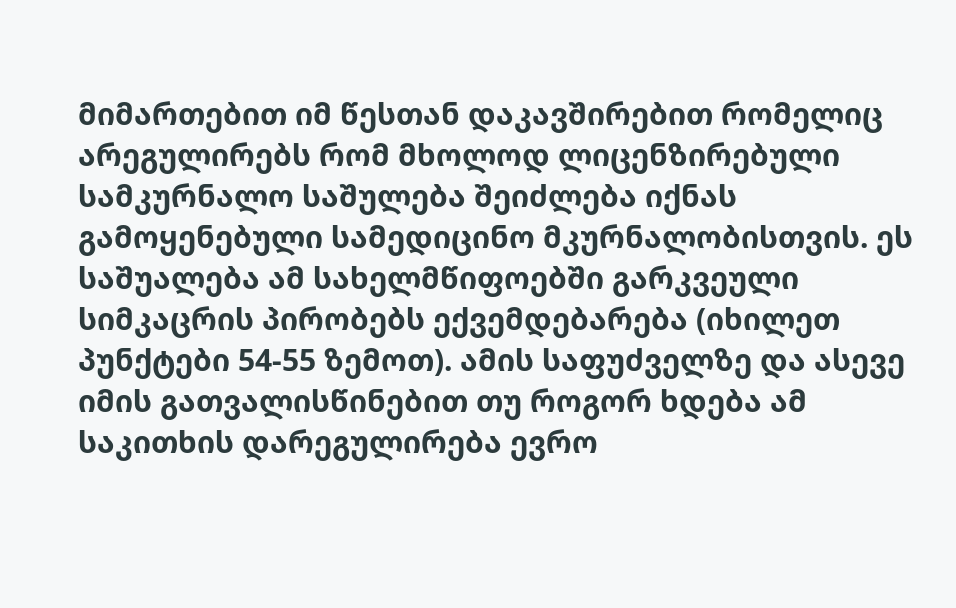მიმართებით იმ წესთან დაკავშირებით რომელიც არეგულირებს რომ მხოლოდ ლიცენზირებული სამკურნალო საშულება შეიძლება იქნას გამოყენებული სამედიცინო მკურნალობისთვის. ეს საშუალება ამ სახელმწიფოებში გარკვეული სიმკაცრის პირობებს ექვემდებარება (იხილეთ პუნქტები 54‑55 ზემოთ). ამის საფუძველზე და ასევე იმის გათვალისწინებით თუ როგორ ხდება ამ საკითხის დარეგულირება ევრო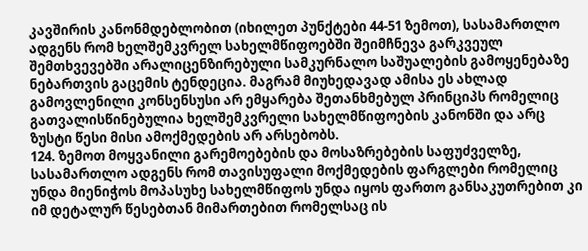კავშირის კანონმდებლობით (იხილეთ პუნქტები 44‑51 ზემოთ), სასამართლო ადგენს რომ ხელშემკვრელ სახელმწიფოებში შეიმჩნევა გარკვეულ შემთხვევებში არალიცენზირებული სამკურნალო საშუალების გამოყენებაზე ნებართვის გაცემის ტენდეცია. მაგრამ მიუხედავად ამისა ეს ახლად გამოვლენილი კონსენსუსი არ ემყარება შეთანხმებულ პრინციპს რომელიც გათვალისწინებულია ხელშემკვრელი სახელმწიფოების კანონში და არც ზუსტი წესი მისი ამოქმედების არ არსებობს.
124. ზემოთ მოყვანილი გარემოებების და მოსაზრებების საფუძველზე, სასამართლო ადგენს რომ თავისუფალი მოქმედების ფარგლები რომელიც უნდა მიენიჭოს მოპასუხე სახელმწიფოს უნდა იყოს ფართო განსაკუთრებით კი იმ დეტალურ წესებთან მიმართებით რომელსაც ის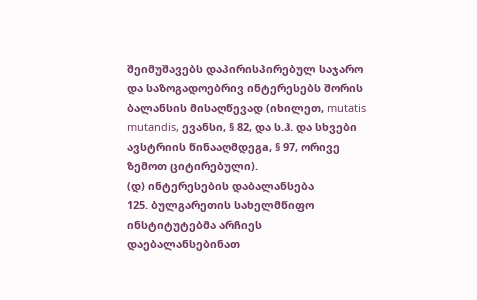შეიმუშავებს დაპირისპირებულ საჯარო და საზოგადოებრივ ინტერესებს შორის ბალანსის მისაღწევად (იხილეთ, mutatis mutandis, ევანსი, § 82, და ს.ჰ. და სხვები ავსტრიის წინააღმდეგa, § 97, ორივე ზემოთ ციტირებული).
(დ) ინტერესების დაბალანსება
125. ბულგარეთის სახელმწიფო ინსტიტუტებმა არჩიეს დაებალანსებინათ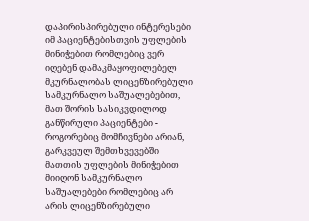დაპირისპირებული ინტერესები იმ პაციენტებისთვის უფლების მინიჭებით რომლებიც ვერ იღებენ დამაკმაყოფილებელ მკურნალობას ლიცენზირებული სამკურნალო საშუალებებით, მათ შორის სასიკვდილოდ განწირული პაციენტები - როგორებიც მომჩივნები არიან, გარკვეულ შემთხვევებში მათთის უფლების მინიჭებით მიიღონ სამკურნალო საშუალებები რომლებიც არ არის ლიცენზირებული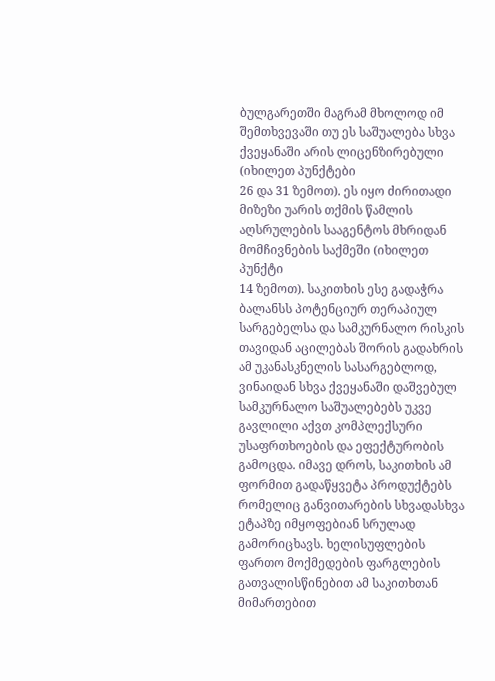ბულგარეთში მაგრამ მხოლოდ იმ შემთხვევაში თუ ეს საშუალება სხვა ქვეყანაში არის ლიცენზირებული (იხილეთ პუნქტები
26 და 31 ზემოთ). ეს იყო ძირითადი მიზეზი უარის თქმის წამლის აღსრულების სააგენტოს მხრიდან მომჩივნების საქმეში (იხილეთ პუნქტი
14 ზემოთ). საკითხის ესე გადაჭრა ბალანსს პოტენციურ თერაპიულ სარგებელსა და სამკურნალო რისკის თავიდან აცილებას შორის გადახრის ამ უკანასკნელის სასარგებლოდ, ვინაიდან სხვა ქვეყანაში დაშვებულ სამკურნალო საშუალებებს უკვე გავლილი აქვთ კომპლექსური უსაფრთხოების და ეფექტურობის გამოცდა. იმავე დროს, საკითხის ამ ფორმით გადაწყვეტა პროდუქტებს რომელიც განვითარების სხვადასხვა ეტაპზე იმყოფებიან სრულად გამორიცხავს. ხელისუფლების ფართო მოქმედების ფარგლების გათვალისწინებით ამ საკითხთან მიმართებით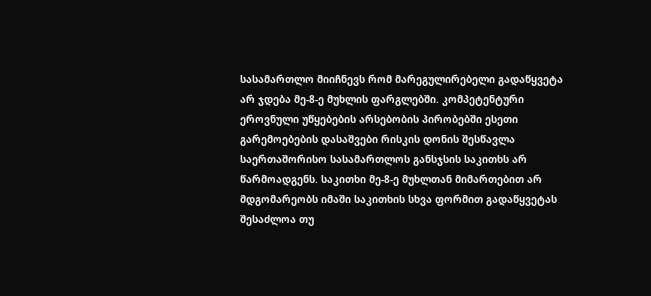სასამართლო მიიჩნევს რომ მარეგულირებელი გადაწყვეტა არ ჯდება მე-8-ე მუხლის ფარგლებში. კომპეტენტური ეროვნული უწყებების არსებობის პირობებში ესეთი გარემოებების დასაშვები რისკის დონის შესწავლა საერთაშორისო სასამართლოს განსჯსის საკითხს არ წარმოადგენს. საკითხი მე-8-ე მუხლთან მიმართებით არ მდგომარეობს იმაში საკითხის სხვა ფორმით გადაწყვეტას შესაძლოა თუ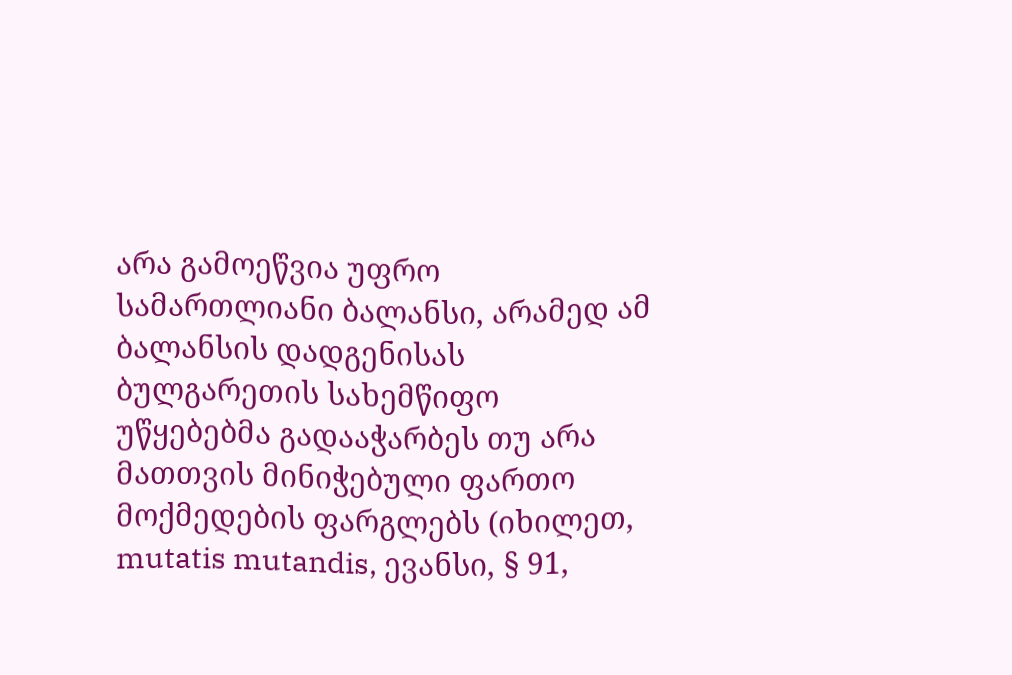არა გამოეწვია უფრო სამართლიანი ბალანსი, არამედ ამ ბალანსის დადგენისას ბულგარეთის სახემწიფო უწყებებმა გადააჭარბეს თუ არა მათთვის მინიჭებული ფართო მოქმედების ფარგლებს (იხილეთ, mutatis mutandis, ევანსი, § 91,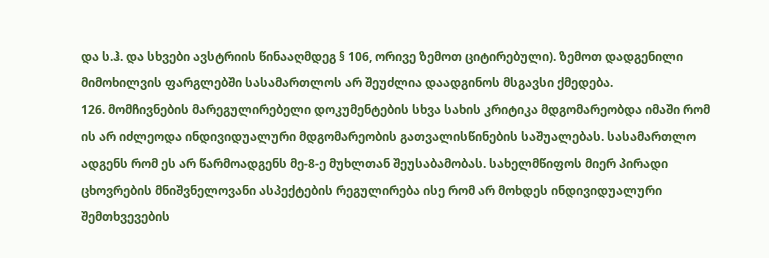და ს.ჰ. და სხვები ავსტრიის წინააღმდეგ § 106, ორივე ზემოთ ციტირებული). ზემოთ დადგენილი მიმოხილვის ფარგლებში სასამართლოს არ შეუძლია დაადგინოს მსგავსი ქმედება.
126. მომჩივნების მარეგულირებელი დოკუმენტების სხვა სახის კრიტიკა მდგომარეობდა იმაში რომ ის არ იძლეოდა ინდივიდუალური მდგომარეობის გათვალისწინების საშუალებას. სასამართლო ადგენს რომ ეს არ წარმოადგენს მე-8-ე მუხლთან შეუსაბამობას. სახელმწიფოს მიერ პირადი ცხოვრების მნიშვნელოვანი ასპექტების რეგულირება ისე რომ არ მოხდეს ინდივიდუალური შემთხვევების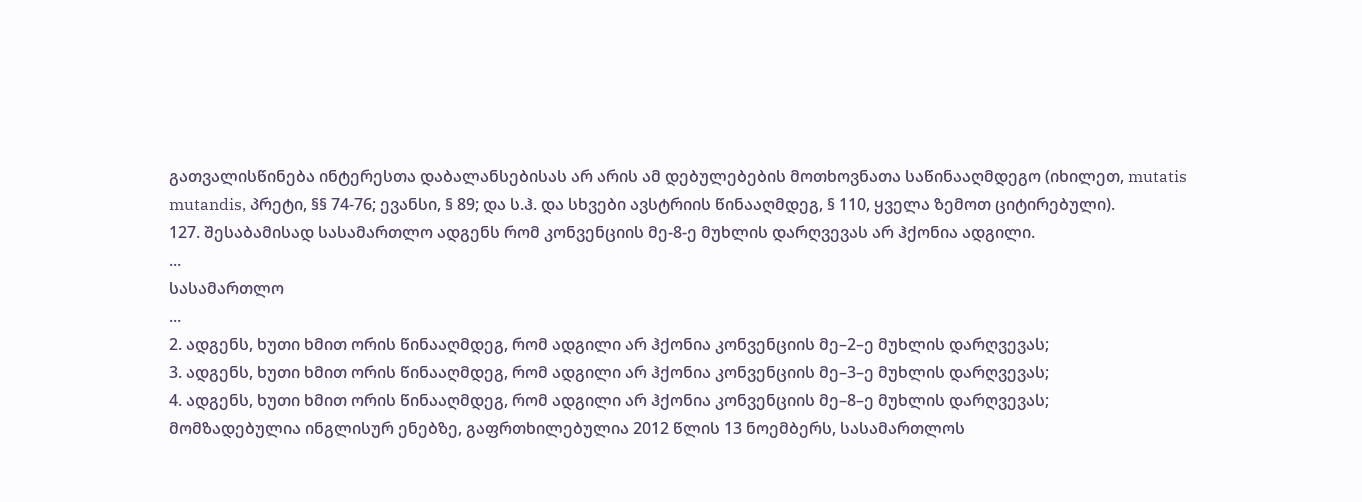გათვალისწინება ინტერესთა დაბალანსებისას არ არის ამ დებულებების მოთხოვნათა საწინააღმდეგო (იხილეთ, mutatis mutandis, პრეტი, §§ 74‑76; ევანსი, § 89; და ს.ჰ. და სხვები ავსტრიის წინააღმდეგ, § 110, ყველა ზემოთ ციტირებული).
127. შესაბამისად სასამართლო ადგენს რომ კონვენციის მე-8-ე მუხლის დარღვევას არ ჰქონია ადგილი.
...
სასამართლო
...
2. ადგენს, ხუთი ხმით ორის წინააღმდეგ, რომ ადგილი არ ჰქონია კონვენციის მე–2–ე მუხლის დარღვევას;
3. ადგენს, ხუთი ხმით ორის წინააღმდეგ, რომ ადგილი არ ჰქონია კონვენციის მე–3–ე მუხლის დარღვევას;
4. ადგენს, ხუთი ხმით ორის წინააღმდეგ, რომ ადგილი არ ჰქონია კონვენციის მე–8–ე მუხლის დარღვევას;
მომზადებულია ინგლისურ ენებზე, გაფრთხილებულია 2012 წლის 13 ნოემბერს, სასამართლოს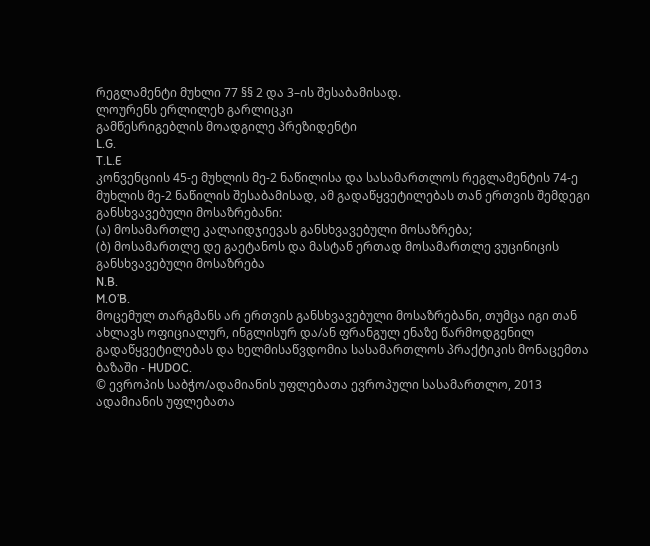რეგლამენტი მუხლი 77 §§ 2 და 3–ის შესაბამისად.
ლოურენს ერლილეხ გარლიცკი
გამწესრიგებლის მოადგილე პრეზიდენტი
L.G.
T.L.E
კონვენციის 45-ე მუხლის მე-2 ნაწილისა და სასამართლოს რეგლამენტის 74-ე მუხლის მე-2 ნაწილის შესაბამისად, ამ გადაწყვეტილებას თან ერთვის შემდეგი განსხვავებული მოსაზრებანი:
(ა) მოსამართლე კალაიდჯიევას განსხვავებული მოსაზრება;
(ბ) მოსამართლე დე გაეტანოს და მასტან ერთად მოსამართლე ვუცინიცის განსხვავებული მოსაზრება
N.B.
M.O’B.
მოცემულ თარგმანს არ ერთვის განსხვავებული მოსაზრებანი, თუმცა იგი თან ახლავს ოფიციალურ, ინგლისურ და/ან ფრანგულ ენაზე წარმოდგენილ გადაწყვეტილებას და ხელმისაწვდომია სასამართლოს პრაქტიკის მონაცემთა ბაზაში - HUDOC.
© ევროპის საბჭო/ადამიანის უფლებათა ევროპული სასამართლო, 2013
ადამიანის უფლებათა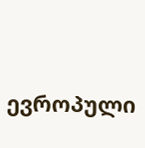ევროპული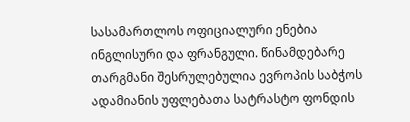სასამართლოს ოფიციალური ენებია ინგლისური და ფრანგული. წინამდებარე თარგმანი შესრულებულია ევროპის საბჭოს ადამიანის უფლებათა სატრასტო ფონდის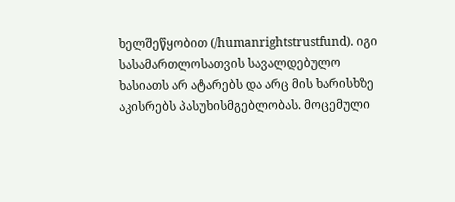ხელშეწყობით (/humanrightstrustfund). იგი სასამართლოსათვის სავალდებულო ხასიათს არ ატარებს და არც მის ხარისხზე აკისრებს პასუხისმგებლობას. მოცემული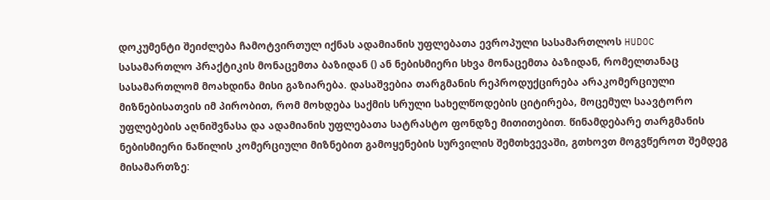დოკუმენტი შეიძლება ჩამოტვირთულ იქნას ადამიანის უფლებათა ევროპული სასამართლოს HUDOC სასამართლო პრაქტიკის მონაცემთა ბაზიდან () ან ნებისმიერი სხვა მონაცემთა ბაზიდან, რომელთანაც სასამართლომ მოახდინა მისი გაზიარება. დასაშვებია თარგმანის რეპროდუქცირება არაკომერციული მიზნებისათვის იმ პირობით, რომ მოხდება საქმის სრული სახელწოდების ციტირება, მოცემულ საავტორო უფლებების აღნიშვნასა და ადამიანის უფლებათა სატრასტო ფონდზე მითითებით. წინამდებარე თარგმანის ნებისმიერი ნაწილის კომერციული მიზნებით გამოყენების სურვილის შემთხვევაში, გთხოვთ მოგვწეროთ შემდეგ მისამართზე: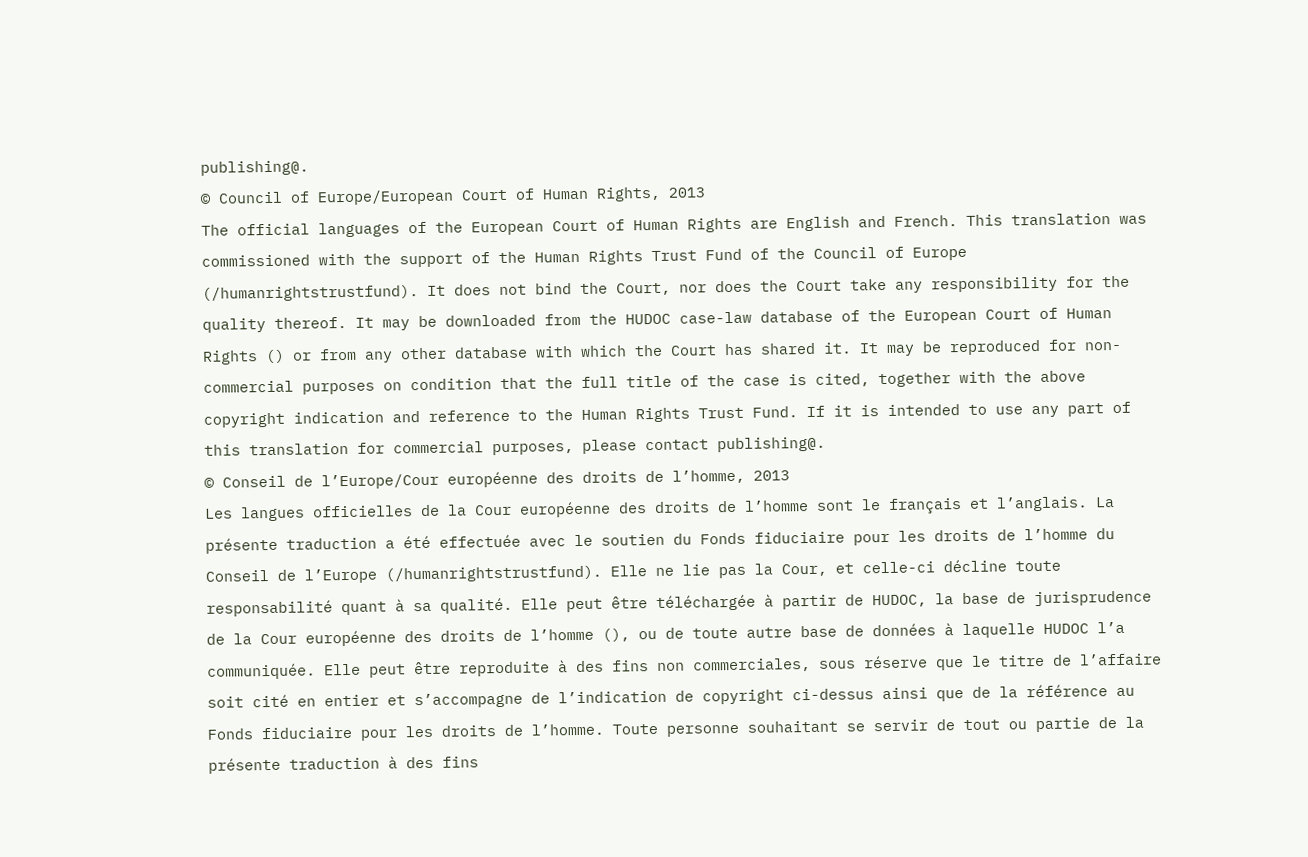publishing@.
© Council of Europe/European Court of Human Rights, 2013
The official languages of the European Court of Human Rights are English and French. This translation was commissioned with the support of the Human Rights Trust Fund of the Council of Europe (/humanrightstrustfund). It does not bind the Court, nor does the Court take any responsibility for the quality thereof. It may be downloaded from the HUDOC case-law database of the European Court of Human Rights () or from any other database with which the Court has shared it. It may be reproduced for non-commercial purposes on condition that the full title of the case is cited, together with the above copyright indication and reference to the Human Rights Trust Fund. If it is intended to use any part of this translation for commercial purposes, please contact publishing@.
© Conseil de l’Europe/Cour européenne des droits de l’homme, 2013
Les langues officielles de la Cour européenne des droits de l’homme sont le français et l’anglais. La présente traduction a été effectuée avec le soutien du Fonds fiduciaire pour les droits de l’homme du Conseil de l’Europe (/humanrightstrustfund). Elle ne lie pas la Cour, et celle-ci décline toute responsabilité quant à sa qualité. Elle peut être téléchargée à partir de HUDOC, la base de jurisprudence de la Cour européenne des droits de l’homme (), ou de toute autre base de données à laquelle HUDOC l’a communiquée. Elle peut être reproduite à des fins non commerciales, sous réserve que le titre de l’affaire soit cité en entier et s’accompagne de l’indication de copyright ci-dessus ainsi que de la référence au Fonds fiduciaire pour les droits de l’homme. Toute personne souhaitant se servir de tout ou partie de la présente traduction à des fins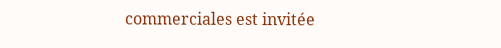commerciales est invitée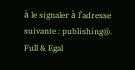à le signaler à l’adresse suivante : publishing@.
Full & Egal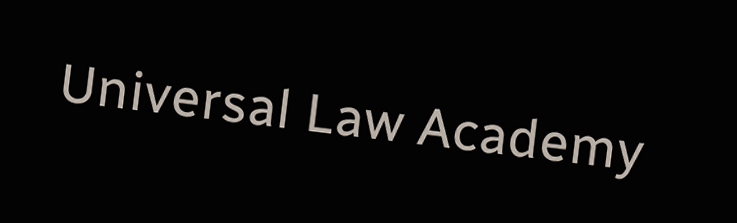Universal Law Academy